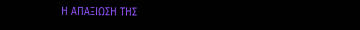Η ΑΠΑΞΙΩΣΗ ΤΗΣ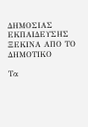ΔΗΜΟΣΙΑΣ ΕΚΠΑΙΔΕΥΣΗΣ ΞΕΚΙΝΑ ΑΠΟ ΤΟ ΔΗΜΟΤΙΚΟ

Τα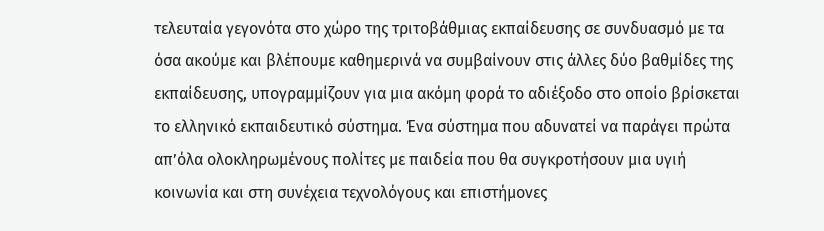τελευταία γεγονότα στο χώρο της τριτοβάθμιας εκπαίδευσης σε συνδυασμό με τα όσα ακούμε και βλέπουμε καθημερινά να συμβαίνουν στις άλλες δύο βαθμίδες της εκπαίδευσης, υπογραμμίζουν για μια ακόμη φορά το αδιέξοδο στο οποίο βρίσκεται το ελληνικό εκπαιδευτικό σύστημα. Ένα σύστημα που αδυνατεί να παράγει πρώτα απ’όλα ολοκληρωμένους πολίτες με παιδεία που θα συγκροτήσουν μια υγιή κοινωνία και στη συνέχεια τεχνολόγους και επιστήμονες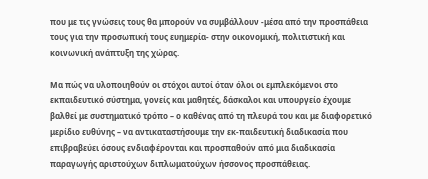που με τις γνώσεις τους θα μπορούν να συμβάλλουν -μέσα από την προσπάθεια τους για την προσωπική τους ευημερία- στην οικονομική, πολιτιστική και κοινωνική ανάπτυξη της χώρας.

Μα πώς να υλοποιηθούν οι στόχοι αυτοί όταν όλοι οι εμπλεκόμενοι στο εκπαιδευτικό σύστημα, γονείς και μαθητές, δάσκαλοι και υπουργείο έχουμε βαλθεί με συστηματικό τρόπο – ο καθένας από τη πλευρά του και με διαφορετικό μερίδιο ευθύνης – να αντικαταστήσουμε την εκ-παιδευτική διαδικασία που επιβραβεύει όσους ενδιαφέρονται και προσπαθούν από μια διαδικασία παραγωγής αριστούχων διπλωματούχων ήσσονος προσπάθειας.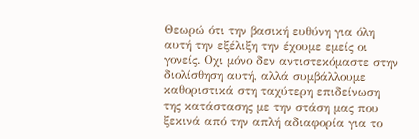Θεωρώ ότι την βασική ευθύνη για όλη αυτή την εξέλιξη την έχουμε εμείς οι γονείς. Οχι μόνο δεν αντιστεκόμαστε στην διολίσθηση αυτή, αλλά συμβάλλουμε καθοριστικά στη ταχύτερη επιδείνωση της κατάστασης με την στάση μας που ξεκινά από την απλή αδιαφορία για το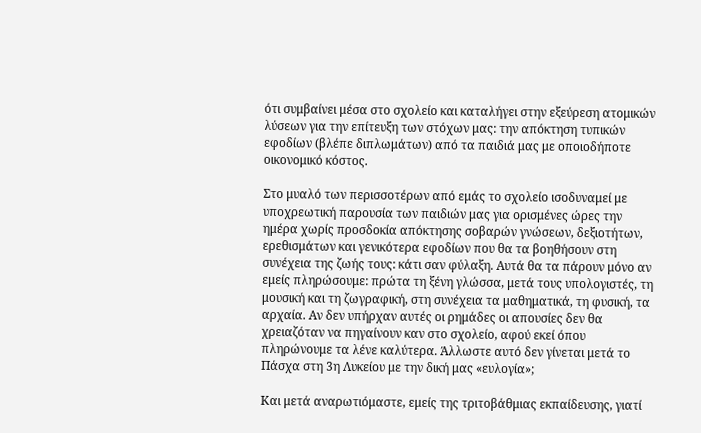ότι συμβαίνει μέσα στο σχολείο και καταλήγει στην εξεύρεση ατομικών λύσεων για την επίτευξη των στόχων μας: την απόκτηση τυπικών εφοδίων (βλέπε διπλωμάτων) από τα παιδιά μας με οποιοδήποτε οικονομικό κόστος.

Στο μυαλό των περισσοτέρων από εμάς το σχολείο ισοδυναμεί με υποχρεωτική παρουσία των παιδιών μας για ορισμένες ώρες την ημέρα χωρίς προσδοκία απόκτησης σοβαρών γνώσεων, δεξιοτήτων, ερεθισμάτων και γενικότερα εφοδίων που θα τα βοηθήσουν στη συνέχεια της ζωής τους: κάτι σαν φύλαξη. Αυτά θα τα πάρουν μόνο αν εμείς πληρώσουμε: πρώτα τη ξένη γλώσσα, μετά τους υπολογιστές, τη μουσική και τη ζωγραφική, στη συνέχεια τα μαθηματικά, τη φυσική, τα αρχαία. Αν δεν υπήρχαν αυτές οι ρημάδες οι απουσίες δεν θα χρειαζόταν να πηγαίνουν καν στο σχολείο, αφού εκεί όπου πληρώνουμε τα λένε καλύτερα. Άλλωστε αυτό δεν γίνεται μετά το Πάσχα στη 3η Λυκείου με την δική μας «ευλογία»;

Και μετά αναρωτιόμαστε, εμείς της τριτοβάθμιας εκπαίδευσης, γιατί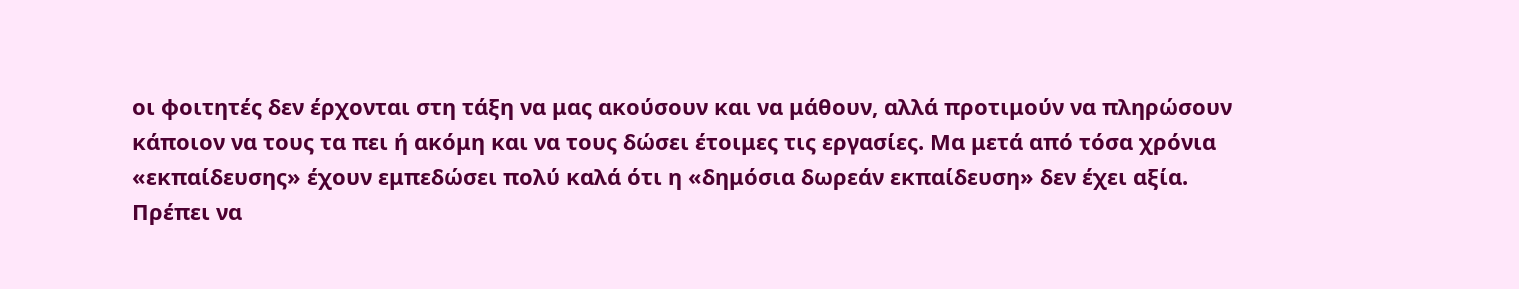οι φοιτητές δεν έρχονται στη τάξη να μας ακούσουν και να μάθουν, αλλά προτιμούν να πληρώσουν κάποιον να τους τα πει ή ακόμη και να τους δώσει έτοιμες τις εργασίες. Μα μετά από τόσα χρόνια «εκπαίδευσης» έχουν εμπεδώσει πολύ καλά ότι η «δημόσια δωρεάν εκπαίδευση» δεν έχει αξία. Πρέπει να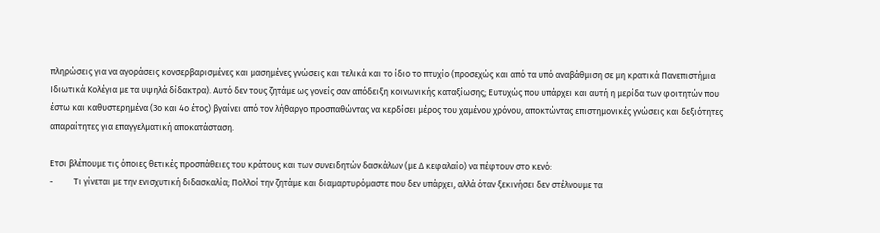πληρώσεις για να αγοράσεις κονσερβαρισμένες και μασημένες γνώσεις και τελικά και το ίδιο το πτυχίο (προσεχώς και από τα υπό αναβάθμιση σε μη κρατικά Πανεπιστήμια Ιδιωτικά Κολέγια με τα υψηλά δίδακτρα). Αυτό δεν τους ζητάμε ως γονείς σαν απόδειξη κοινωνικής καταξίωσης; Ευτυχώς που υπάρχει και αυτή η μερίδα των φοιτητών που έστω και καθυστερημένα (3ο και 4ο έτος) βγαίνει από τον λήθαργο προσπαθώντας να κερδίσει μέρος του χαμένου χρόνου, αποκτώντας επιστημονικές γνώσεις και δεξιότητες απαραίτητες για επαγγελματική αποκατάσταση.

Ετσι βλέπουμε τις όποιες θετικές προσπάθειες του κράτους και των συνειδητών δασκάλων (με Δ κεφαλαίο) να πέφτουν στο κενό:
-          Τι γίνεται με την ενισχυτική διδασκαλία; Πολλοί την ζητάμε και διαμαρτυρόμαστε που δεν υπάρχει, αλλά όταν ξεκινήσει δεν στέλνουμε τα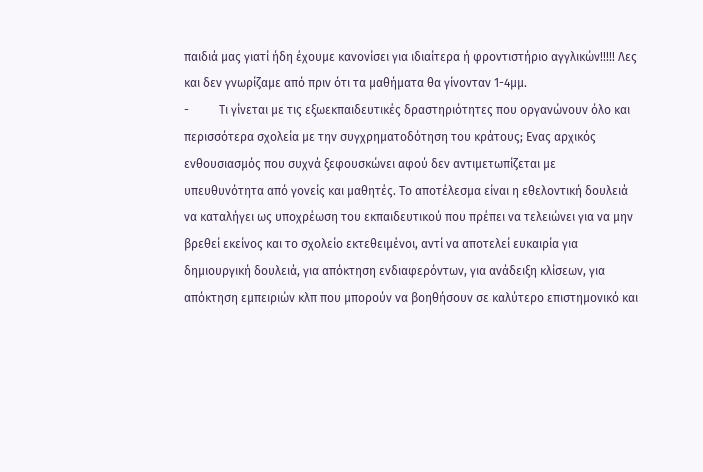παιδιά μας γιατί ήδη έχουμε κανονίσει για ιδιαίτερα ή φροντιστήριο αγγλικών!!!!! Λες και δεν γνωρίζαμε από πριν ότι τα μαθήματα θα γίνονταν 1-4μμ.
-          Τι γίνεται με τις εξωεκπαιδευτικές δραστηριότητες που οργανώνουν όλο και περισσότερα σχολεία με την συγχρηματοδότηση του κράτους; Ενας αρχικός ενθουσιασμός που συχνά ξεφουσκώνει αφού δεν αντιμετωπίζεται με υπευθυνότητα από γονείς και μαθητές. Το αποτέλεσμα είναι η εθελοντική δουλειά να καταλήγει ως υποχρέωση του εκπαιδευτικού που πρέπει να τελειώνει για να μην βρεθεί εκείνος και το σχολείο εκτεθειμένοι, αντί να αποτελεί ευκαιρία για δημιουργική δουλειά, για απόκτηση ενδιαφερόντων, για ανάδειξη κλίσεων, για απόκτηση εμπειριών κλπ που μπορούν να βοηθήσουν σε καλύτερο επιστημονικό και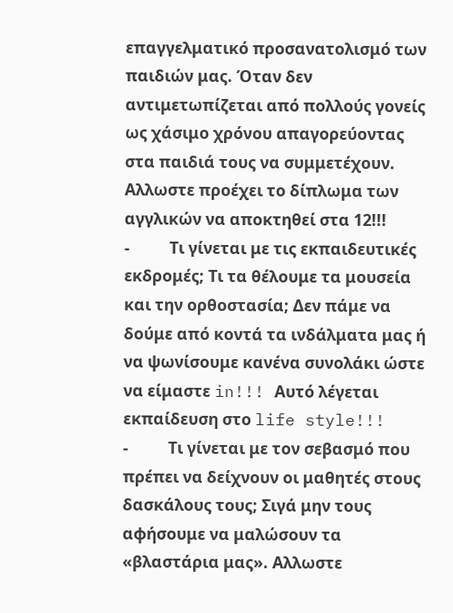επαγγελματικό προσανατολισμό των παιδιών μας. Όταν δεν αντιμετωπίζεται από πολλούς γονείς ως χάσιμο χρόνου απαγορεύοντας στα παιδιά τους να συμμετέχουν. Αλλωστε προέχει το δίπλωμα των αγγλικών να αποκτηθεί στα 12!!!
-          Τι γίνεται με τις εκπαιδευτικές εκδρομές; Τι τα θέλουμε τα μουσεία και την ορθοστασία; Δεν πάμε να δούμε από κοντά τα ινδάλματα μας ή να ψωνίσουμε κανένα συνολάκι ώστε να είμαστε in!!! Αυτό λέγεται εκπαίδευση στο life style!!!
-          Τι γίνεται με τον σεβασμό που πρέπει να δείχνουν οι μαθητές στους δασκάλους τους; Σιγά μην τους αφήσουμε να μαλώσουν τα «βλαστάρια μας». Αλλωστε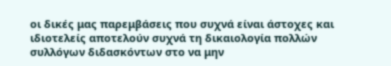οι δικές μας παρεμβάσεις που συχνά είναι άστοχες και ιδιοτελείς αποτελούν συχνά τη δικαιολογία πολλών συλλόγων διδασκόντων στο να μην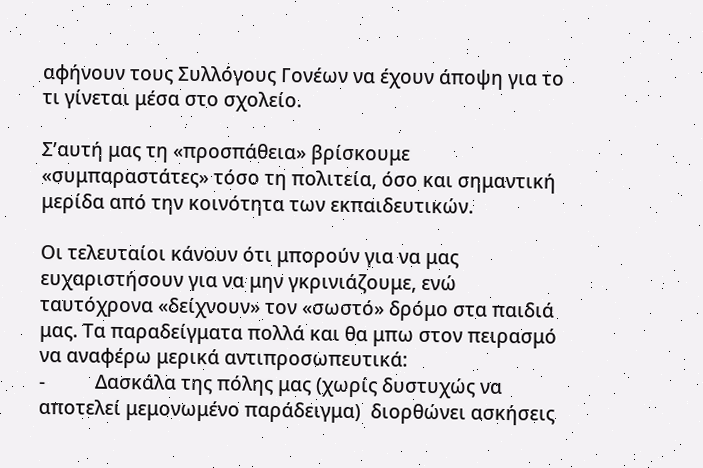αφήνουν τους Συλλόγους Γονέων να έχουν άποψη για το τι γίνεται μέσα στο σχολείο.

Σ’αυτή μας τη «προσπάθεια» βρίσκουμε «συμπαραστάτες» τόσο τη πολιτεία, όσο και σημαντική μερίδα από την κοινότητα των εκπαιδευτικών.

Οι τελευταίοι κάνουν ότι μπορούν για να μας ευχαριστήσουν για να μην γκρινιάζουμε, ενώ ταυτόχρονα «δείχνουν» τον «σωστό» δρόμο στα παιδιά μας. Τα παραδείγματα πολλά και θα μπω στον πειρασμό να αναφέρω μερικά αντιπροσωπευτικά:
-          Δασκάλα της πόλης μας (χωρίς δυστυχώς να αποτελεί μεμονωμένο παράδειγμα)  διορθώνει ασκήσεις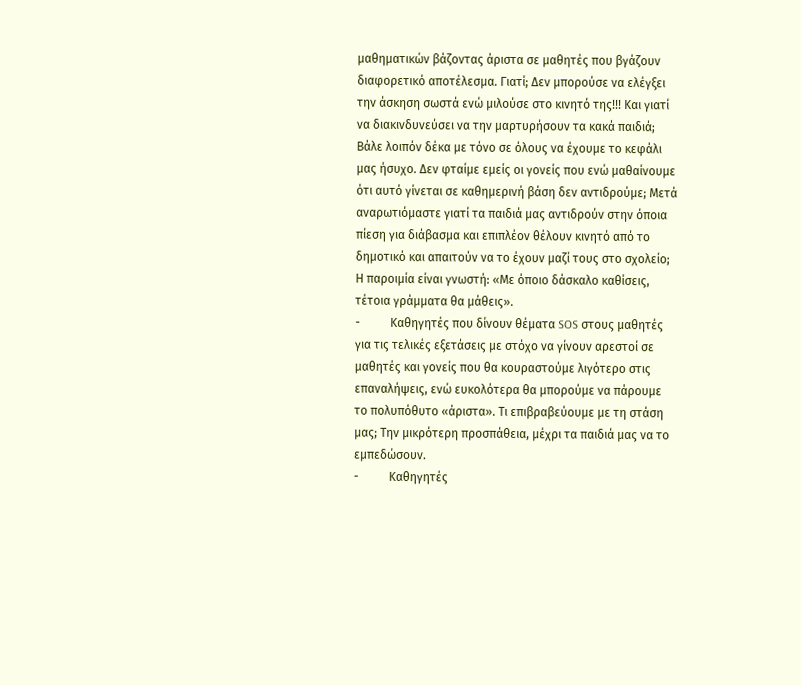μαθηματικών βάζοντας άριστα σε μαθητές που βγάζουν διαφορετικό αποτέλεσμα. Γιατί; Δεν μπορούσε να ελέγξει την άσκηση σωστά ενώ μιλούσε στο κινητό της!!! Και γιατί να διακινδυνεύσει να την μαρτυρήσουν τα κακά παιδιά; Βάλε λοιπόν δέκα με τόνο σε όλους να έχουμε το κεφάλι μας ήσυχο. Δεν φταίμε εμείς οι γονείς που ενώ μαθαίνουμε ότι αυτό γίνεται σε καθημερινή βάση δεν αντιδρούμε; Μετά αναρωτιόμαστε γιατί τα παιδιά μας αντιδρούν στην όποια πίεση για διάβασμα και επιπλέον θέλουν κινητό από το δημοτικό και απαιτούν να το έχουν μαζί τους στο σχολείο; Η παροιμία είναι γνωστή: «Με όποιο δάσκαλο καθίσεις, τέτοια γράμματα θα μάθεις».
-          Καθηγητές που δίνουν θέματα SOS στους μαθητές για τις τελικές εξετάσεις με στόχο να γίνουν αρεστοί σε μαθητές και γονείς που θα κουραστούμε λιγότερο στις επαναλήψεις, ενώ ευκολότερα θα μπορούμε να πάρουμε το πολυπόθυτο «άριστα». Τι επιβραβεύουμε με τη στάση μας; Την μικρότερη προσπάθεια, μέχρι τα παιδιά μας να το εμπεδώσουν.
-          Καθηγητές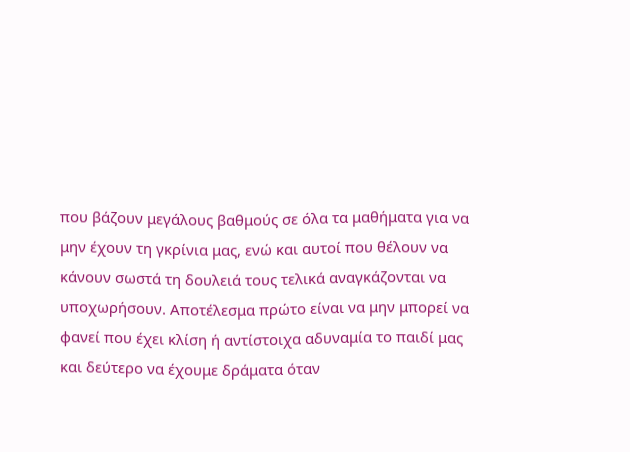που βάζουν μεγάλους βαθμούς σε όλα τα μαθήματα για να μην έχουν τη γκρίνια μας, ενώ και αυτοί που θέλουν να κάνουν σωστά τη δουλειά τους τελικά αναγκάζονται να υποχωρήσουν. Αποτέλεσμα πρώτο είναι να μην μπορεί να φανεί που έχει κλίση ή αντίστοιχα αδυναμία το παιδί μας και δεύτερο να έχουμε δράματα όταν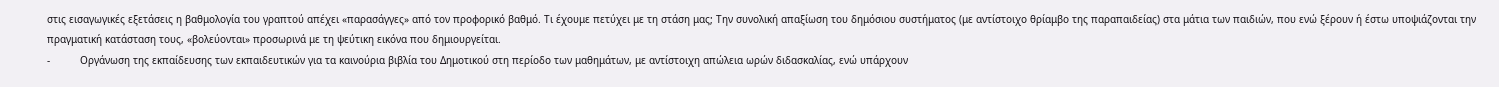στις εισαγωγικές εξετάσεις η βαθμολογία του γραπτού απέχει «παρασάγγες» από τον προφορικό βαθμό. Τι έχουμε πετύχει με τη στάση μας; Την συνολική απαξίωση του δημόσιου συστήματος (με αντίστοιχο θρίαμβο της παραπαιδείας) στα μάτια των παιδιών, που ενώ ξέρουν ή έστω υποψιάζονται την πραγματική κατάσταση τους, «βολεύονται» προσωρινά με τη ψεύτικη εικόνα που δημιουργείται.
-          Οργάνωση της εκπαίδευσης των εκπαιδευτικών για τα καινούρια βιβλία του Δημοτικού στη περίοδο των μαθημάτων, με αντίστοιχη απώλεια ωρών διδασκαλίας, ενώ υπάρχουν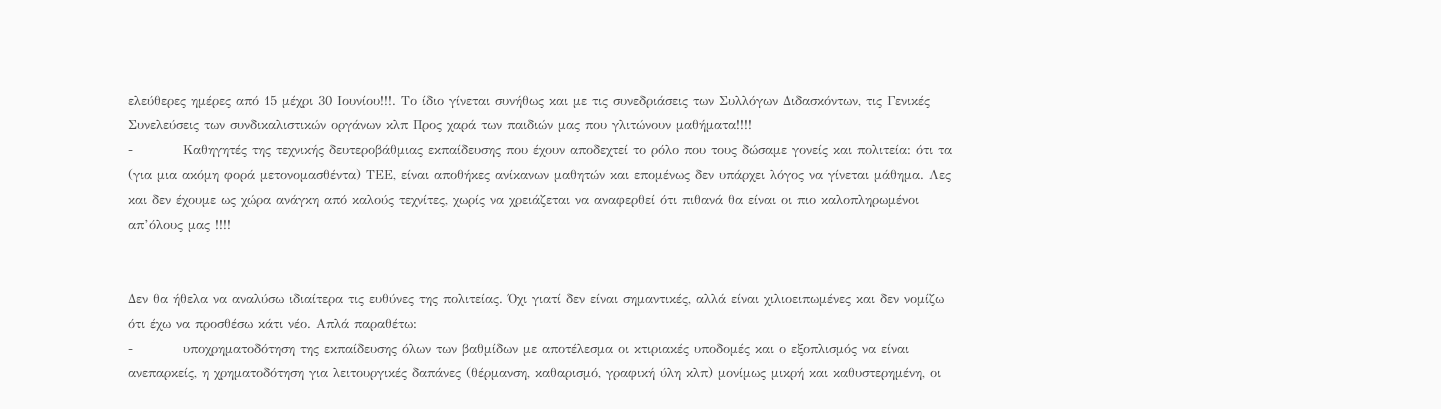ελεύθερες ημέρες από 15 μέχρι 30 Ιουνίου!!!. Το ίδιο γίνεται συνήθως και με τις συνεδριάσεις των Συλλόγων Διδασκόντων, τις Γενικές Συνελεύσεις των συνδικαλιστικών οργάνων κλπ Προς χαρά των παιδιών μας που γλιτώνουν μαθήματα!!!!
-          Καθηγητές της τεχνικής δευτεροβάθμιας εκπαίδευσης που έχουν αποδεχτεί το ρόλο που τους δώσαμε γονείς και πολιτεία: ότι τα (για μια ακόμη φορά μετονομασθέντα) ΤΕΕ, είναι αποθήκες ανίκανων μαθητών και επομένως δεν υπάρχει λόγος να γίνεται μάθημα. Λες και δεν έχουμε ως χώρα ανάγκη από καλούς τεχνίτες, χωρίς να χρειάζεται να αναφερθεί ότι πιθανά θα είναι οι πιο καλοπληρωμένοι απ’όλους μας !!!!


Δεν θα ήθελα να αναλύσω ιδιαίτερα τις ευθύνες της πολιτείας. Όχι γιατί δεν είναι σημαντικές, αλλά είναι χιλιοειπωμένες και δεν νομίζω ότι έχω να προσθέσω κάτι νέο. Απλά παραθέτω:
-          υποχρηματοδότηση της εκπαίδευσης όλων των βαθμίδων με αποτέλεσμα οι κτιριακές υποδομές και ο εξοπλισμός να είναι ανεπαρκείς, η χρηματοδότηση για λειτουργικές δαπάνες (θέρμανση, καθαρισμό, γραφική ύλη κλπ) μονίμως μικρή και καθυστερημένη, οι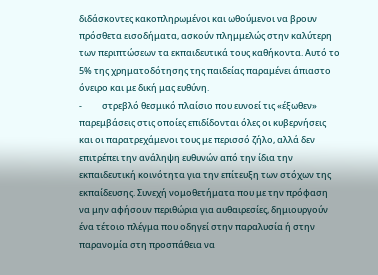διδάσκοντες κακοπληρωμένοι και ωθούμενοι να βρουν πρόσθετα εισοδήματα, ασκούν πλημμελώς στην καλύτερη των περιπτώσεων τα εκπαιδευτικά τους καθήκοντα. Αυτό το 5% της χρηματοδότησης της παιδείας παραμένει άπιαστο όνειρο και με δική μας ευθύνη.
-          στρεβλό θεσμικό πλαίσιο που ευνοεί τις «έξωθεν» παρεμβάσεις στις οποίες επιδίδονται όλες οι κυβερνήσεις και οι παρατρεχάμενοι τους με περισσό ζήλο, αλλά δεν επιτρέπει την ανάληψη ευθυνών από την ίδια την εκπαιδευτική κοινότητα για την επίτευξη των στόχων της εκπαίδευσης. Συνεχή νομοθετήματα που με την πρόφαση να μην αφήσουν περιθώρια για αυθαιρεσίες, δημιουργούν ένα τέτοιο πλέγμα που οδηγεί στην παραλυσία ή στην παρανομία στη προσπάθεια να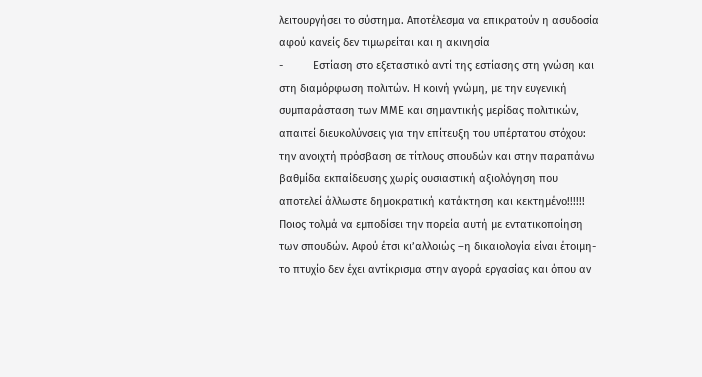λειτουργήσει το σύστημα. Αποτέλεσμα να επικρατούν η ασυδοσία αφού κανείς δεν τιμωρείται και η ακινησία
-          Εστίαση στο εξεταστικό αντί της εστίασης στη γνώση και στη διαμόρφωση πολιτών. Η κοινή γνώμη, με την ευγενική συμπαράσταση των ΜΜΕ και σημαντικής μερίδας πολιτικών, απαιτεί διευκολύνσεις για την επίτευξη του υπέρτατου στόχου: την ανοιχτή πρόσβαση σε τίτλους σπουδών και στην παραπάνω βαθμίδα εκπαίδευσης χωρίς ουσιαστική αξιολόγηση που αποτελεί άλλωστε δημοκρατική κατάκτηση και κεκτημένο!!!!!!   Ποιος τολμά να εμποδίσει την πορεία αυτή με εντατικοποίηση των σπουδών. Αφού έτσι κι’αλλοιώς –η δικαιολογία είναι έτοιμη- το πτυχίο δεν έχει αντίκρισμα στην αγορά εργασίας και όπου αν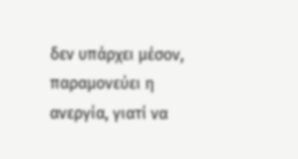δεν υπάρχει μέσον, παραμονεύει η ανεργία, γιατί να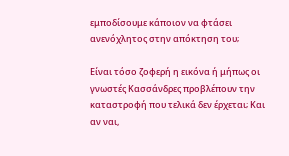εμποδίσουμε κάποιον να φτάσει ανενόχλητος στην απόκτηση του;

Είναι τόσο ζοφερή η εικόνα ή μήπως οι γνωστές Κασσάνδρες προβλέπουν την καταστροφή που τελικά δεν έρχεται; Και αν ναι,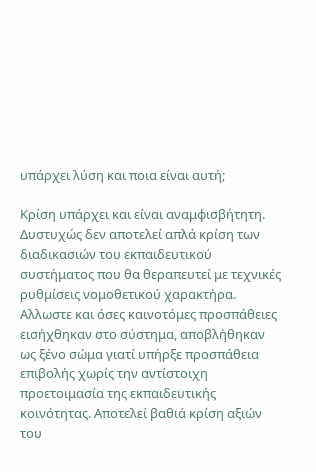υπάρχει λύση και ποια είναι αυτή;

Κρίση υπάρχει και είναι αναμφισβήτητη. Δυστυχώς δεν αποτελεί απλά κρίση των διαδικασιών του εκπαιδευτικού συστήματος που θα θεραπευτεί με τεχνικές ρυθμίσεις νομοθετικού χαρακτήρα.  Αλλωστε και όσες καινοτόμες προσπάθειες εισήχθηκαν στο σύστημα, αποβλήθηκαν ως ξένο σώμα γιατί υπήρξε προσπάθεια επιβολής χωρίς την αντίστοιχη προετοιμασία της εκπαιδευτικής κοινότητας. Αποτελεί βαθιά κρίση αξιών του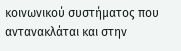κοινωνικού συστήματος που αντανακλάται και στην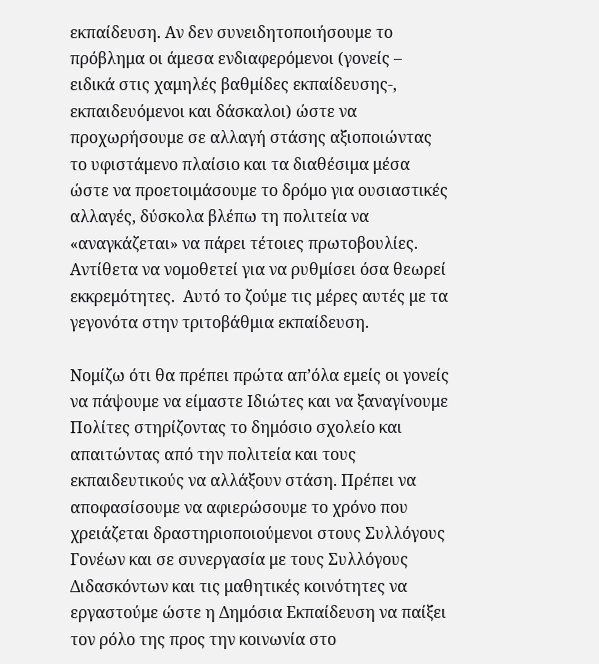εκπαίδευση. Αν δεν συνειδητοποιήσουμε το πρόβλημα οι άμεσα ενδιαφερόμενοι (γονείς – ειδικά στις χαμηλές βαθμίδες εκπαίδευσης-, εκπαιδευόμενοι και δάσκαλοι) ώστε να προχωρήσουμε σε αλλαγή στάσης αξιοποιώντας το υφιστάμενο πλαίσιο και τα διαθέσιμα μέσα ώστε να προετοιμάσουμε το δρόμο για ουσιαστικές αλλαγές, δύσκολα βλέπω τη πολιτεία να «αναγκάζεται» να πάρει τέτοιες πρωτοβουλίες. Αντίθετα να νομοθετεί για να ρυθμίσει όσα θεωρεί εκκρεμότητες.  Αυτό το ζούμε τις μέρες αυτές με τα γεγονότα στην τριτοβάθμια εκπαίδευση.

Νομίζω ότι θα πρέπει πρώτα απ’όλα εμείς οι γονείς να πάψουμε να είμαστε Ιδιώτες και να ξαναγίνουμε Πολίτες στηρίζοντας το δημόσιο σχολείο και απαιτώντας από την πολιτεία και τους εκπαιδευτικούς να αλλάξουν στάση. Πρέπει να αποφασίσουμε να αφιερώσουμε το χρόνο που χρειάζεται δραστηριοποιούμενοι στους Συλλόγους Γονέων και σε συνεργασία με τους Συλλόγους Διδασκόντων και τις μαθητικές κοινότητες να εργαστούμε ώστε η Δημόσια Εκπαίδευση να παίξει τον ρόλο της προς την κοινωνία στο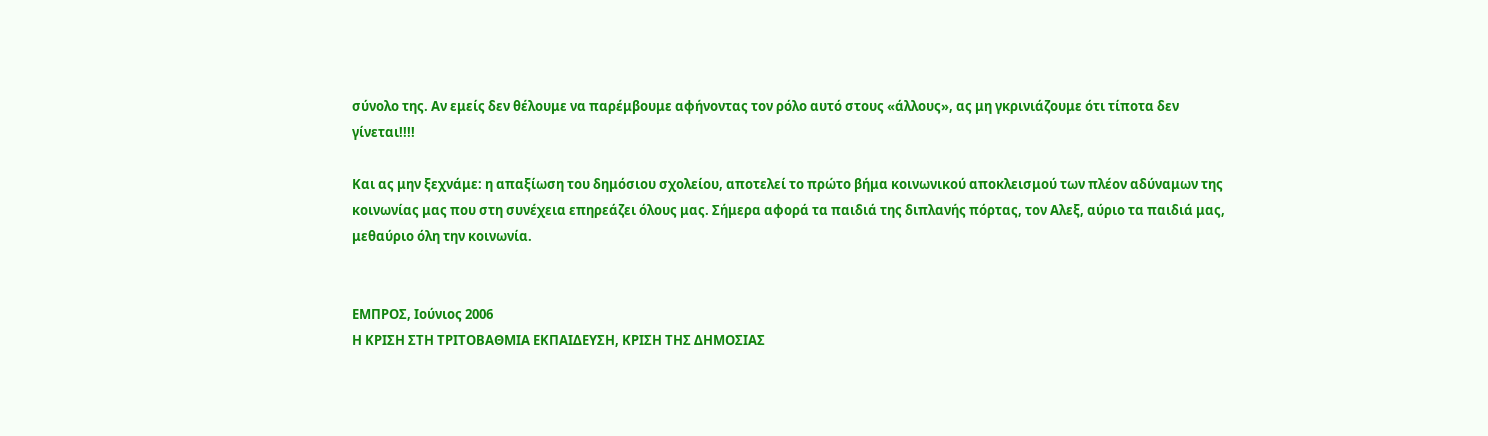σύνολο της. Αν εμείς δεν θέλουμε να παρέμβουμε αφήνοντας τον ρόλο αυτό στους «άλλους», ας μη γκρινιάζουμε ότι τίποτα δεν γίνεται!!!!

Και ας μην ξεχνάμε: η απαξίωση του δημόσιου σχολείου, αποτελεί το πρώτο βήμα κοινωνικού αποκλεισμού των πλέον αδύναμων της κοινωνίας μας που στη συνέχεια επηρεάζει όλους μας. Σήμερα αφορά τα παιδιά της διπλανής πόρτας, τον Αλεξ, αύριο τα παιδιά μας, μεθαύριο όλη την κοινωνία.


ΕΜΠΡΟΣ, Ιούνιος 2006
Η ΚΡΙΣΗ ΣΤΗ ΤΡΙΤΟΒΑΘΜΙΑ ΕΚΠΑΙΔΕΥΣΗ, ΚΡΙΣΗ ΤΗΣ ΔΗΜΟΣΙΑΣ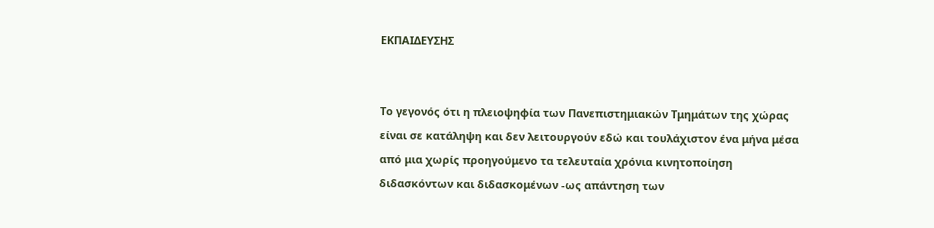ΕΚΠΑΙΔΕΥΣΗΣ


Το γεγονός ότι η πλειοψηφία των Πανεπιστημιακών Τμημάτων της χώρας είναι σε κατάληψη και δεν λειτουργούν εδώ και τουλάχιστον ένα μήνα μέσα από μια χωρίς προηγούμενο τα τελευταία χρόνια κινητοποίηση διδασκόντων και διδασκομένων -ως απάντηση των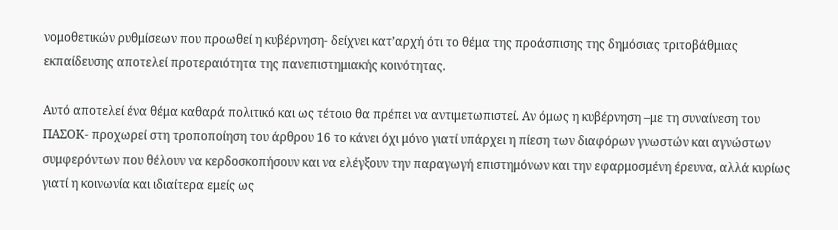νομοθετικών ρυθμίσεων που προωθεί η κυβέρνηση- δείχνει κατ’αρχή ότι το θέμα της προάσπισης της δημόσιας τριτοβάθμιας εκπαίδευσης αποτελεί προτεραιότητα της πανεπιστημιακής κοινότητας.

Αυτό αποτελεί ένα θέμα καθαρά πολιτικό και ως τέτοιο θα πρέπει να αντιμετωπιστεί. Αν όμως η κυβέρνηση –με τη συναίνεση του ΠΑΣΟΚ- προχωρεί στη τροποποίηση του άρθρου 16 το κάνει όχι μόνο γιατί υπάρχει η πίεση των διαφόρων γνωστών και αγνώστων συμφερόντων που θέλουν να κερδοσκοπήσουν και να ελέγξουν την παραγωγή επιστημόνων και την εφαρμοσμένη έρευνα, αλλά κυρίως γιατί η κοινωνία και ιδιαίτερα εμείς ως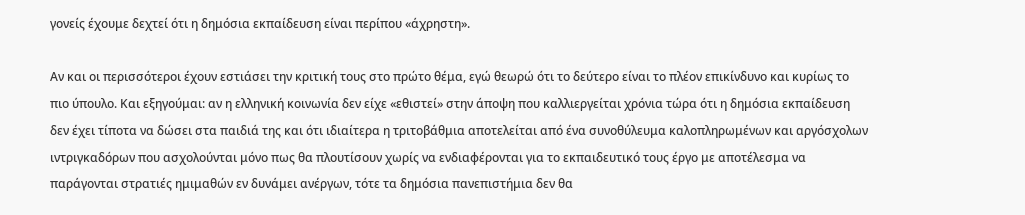γονείς έχουμε δεχτεί ότι η δημόσια εκπαίδευση είναι περίπου «άχρηστη».

Αν και οι περισσότεροι έχουν εστιάσει την κριτική τους στο πρώτο θέμα, εγώ θεωρώ ότι το δεύτερο είναι το πλέον επικίνδυνο και κυρίως το πιο ύπουλο. Και εξηγούμαι: αν η ελληνική κοινωνία δεν είχε «εθιστεί» στην άποψη που καλλιεργείται χρόνια τώρα ότι η δημόσια εκπαίδευση δεν έχει τίποτα να δώσει στα παιδιά της και ότι ιδιαίτερα η τριτοβάθμια αποτελείται από ένα συνοθύλευμα καλοπληρωμένων και αργόσχολων ιντριγκαδόρων που ασχολούνται μόνο πως θα πλουτίσουν χωρίς να ενδιαφέρονται για το εκπαιδευτικό τους έργο με αποτέλεσμα να παράγονται στρατιές ημιμαθών εν δυνάμει ανέργων, τότε τα δημόσια πανεπιστήμια δεν θα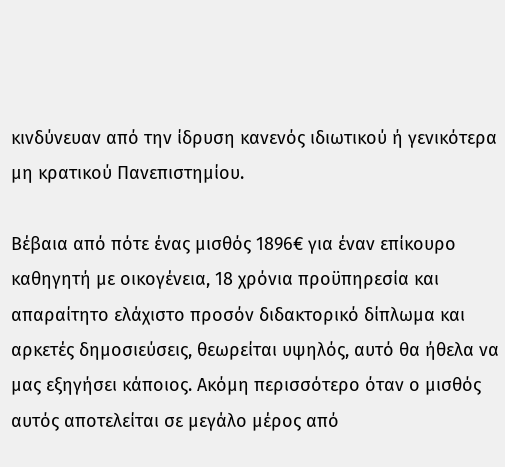κινδύνευαν από την ίδρυση κανενός ιδιωτικού ή γενικότερα μη κρατικού Πανεπιστημίου.

Βέβαια από πότε ένας μισθός 1896€ για έναν επίκουρο καθηγητή με οικογένεια, 18 χρόνια προϋπηρεσία και απαραίτητο ελάχιστο προσόν διδακτορικό δίπλωμα και αρκετές δημοσιεύσεις, θεωρείται υψηλός, αυτό θα ήθελα να μας εξηγήσει κάποιος. Ακόμη περισσότερο όταν ο μισθός αυτός αποτελείται σε μεγάλο μέρος από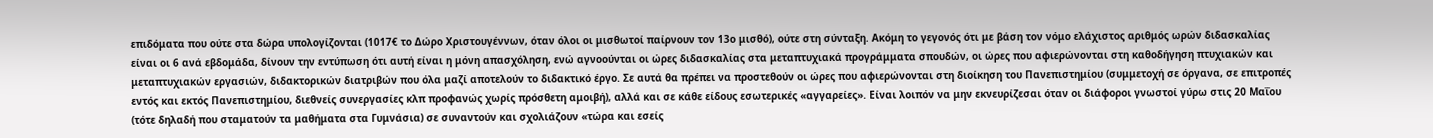επιδόματα που ούτε στα δώρα υπολογίζονται (1017€ το Δώρο Χριστουγέννων, όταν όλοι οι μισθωτοί παίρνουν τον 13ο μισθό), ούτε στη σύνταξη. Ακόμη το γεγονός ότι με βάση τον νόμο ελάχιστος αριθμός ωρών διδασκαλίας είναι οι 6 ανά εβδομάδα, δίνουν την εντύπωση ότι αυτή είναι η μόνη απασχόληση, ενώ αγνοούνται οι ώρες διδασκαλίας στα μεταπτυχιακά προγράμματα σπουδών, οι ώρες που αφιερώνονται στη καθοδήγηση πτυχιακών και μεταπτυχιακών εργασιών, διδακτορικών διατριβών που όλα μαζί αποτελούν το διδακτικό έργο. Σε αυτά θα πρέπει να προστεθούν οι ώρες που αφιερώνονται στη διοίκηση του Πανεπιστημίου (συμμετοχή σε όργανα, σε επιτροπές εντός και εκτός Πανεπιστημίου, διεθνείς συνεργασίες κλπ προφανώς χωρίς πρόσθετη αμοιβή), αλλά και σε κάθε είδους εσωτερικές «αγγαρείες». Είναι λοιπόν να μην εκνευρίζεσαι όταν οι διάφοροι γνωστοί γύρω στις 20 Μαΐου (τότε δηλαδή που σταματούν τα μαθήματα στα Γυμνάσια) σε συναντούν και σχολιάζουν «τώρα και εσείς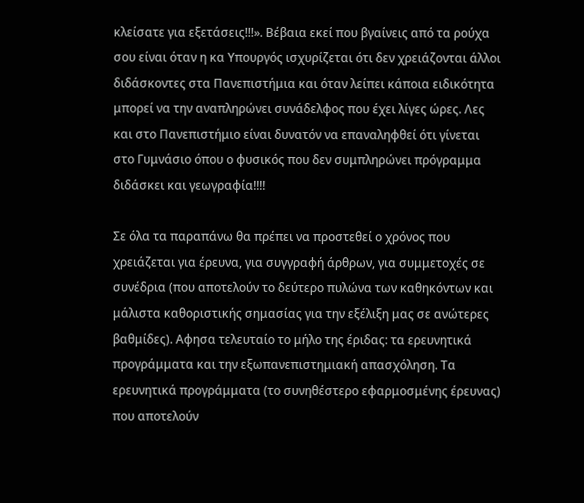κλείσατε για εξετάσεις!!!». Βέβαια εκεί που βγαίνεις από τα ρούχα σου είναι όταν η κα Υπουργός ισχυρίζεται ότι δεν χρειάζονται άλλοι διδάσκοντες στα Πανεπιστήμια και όταν λείπει κάποια ειδικότητα μπορεί να την αναπληρώνει συνάδελφος που έχει λίγες ώρες. Λες και στο Πανεπιστήμιο είναι δυνατόν να επαναληφθεί ότι γίνεται στο Γυμνάσιο όπου ο φυσικός που δεν συμπληρώνει πρόγραμμα διδάσκει και γεωγραφία!!!!

Σε όλα τα παραπάνω θα πρέπει να προστεθεί ο χρόνος που χρειάζεται για έρευνα, για συγγραφή άρθρων, για συμμετοχές σε συνέδρια (που αποτελούν το δεύτερο πυλώνα των καθηκόντων και μάλιστα καθοριστικής σημασίας για την εξέλιξη μας σε ανώτερες βαθμίδες). Αφησα τελευταίο το μήλο της έριδας: τα ερευνητικά προγράμματα και την εξωπανεπιστημιακή απασχόληση. Τα ερευνητικά προγράμματα (το συνηθέστερο εφαρμοσμένης έρευνας) που αποτελούν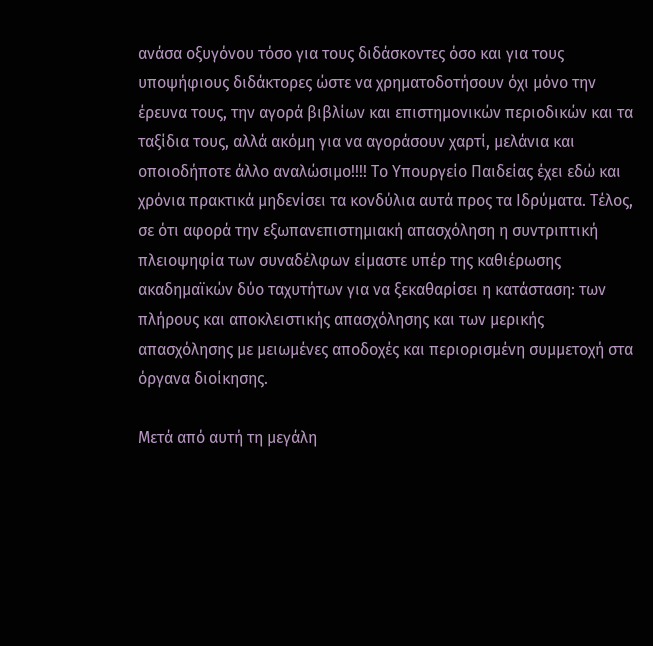ανάσα οξυγόνου τόσο για τους διδάσκοντες όσο και για τους υποψήφιους διδάκτορες ώστε να χρηματοδοτήσουν όχι μόνο την έρευνα τους, την αγορά βιβλίων και επιστημονικών περιοδικών και τα ταξίδια τους, αλλά ακόμη για να αγοράσουν χαρτί, μελάνια και οποιοδήποτε άλλο αναλώσιμο!!!! Το Υπουργείο Παιδείας έχει εδώ και χρόνια πρακτικά μηδενίσει τα κονδύλια αυτά προς τα Ιδρύματα. Τέλος, σε ότι αφορά την εξωπανεπιστημιακή απασχόληση η συντριπτική πλειοψηφία των συναδέλφων είμαστε υπέρ της καθιέρωσης ακαδημαϊκών δύο ταχυτήτων για να ξεκαθαρίσει η κατάσταση: των πλήρους και αποκλειστικής απασχόλησης και των μερικής απασχόλησης με μειωμένες αποδοχές και περιορισμένη συμμετοχή στα όργανα διοίκησης.

Μετά από αυτή τη μεγάλη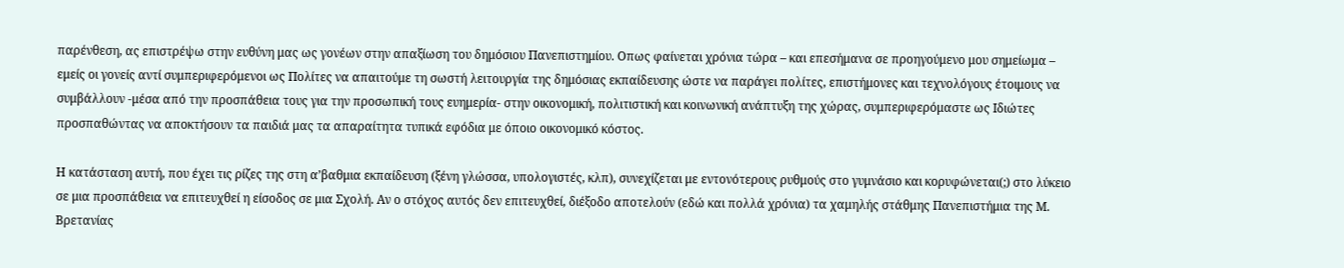παρένθεση, ας επιστρέψω στην ευθύνη μας ως γονέων στην απαξίωση του δημόσιου Πανεπιστημίου. Οπως φαίνεται χρόνια τώρα – και επεσήμανα σε προηγούμενο μου σημείωμα – εμείς οι γονείς αντί συμπεριφερόμενοι ως Πολίτες να απαιτούμε τη σωστή λειτουργία της δημόσιας εκπαίδευσης ώστε να παράγει πολίτες, επιστήμονες και τεχνολόγους έτοιμους να συμβάλλουν -μέσα από την προσπάθεια τους για την προσωπική τους ευημερία- στην οικονομική, πολιτιστική και κοινωνική ανάπτυξη της χώρας, συμπεριφερόμαστε ως Ιδιώτες προσπαθώντας να αποκτήσουν τα παιδιά μας τα απαραίτητα τυπικά εφόδια με όποιο οικονομικό κόστος.

Η κατάσταση αυτή, που έχει τις ρίζες της στη α’βαθμια εκπαίδευση (ξένη γλώσσα, υπολογιστές, κλπ), συνεχίζεται με εντονότερους ρυθμούς στο γυμνάσιο και κορυφώνεται(;) στο λύκειο σε μια προσπάθεια να επιτευχθεί η είσοδος σε μια Σχολή. Αν ο στόχος αυτός δεν επιτευχθεί, διέξοδο αποτελούν (εδώ και πολλά χρόνια) τα χαμηλής στάθμης Πανεπιστήμια της Μ. Βρετανίας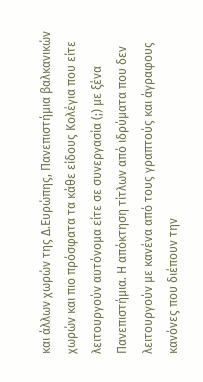και άλλων χωρών της Δ.Ευρώπης, Πανεπιστήμια βαλκανικών χωρών και πιο πρόσφατα τα κάθε είδους Κολέγια που είτε λειτουργούν αυτόνομα είτε σε συνεργασία (;) με ξένα Πανεπιστήμια. Η απόκτηση τίτλων από ιδρύματα που δεν λειτουργούν με κανένα από τους γραπτούς και άγραφους κανόνες που διέπουν την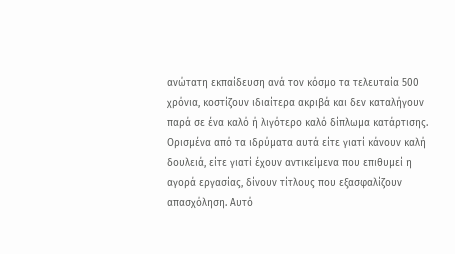ανώτατη εκπαίδευση ανά τον κόσμο τα τελευταία 500 χρόνια, κοστίζουν ιδιαίτερα ακριβά και δεν καταλήγουν παρά σε ένα καλό ή λιγότερο καλό δίπλωμα κατάρτισης. Ορισμένα από τα ιδρύματα αυτά είτε γιατί κάνουν καλή δουλειά, είτε γιατί έχουν αντικείμενα που επιθυμεί η αγορά εργασίας, δίνουν τίτλους που εξασφαλίζουν απασχόληση. Αυτό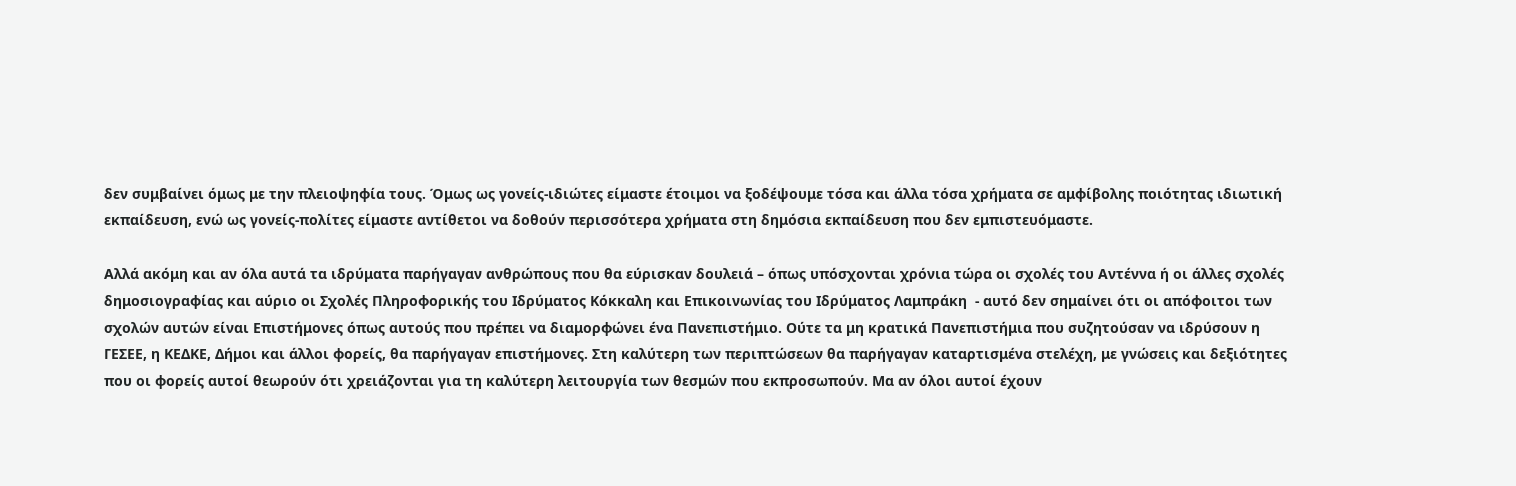δεν συμβαίνει όμως με την πλειοψηφία τους. Όμως ως γονείς-ιδιώτες είμαστε έτοιμοι να ξοδέψουμε τόσα και άλλα τόσα χρήματα σε αμφίβολης ποιότητας ιδιωτική εκπαίδευση, ενώ ως γονείς-πολίτες είμαστε αντίθετοι να δοθούν περισσότερα χρήματα στη δημόσια εκπαίδευση που δεν εμπιστευόμαστε.

Αλλά ακόμη και αν όλα αυτά τα ιδρύματα παρήγαγαν ανθρώπους που θα εύρισκαν δουλειά – όπως υπόσχονται χρόνια τώρα οι σχολές του Αντέννα ή οι άλλες σχολές δημοσιογραφίας και αύριο οι Σχολές Πληροφορικής του Ιδρύματος Κόκκαλη και Επικοινωνίας του Ιδρύματος Λαμπράκη  - αυτό δεν σημαίνει ότι οι απόφοιτοι των σχολών αυτών είναι Επιστήμονες όπως αυτούς που πρέπει να διαμορφώνει ένα Πανεπιστήμιο. Ούτε τα μη κρατικά Πανεπιστήμια που συζητούσαν να ιδρύσουν η ΓΕΣΕΕ, η ΚΕΔΚΕ, Δήμοι και άλλοι φορείς, θα παρήγαγαν επιστήμονες. Στη καλύτερη των περιπτώσεων θα παρήγαγαν καταρτισμένα στελέχη, με γνώσεις και δεξιότητες που οι φορείς αυτοί θεωρούν ότι χρειάζονται για τη καλύτερη λειτουργία των θεσμών που εκπροσωπούν. Μα αν όλοι αυτοί έχουν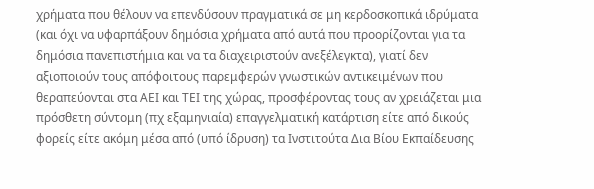χρήματα που θέλουν να επενδύσουν πραγματικά σε μη κερδοσκοπικά ιδρύματα (και όχι να υφαρπάξουν δημόσια χρήματα από αυτά που προορίζονται για τα δημόσια πανεπιστήμια και να τα διαχειριστούν ανεξέλεγκτα), γιατί δεν αξιοποιούν τους απόφοιτους παρεμφερών γνωστικών αντικειμένων που θεραπεύονται στα ΑΕΙ και ΤΕΙ της χώρας, προσφέροντας τους αν χρειάζεται μια πρόσθετη σύντομη (πχ εξαμηνιαία) επαγγελματική κατάρτιση είτε από δικούς φορείς είτε ακόμη μέσα από (υπό ίδρυση) τα Ινστιτούτα Δια Βίου Εκπαίδευσης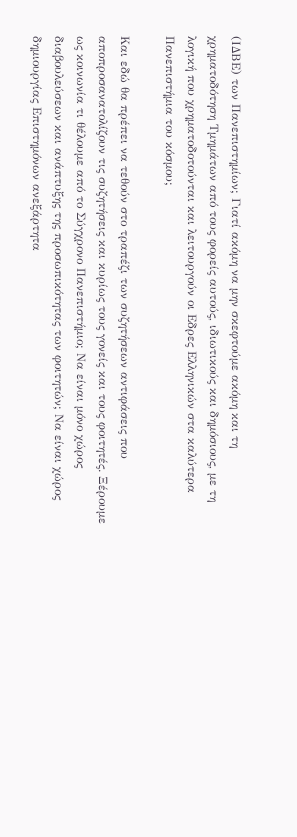(ΙΔΒΕ) των Πανεπιστημίων; Γιατί ακόμη να μην σκεφτούμε ακόμη και τη χρηματοδότηση Τμημάτων από τους φορείς αυτούς, ιδιωτικούς και δημόσιους, με τη λογική που χρηματοδοτούνται και λειτουργούν οι Εδρες Ελληνικών στα καλύτερα Πανεπιστήμια του κόσμου;

Και εδώ θα πρέπει να τεθούν στο τραπέζι των συζητήσεων αντιφάσεις που αποπροσανατολίζουν τις συζητήσεις και κυρίως τους γονείς και τους φοιτητές. Ξέρουμε ως κοινωνία τι θέλουμε από το Σύγχρονο Πανεπιστήμιο; Να είναι μόνο χώρος διαβουλεύσεων και ανάπτυξης της προσωπικότητας των φοιτητών; Να είναι χώρος δημιουργίας Επιστημόνων ανεξάρτητα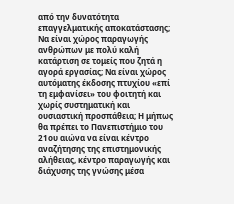από την δυνατότητα επαγγελματικής αποκατάστασης; Να είναι χώρος παραγωγής ανθρώπων με πολύ καλή κατάρτιση σε τομείς που ζητά η αγορά εργασίας; Να είναι χώρος αυτόματης έκδοσης πτυχίου «επί τη εμφανίσει» του φοιτητή και χωρίς συστηματική και ουσιαστική προσπάθεια; Η μήπως θα πρέπει το Πανεπιστήμιο του 21ου αιώνα να είναι κέντρο αναζήτησης της επιστημονικής αλήθειας, κέντρο παραγωγής και διάχυσης της γνώσης μέσα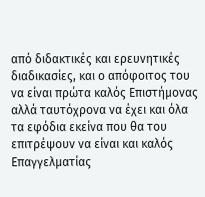από διδακτικές και ερευνητικές διαδικασίες, και ο απόφοιτος του να είναι πρώτα καλός Επιστήμονας αλλά ταυτόχρονα να έχει και όλα τα εφόδια εκείνα που θα του επιτρέψουν να είναι και καλός Επαγγελματίας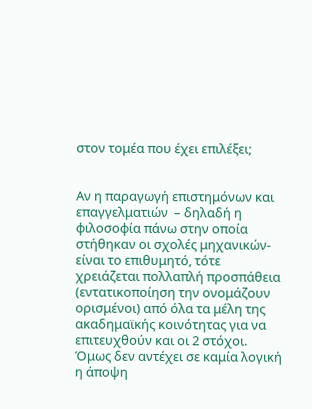στον τομέα που έχει επιλέξει;


Αν η παραγωγή επιστημόνων και επαγγελματιών  – δηλαδή η φιλοσοφία πάνω στην οποία στήθηκαν οι σχολές μηχανικών- είναι το επιθυμητό, τότε χρειάζεται πολλαπλή προσπάθεια (εντατικοποίηση την ονομάζουν ορισμένοι) από όλα τα μέλη της ακαδημαϊκής κοινότητας για να επιτευχθούν και οι 2 στόχοι. Όμως δεν αντέχει σε καμία λογική η άποψη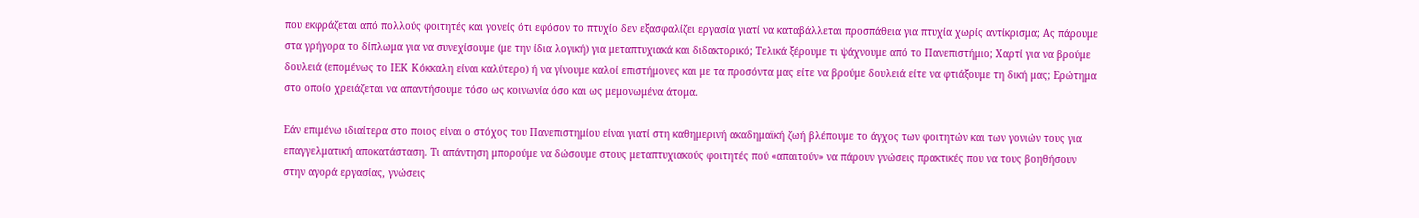που εκφράζεται από πολλούς φοιτητές και γονείς ότι εφόσον το πτυχίο δεν εξασφαλίζει εργασία γιατί να καταβάλλεται προσπάθεια για πτυχία χωρίς αντίκρισμα; Ας πάρουμε στα γρήγορα το δίπλωμα για να συνεχίσουμε (με την ίδια λογική) για μεταπτυχιακά και διδακτορικό; Τελικά ξέρουμε τι ψάχνουμε από το Πανεπιστήμιο; Χαρτί για να βρούμε δουλειά (επομένως το ΙΕΚ Κόκκαλη είναι καλύτερο) ή να γίνουμε καλοί επιστήμονες και με τα προσόντα μας είτε να βρούμε δουλειά είτε να φτιάξουμε τη δική μας; Ερώτημα στο οποίο χρειάζεται να απαντήσουμε τόσο ως κοινωνία όσο και ως μεμονωμένα άτομα.

Εάν επιμένω ιδιαίτερα στο ποιος είναι ο στόχος του Πανεπιστημίου είναι γιατί στη καθημερινή ακαδημαϊκή ζωή βλέπουμε το άγχος των φοιτητών και των γονιών τους για επαγγελματική αποκατάσταση. Τι απάντηση μπορούμε να δώσουμε στους μεταπτυχιακούς φοιτητές πού «απαιτούν» να πάρουν γνώσεις πρακτικές που να τους βοηθήσουν στην αγορά εργασίας, γνώσεις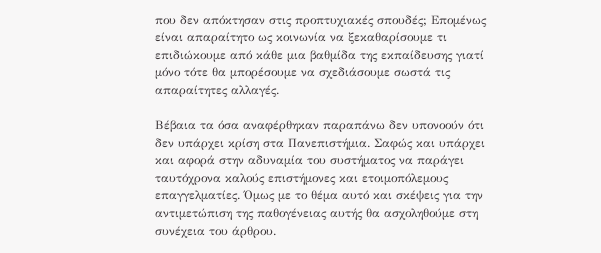που δεν απόκτησαν στις προπτυχιακές σπουδές; Επομένως είναι απαραίτητο ως κοινωνία να ξεκαθαρίσουμε τι επιδιώκουμε από κάθε μια βαθμίδα της εκπαίδευσης γιατί μόνο τότε θα μπορέσουμε να σχεδιάσουμε σωστά τις απαραίτητες αλλαγές.

Βέβαια τα όσα αναφέρθηκαν παραπάνω δεν υπονοούν ότι δεν υπάρχει κρίση στα Πανεπιστήμια. Σαφώς και υπάρχει και αφορά στην αδυναμία του συστήματος να παράγει ταυτόχρονα καλούς επιστήμονες και ετοιμοπόλεμους επαγγελματίες. Όμως με το θέμα αυτό και σκέψεις για την αντιμετώπιση της παθογένειας αυτής θα ασχοληθούμε στη συνέχεια του άρθρου.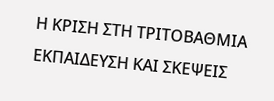Η ΚΡΙΣΗ ΣΤΗ ΤΡΙΤΟΒΑΘΜΙΑ ΕΚΠΑΙΔΕΥΣΗ ΚΑΙ ΣΚΕΨΕΙΣ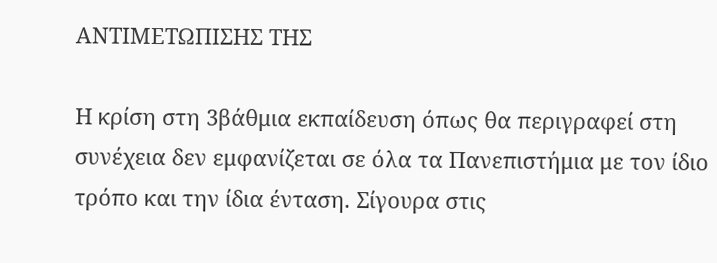ΑΝΤΙΜΕΤΩΠΙΣΗΣ ΤΗΣ

Η κρίση στη 3βάθμια εκπαίδευση όπως θα περιγραφεί στη συνέχεια δεν εμφανίζεται σε όλα τα Πανεπιστήμια με τον ίδιο τρόπο και την ίδια ένταση. Σίγουρα στις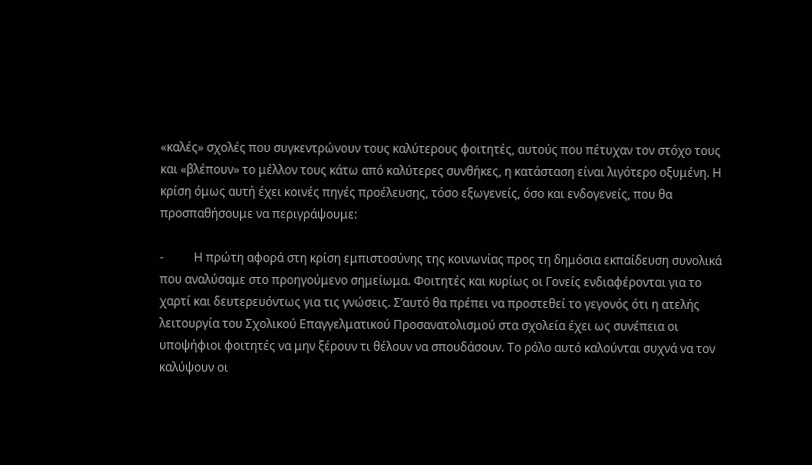«καλές» σχολές που συγκεντρώνουν τους καλύτερους φοιτητές, αυτούς που πέτυχαν τον στόχο τους και «βλέπουν» το μέλλον τους κάτω από καλύτερες συνθήκες, η κατάσταση είναι λιγότερο οξυμένη. Η κρίση όμως αυτή έχει κοινές πηγές προέλευσης, τόσο εξωγενείς, όσο και ενδογενείς, που θα προσπαθήσουμε να περιγράψουμε:

-          Η πρώτη αφορά στη κρίση εμπιστοσύνης της κοινωνίας προς τη δημόσια εκπαίδευση συνολικά που αναλύσαμε στο προηγούμενο σημείωμα. Φοιτητές και κυρίως οι Γονείς ενδιαφέρονται για το χαρτί και δευτερευόντως για τις γνώσεις. Σ’αυτό θα πρέπει να προστεθεί το γεγονός ότι η ατελής λειτουργία του Σχολικού Επαγγελματικού Προσανατολισμού στα σχολεία έχει ως συνέπεια οι υποψήφιοι φοιτητές να μην ξέρουν τι θέλουν να σπουδάσουν. Το ρόλο αυτό καλούνται συχνά να τον καλύψουν οι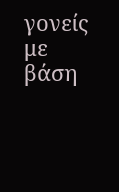γονείς με βάση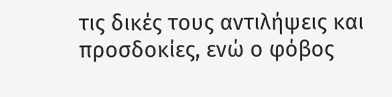τις δικές τους αντιλήψεις και προσδοκίες, ενώ ο φόβος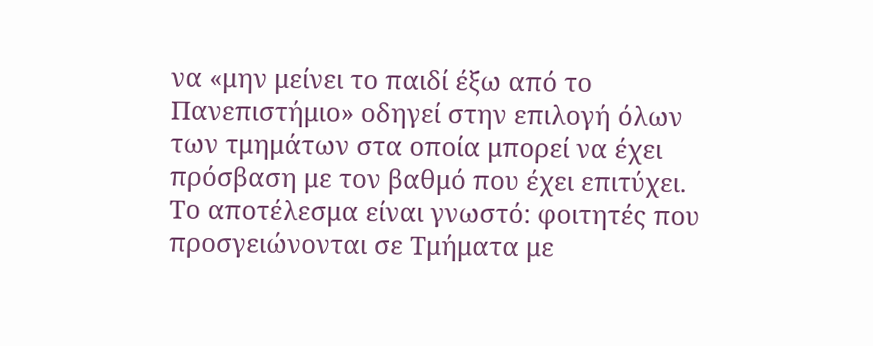να «μην μείνει το παιδί έξω από το Πανεπιστήμιο» οδηγεί στην επιλογή όλων των τμημάτων στα οποία μπορεί να έχει πρόσβαση με τον βαθμό που έχει επιτύχει.
Το αποτέλεσμα είναι γνωστό: φοιτητές που προσγειώνονται σε Τμήματα με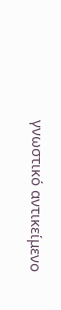γνωστικό αντικείμενο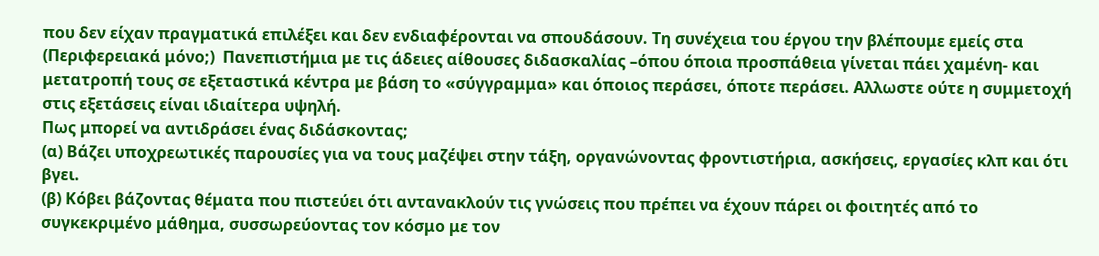που δεν είχαν πραγματικά επιλέξει και δεν ενδιαφέρονται να σπουδάσουν. Τη συνέχεια του έργου την βλέπουμε εμείς στα  (Περιφερειακά μόνο;)  Πανεπιστήμια με τις άδειες αίθουσες διδασκαλίας –όπου όποια προσπάθεια γίνεται πάει χαμένη- και μετατροπή τους σε εξεταστικά κέντρα με βάση το «σύγγραμμα» και όποιος περάσει, όποτε περάσει. Αλλωστε ούτε η συμμετοχή στις εξετάσεις είναι ιδιαίτερα υψηλή.
Πως μπορεί να αντιδράσει ένας διδάσκοντας;
(α) Βάζει υποχρεωτικές παρουσίες για να τους μαζέψει στην τάξη, οργανώνοντας φροντιστήρια, ασκήσεις, εργασίες κλπ και ότι βγει.
(β) Κόβει βάζοντας θέματα που πιστεύει ότι αντανακλούν τις γνώσεις που πρέπει να έχουν πάρει οι φοιτητές από το συγκεκριμένο μάθημα, συσσωρεύοντας τον κόσμο με τον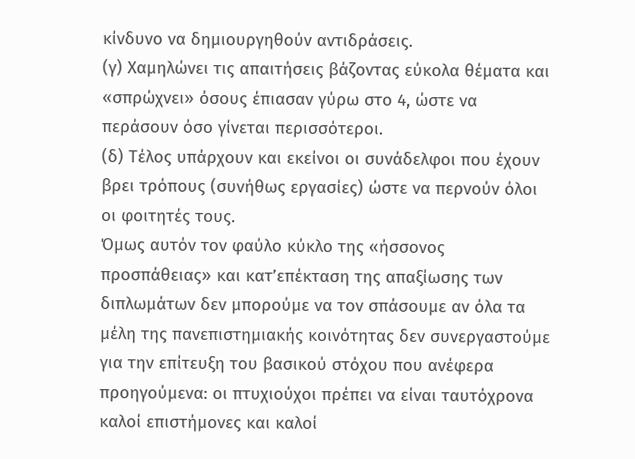κίνδυνο να δημιουργηθούν αντιδράσεις.
(γ) Χαμηλώνει τις απαιτήσεις βάζοντας εύκολα θέματα και «σπρώχνει» όσους έπιασαν γύρω στο 4, ώστε να περάσουν όσο γίνεται περισσότεροι.
(δ) Τέλος υπάρχουν και εκείνοι οι συνάδελφοι που έχουν βρει τρόπους (συνήθως εργασίες) ώστε να περνούν όλοι οι φοιτητές τους.
Όμως αυτόν τον φαύλο κύκλο της «ήσσονος προσπάθειας» και κατ’επέκταση της απαξίωσης των διπλωμάτων δεν μπορούμε να τον σπάσουμε αν όλα τα μέλη της πανεπιστημιακής κοινότητας δεν συνεργαστούμε για την επίτευξη του βασικού στόχου που ανέφερα προηγούμενα: οι πτυχιούχοι πρέπει να είναι ταυτόχρονα καλοί επιστήμονες και καλοί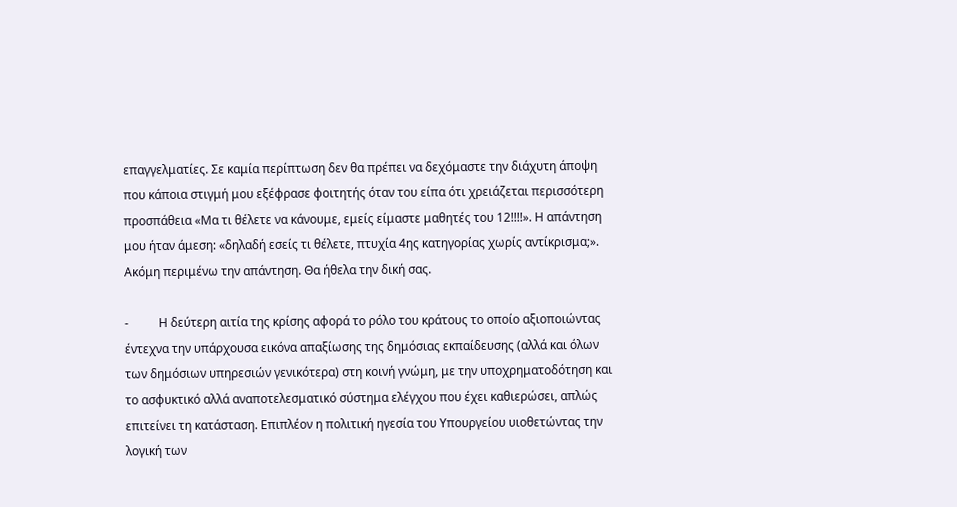επαγγελματίες. Σε καμία περίπτωση δεν θα πρέπει να δεχόμαστε την διάχυτη άποψη που κάποια στιγμή μου εξέφρασε φοιτητής όταν του είπα ότι χρειάζεται περισσότερη προσπάθεια «Μα τι θέλετε να κάνουμε, εμείς είμαστε μαθητές του 12!!!!». Η απάντηση μου ήταν άμεση: «δηλαδή εσείς τι θέλετε, πτυχία 4ης κατηγορίας χωρίς αντίκρισμα;». Ακόμη περιμένω την απάντηση. Θα ήθελα την δική σας.

-          Η δεύτερη αιτία της κρίσης αφορά το ρόλο του κράτους το οποίο αξιοποιώντας έντεχνα την υπάρχουσα εικόνα απαξίωσης της δημόσιας εκπαίδευσης (αλλά και όλων των δημόσιων υπηρεσιών γενικότερα) στη κοινή γνώμη, με την υποχρηματοδότηση και το ασφυκτικό αλλά αναποτελεσματικό σύστημα ελέγχου που έχει καθιερώσει, απλώς επιτείνει τη κατάσταση. Επιπλέον η πολιτική ηγεσία του Υπουργείου υιοθετώντας την λογική των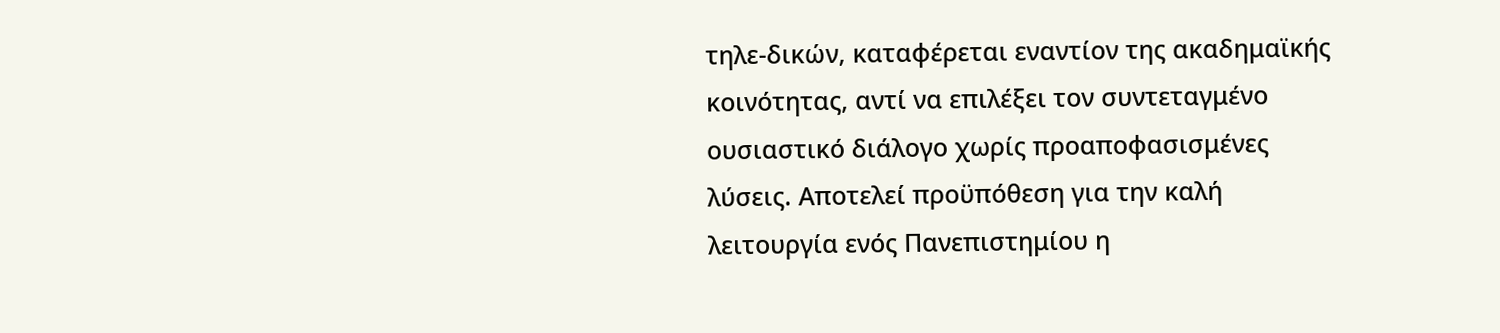τηλε-δικών, καταφέρεται εναντίον της ακαδημαϊκής κοινότητας, αντί να επιλέξει τον συντεταγμένο ουσιαστικό διάλογο χωρίς προαποφασισμένες λύσεις. Αποτελεί προϋπόθεση για την καλή λειτουργία ενός Πανεπιστημίου η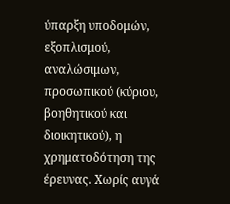ύπαρξη υποδομών, εξοπλισμού, αναλώσιμων, προσωπικού (κύριου, βοηθητικού και διοικητικού), η χρηματοδότηση της έρευνας. Χωρίς αυγά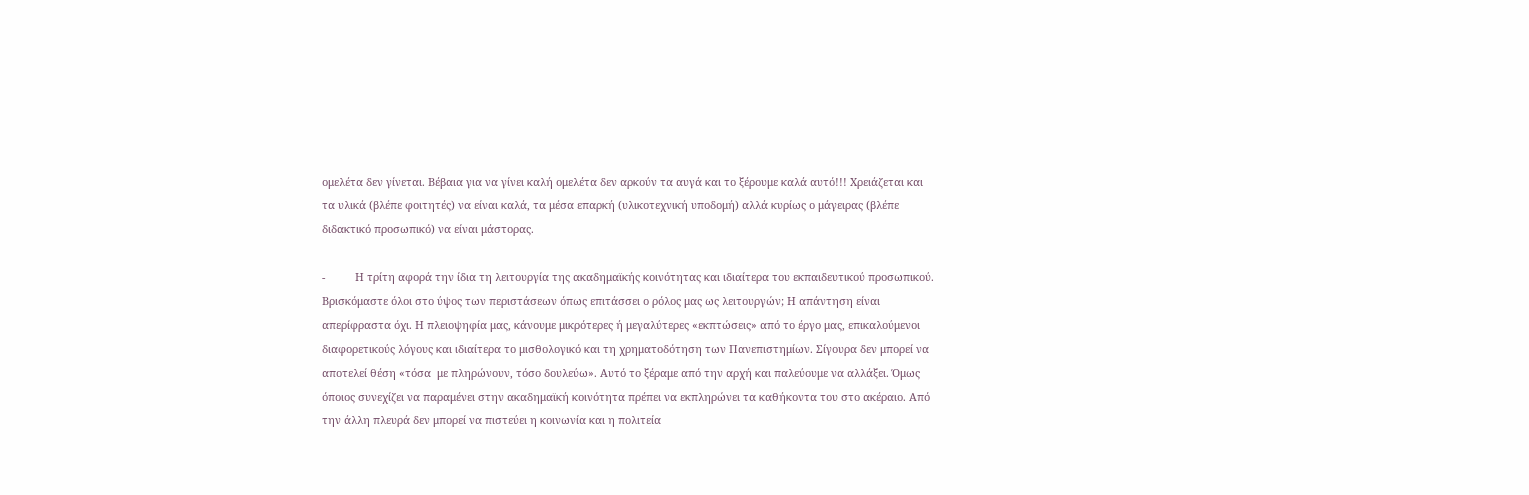ομελέτα δεν γίνεται. Βέβαια για να γίνει καλή ομελέτα δεν αρκούν τα αυγά και το ξέρουμε καλά αυτό!!! Χρειάζεται και τα υλικά (βλέπε φοιτητές) να είναι καλά, τα μέσα επαρκή (υλικοτεχνική υποδομή) αλλά κυρίως ο μάγειρας (βλέπε διδακτικό προσωπικό) να είναι μάστορας.

-          Η τρίτη αφορά την ίδια τη λειτουργία της ακαδημαϊκής κοινότητας και ιδιαίτερα του εκπαιδευτικού προσωπικού. Βρισκόμαστε όλοι στο ύψος των περιστάσεων όπως επιτάσσει ο ρόλος μας ως λειτουργών; Η απάντηση είναι απερίφραστα όχι. Η πλειοψηφία μας, κάνουμε μικρότερες ή μεγαλύτερες «εκπτώσεις» από το έργο μας, επικαλούμενοι διαφορετικούς λόγους και ιδιαίτερα το μισθολογικό και τη χρηματοδότηση των Πανεπιστημίων. Σίγουρα δεν μπορεί να αποτελεί θέση «τόσα  με πληρώνουν, τόσο δουλεύω». Αυτό το ξέραμε από την αρχή και παλεύουμε να αλλάξει. Όμως όποιος συνεχίζει να παραμένει στην ακαδημαϊκή κοινότητα πρέπει να εκπληρώνει τα καθήκοντα του στο ακέραιο. Από την άλλη πλευρά δεν μπορεί να πιστεύει η κοινωνία και η πολιτεία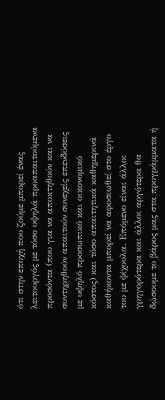ότι στην εποχή που ζούμε μπορεί ένας λειτουργός με τόσο υψηλά προαπαιτούμενα προσόντα (που για να αποκτηθούν και να συντηρηθούν απαιτούν συνεχείς επενδύσεις με υψηλό προσωπικό και οικονομικό κόστος) και τόσο απαιτητικά καθημερινά καθήκοντα μπορεί να αφοσιωθεί στο έργο του με ψίχουλα. Επόμενο είναι άλλοι γρηγορότερα και άλλοι αργότερα θα δώσουμε το βάρος μας στα προγράμματα ή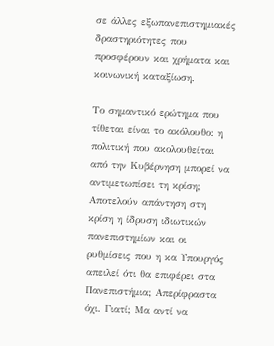σε άλλες εξωπανεπιστημιακές δραστηριότητες που προσφέρουν και χρήματα και κοινωνική καταξίωση.

Το σημαντικό ερώτημα που τίθεται είναι το ακόλουθο: η πολιτική που ακολουθείται από την Κυβέρνηση μπορεί να αντιμετωπίσει τη κρίση; Αποτελούν απάντηση στη κρίση η ίδρυση ιδιωτικών πανεπιστημίων και οι ρυθμίσεις που η κα Υπουργός απειλεί ότι θα επιφέρει στα Πανεπιστήμια; Απερίφραστα όχι. Γιατί; Μα αντί να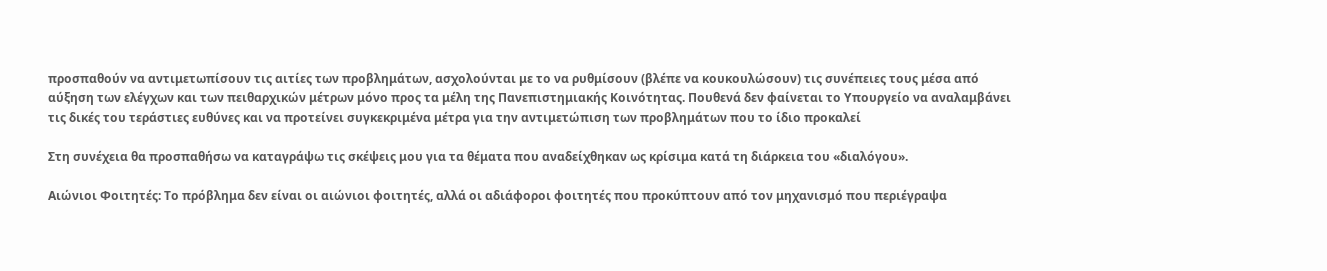προσπαθούν να αντιμετωπίσουν τις αιτίες των προβλημάτων, ασχολούνται με το να ρυθμίσουν (βλέπε να κουκουλώσουν) τις συνέπειες τους μέσα από αύξηση των ελέγχων και των πειθαρχικών μέτρων μόνο προς τα μέλη της Πανεπιστημιακής Κοινότητας. Πουθενά δεν φαίνεται το Υπουργείο να αναλαμβάνει τις δικές του τεράστιες ευθύνες και να προτείνει συγκεκριμένα μέτρα για την αντιμετώπιση των προβλημάτων που το ίδιο προκαλεί

Στη συνέχεια θα προσπαθήσω να καταγράψω τις σκέψεις μου για τα θέματα που αναδείχθηκαν ως κρίσιμα κατά τη διάρκεια του «διαλόγου».

Αιώνιοι Φοιτητές: Το πρόβλημα δεν είναι οι αιώνιοι φοιτητές, αλλά οι αδιάφοροι φοιτητές που προκύπτουν από τον μηχανισμό που περιέγραψα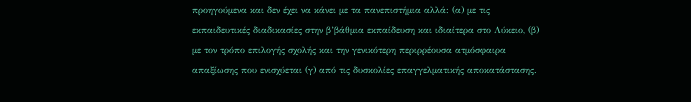προηγούμενα και δεν έχει να κάνει με τα πανεπιστήμια αλλά: (α) με τις εκπαιδευτικές διαδικασίες στην β’βάθμια εκπαίδευση και ιδιαίτερα στο Λύκειο, (β) με τον τρόπο επιλογής σχολής και την γενικότερη περιρρέουσα ατμόσφαιρα απαξίωσης που ενισχύεται (γ) από τις δυσκολίες επαγγελματικής αποκατάστασης.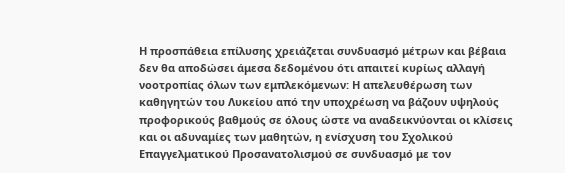Η προσπάθεια επίλυσης χρειάζεται συνδυασμό μέτρων και βέβαια δεν θα αποδώσει άμεσα δεδομένου ότι απαιτεί κυρίως αλλαγή νοοτροπίας όλων των εμπλεκόμενων: Η απελευθέρωση των καθηγητών του Λυκείου από την υποχρέωση να βάζουν υψηλούς προφορικούς βαθμούς σε όλους ώστε να αναδεικνύονται οι κλίσεις και οι αδυναμίες των μαθητών, η ενίσχυση του Σχολικού Επαγγελματικού Προσανατολισμού σε συνδυασμό με τον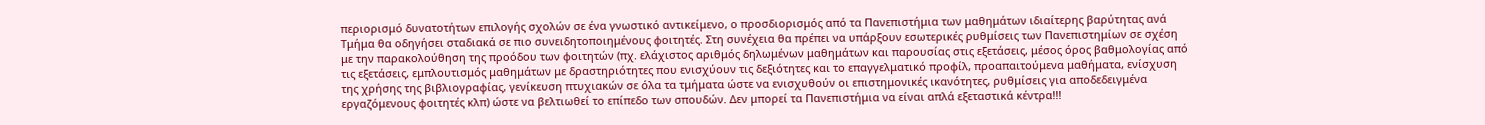περιορισμό δυνατοτήτων επιλογής σχολών σε ένα γνωστικό αντικείμενο, ο προσδιορισμός από τα Πανεπιστήμια των μαθημάτων ιδιαίτερης βαρύτητας ανά Τμήμα θα οδηγήσει σταδιακά σε πιο συνειδητοποιημένους φοιτητές. Στη συνέχεια θα πρέπει να υπάρξουν εσωτερικές ρυθμίσεις των Πανεπιστημίων σε σχέση με την παρακολούθηση της προόδου των φοιτητών (πχ. ελάχιστος αριθμός δηλωμένων μαθημάτων και παρουσίας στις εξετάσεις, μέσος όρος βαθμολογίας από τις εξετάσεις, εμπλουτισμός μαθημάτων με δραστηριότητες που ενισχύουν τις δεξιότητες και το επαγγελματικό προφίλ, προαπαιτούμενα μαθήματα, ενίσχυση της χρήσης της βιβλιογραφίας, γενίκευση πτυχιακών σε όλα τα τμήματα ώστε να ενισχυθούν οι επιστημονικές ικανότητες, ρυθμίσεις για αποδεδειγμένα εργαζόμενους φοιτητές κλπ) ώστε να βελτιωθεί το επίπεδο των σπουδών. Δεν μπορεί τα Πανεπιστήμια να είναι απλά εξεταστικά κέντρα!!!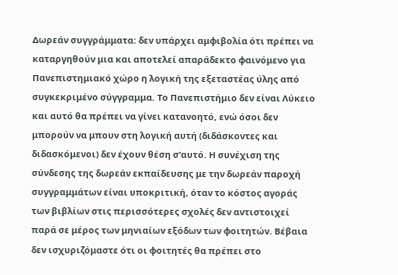Δωρεάν συγγράμματα: δεν υπάρχει αμφιβολία ότι πρέπει να καταργηθούν μια και αποτελεί απαράδεκτο φαινόμενο για Πανεπιστημιακό χώρο η λογική της εξεταστέας ύλης από συγκεκριμένο σύγγραμμα. Το Πανεπιστήμιο δεν είναι Λύκειο και αυτό θα πρέπει να γίνει κατανοητό, ενώ όσοι δεν μπορούν να μπουν στη λογική αυτή (διδάσκοντες και διδασκόμενοι) δεν έχουν θέση σ’αυτό. Η συνέχιση της σύνδεσης της δωρεάν εκπαίδευσης με την δωρεάν παροχή συγγραμμάτων είναι υποκριτική, όταν το κόστος αγοράς των βιβλίων στις περισσότερες σχολές δεν αντιστοιχεί παρά σε μέρος των μηνιαίων εξόδων των φοιτητών. Βέβαια δεν ισχυριζόμαστε ότι οι φοιτητές θα πρέπει στο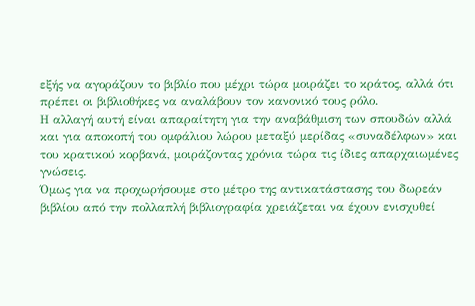εξής να αγοράζουν το βιβλίο που μέχρι τώρα μοιράζει το κράτος, αλλά ότι πρέπει οι βιβλιοθήκες να αναλάβουν τον κανονικό τους ρόλο.
Η αλλαγή αυτή είναι απαραίτητη για την αναβάθμιση των σπουδών αλλά και για αποκοπή του ομφάλιου λώρου μεταξύ μερίδας «συναδέλφων» και του κρατικού κορβανά, μοιράζοντας χρόνια τώρα τις ίδιες απαρχαιωμένες γνώσεις.
Όμως για να προχωρήσουμε στο μέτρο της αντικατάστασης του δωρεάν βιβλίου από την πολλαπλή βιβλιογραφία χρειάζεται να έχουν ενισχυθεί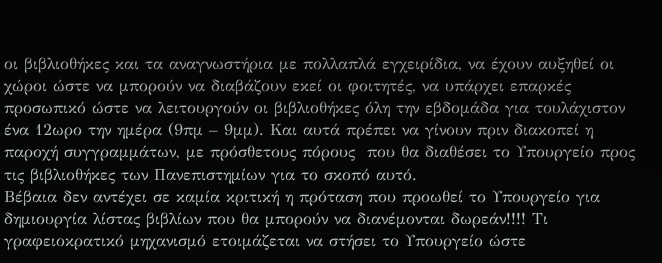οι βιβλιοθήκες και τα αναγνωστήρια με πολλαπλά εγχειρίδια, να έχουν αυξηθεί οι χώροι ώστε να μπορούν να διαβάζουν εκεί οι φοιτητές, να υπάρχει επαρκές προσωπικό ώστε να λειτουργούν οι βιβλιοθήκες όλη την εβδομάδα για τουλάχιστον ένα 12ωρο την ημέρα (9πμ – 9μμ). Και αυτά πρέπει να γίνουν πριν διακοπεί η παροχή συγγραμμάτων, με πρόσθετους πόρους  που θα διαθέσει το Υπουργείο προς τις βιβλιοθήκες των Πανεπιστημίων για το σκοπό αυτό.
Βέβαια δεν αντέχει σε καμία κριτική η πρόταση που προωθεί το Υπουργείο για δημιουργία λίστας βιβλίων που θα μπορούν να διανέμονται δωρεάν!!!! Τι γραφειοκρατικό μηχανισμό ετοιμάζεται να στήσει το Υπουργείο ώστε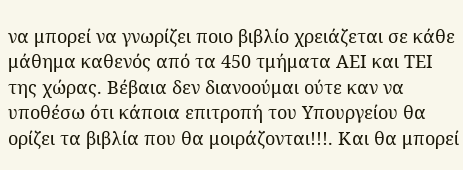να μπορεί να γνωρίζει ποιο βιβλίο χρειάζεται σε κάθε μάθημα καθενός από τα 450 τμήματα ΑΕΙ και ΤΕΙ της χώρας. Βέβαια δεν διανοούμαι ούτε καν να υποθέσω ότι κάποια επιτροπή του Υπουργείου θα ορίζει τα βιβλία που θα μοιράζονται!!!. Και θα μπορεί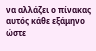να αλλάζει ο πίνακας αυτός κάθε εξάμηνο ώστε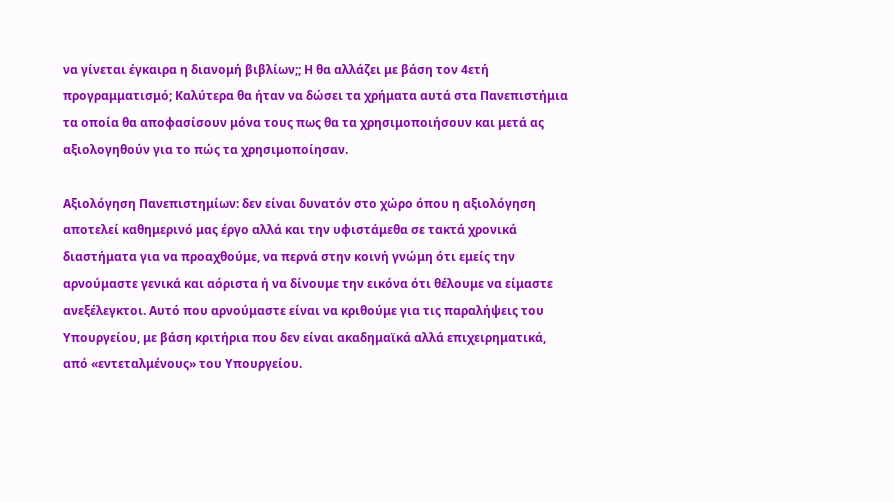να γίνεται έγκαιρα η διανομή βιβλίων;; Η θα αλλάζει με βάση τον 4ετή προγραμματισμό; Καλύτερα θα ήταν να δώσει τα χρήματα αυτά στα Πανεπιστήμια τα οποία θα αποφασίσουν μόνα τους πως θα τα χρησιμοποιήσουν και μετά ας αξιολογηθούν για το πώς τα χρησιμοποίησαν.

Αξιολόγηση Πανεπιστημίων: δεν είναι δυνατόν στο χώρο όπου η αξιολόγηση αποτελεί καθημερινό μας έργο αλλά και την υφιστάμεθα σε τακτά χρονικά διαστήματα για να προαχθούμε, να περνά στην κοινή γνώμη ότι εμείς την αρνούμαστε γενικά και αόριστα ή να δίνουμε την εικόνα ότι θέλουμε να είμαστε ανεξέλεγκτοι. Αυτό που αρνούμαστε είναι να κριθούμε για τις παραλήψεις του Υπουργείου, με βάση κριτήρια που δεν είναι ακαδημαϊκά αλλά επιχειρηματικά, από «εντεταλμένους» του Υπουργείου.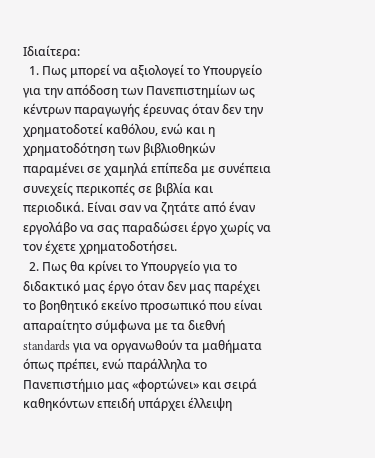Ιδιαίτερα:
  1. Πως μπορεί να αξιολογεί το Υπουργείο για την απόδοση των Πανεπιστημίων ως κέντρων παραγωγής έρευνας όταν δεν την χρηματοδοτεί καθόλου, ενώ και η χρηματοδότηση των βιβλιοθηκών παραμένει σε χαμηλά επίπεδα με συνέπεια συνεχείς περικοπές σε βιβλία και περιοδικά. Είναι σαν να ζητάτε από έναν εργολάβο να σας παραδώσει έργο χωρίς να τον έχετε χρηματοδοτήσει.
  2. Πως θα κρίνει το Υπουργείο για το διδακτικό μας έργο όταν δεν μας παρέχει το βοηθητικό εκείνο προσωπικό που είναι απαραίτητο σύμφωνα με τα διεθνή standards για να οργανωθούν τα μαθήματα όπως πρέπει, ενώ παράλληλα το Πανεπιστήμιο μας «φορτώνει» και σειρά καθηκόντων επειδή υπάρχει έλλειψη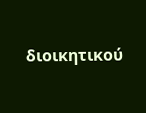διοικητικού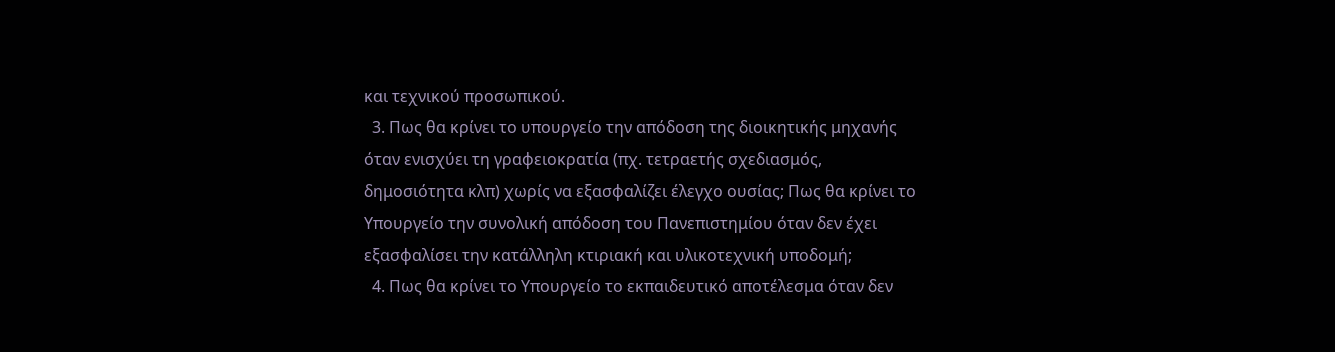και τεχνικού προσωπικού.
  3. Πως θα κρίνει το υπουργείο την απόδοση της διοικητικής μηχανής όταν ενισχύει τη γραφειοκρατία (πχ. τετραετής σχεδιασμός, δημοσιότητα κλπ) χωρίς να εξασφαλίζει έλεγχο ουσίας; Πως θα κρίνει το Υπουργείο την συνολική απόδοση του Πανεπιστημίου όταν δεν έχει εξασφαλίσει την κατάλληλη κτιριακή και υλικοτεχνική υποδομή;
  4. Πως θα κρίνει το Υπουργείο το εκπαιδευτικό αποτέλεσμα όταν δεν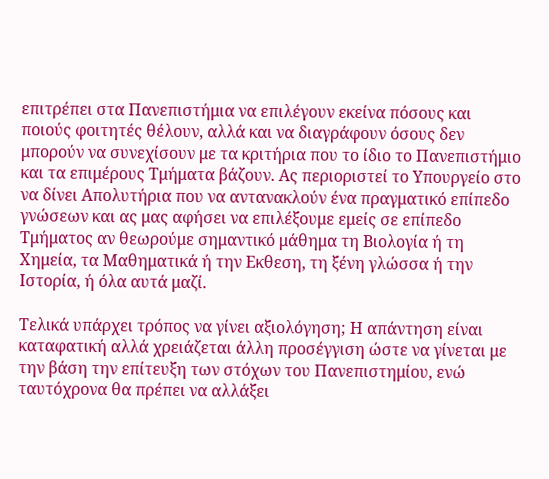επιτρέπει στα Πανεπιστήμια να επιλέγουν εκείνα πόσους και ποιούς φοιτητές θέλουν, αλλά και να διαγράφουν όσους δεν μπορούν να συνεχίσουν με τα κριτήρια που το ίδιο το Πανεπιστήμιο και τα επιμέρους Τμήματα βάζουν. Ας περιοριστεί το Υπουργείο στο να δίνει Απολυτήρια που να αντανακλούν ένα πραγματικό επίπεδο γνώσεων και ας μας αφήσει να επιλέξουμε εμείς σε επίπεδο Τμήματος αν θεωρούμε σημαντικό μάθημα τη Βιολογία ή τη Χημεία, τα Μαθηματικά ή την Εκθεση, τη ξένη γλώσσα ή την Ιστορία, ή όλα αυτά μαζί.

Τελικά υπάρχει τρόπος να γίνει αξιολόγηση; Η απάντηση είναι καταφατική αλλά χρειάζεται άλλη προσέγγιση ώστε να γίνεται με την βάση την επίτευξη των στόχων του Πανεπιστημίου, ενώ ταυτόχρονα θα πρέπει να αλλάξει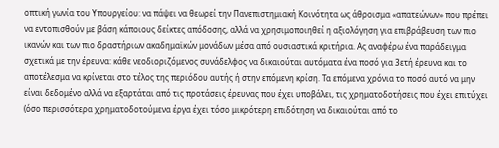οπτική γωνία του Υπουργείου: να πάψει να θεωρεί την Πανεπιστημιακή Κοινότητα ως άθροισμα «απατεώνων» που πρέπει να εντοπισθούν με βάση κάποιους δείκτες απόδοσης, αλλά να χρησιμοποιηθεί η αξιολόγηση για επιβράβευση των πιο ικανών και των πιο δραστήριων ακαδημαϊκών μονάδων μέσα από ουσιαστικά κριτήρια. Ας αναφέρω ένα παράδειγμα σχετικά με την έρευνα: κάθε νεοδιοριζόμενος συνάδελφος να δικαιούται αυτόματα ένα ποσό για 3ετή έρευνα και το αποτέλεσμα να κρίνεται στο τέλος της περιόδου αυτής ή στην επόμενη κρίση. Τα επόμενα χρόνια το ποσό αυτό να μην είναι δεδομένο αλλά να εξαρτάται από τις προτάσεις έρευνας που έχει υποβάλει, τις χρηματοδοτήσεις που έχει επιτύχει (όσο περισσότερα χρηματοδοτούμενα έργα έχει τόσο μικρότερη επιδότηση να δικαιούται από το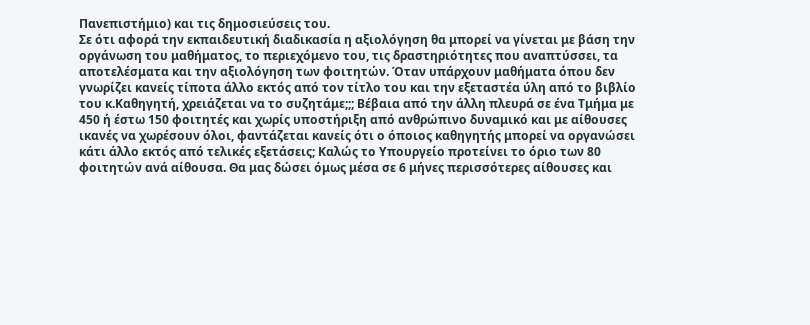Πανεπιστήμιο) και τις δημοσιεύσεις του.
Σε ότι αφορά την εκπαιδευτική διαδικασία η αξιολόγηση θα μπορεί να γίνεται με βάση την οργάνωση του μαθήματος, το περιεχόμενο του, τις δραστηριότητες που αναπτύσσει, τα αποτελέσματα και την αξιολόγηση των φοιτητών. Όταν υπάρχουν μαθήματα όπου δεν γνωρίζει κανείς τίποτα άλλο εκτός από τον τίτλο του και την εξεταστέα ύλη από το βιβλίο του κ.Καθηγητή, χρειάζεται να το συζητάμε;;; Βέβαια από την άλλη πλευρά σε ένα Τμήμα με 450 ή έστω 150 φοιτητές και χωρίς υποστήριξη από ανθρώπινο δυναμικό και με αίθουσες ικανές να χωρέσουν όλοι, φαντάζεται κανείς ότι ο όποιος καθηγητής μπορεί να οργανώσει κάτι άλλο εκτός από τελικές εξετάσεις; Καλώς το Υπουργείο προτείνει το όριο των 80 φοιτητών ανά αίθουσα. Θα μας δώσει όμως μέσα σε 6 μήνες περισσότερες αίθουσες και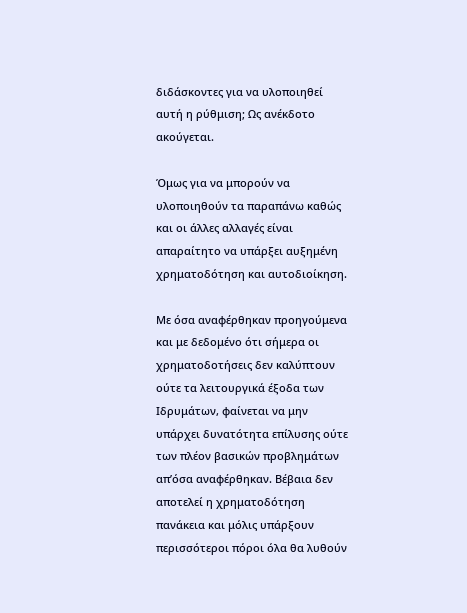διδάσκοντες για να υλοποιηθεί αυτή η ρύθμιση; Ως ανέκδοτο ακούγεται.

Όμως για να μπορούν να υλοποιηθούν τα παραπάνω καθώς και οι άλλες αλλαγές είναι απαραίτητο να υπάρξει αυξημένη χρηματοδότηση και αυτοδιοίκηση.

Με όσα αναφέρθηκαν προηγούμενα και με δεδομένο ότι σήμερα οι χρηματοδοτήσεις δεν καλύπτουν ούτε τα λειτουργικά έξοδα των Ιδρυμάτων, φαίνεται να μην υπάρχει δυνατότητα επίλυσης ούτε των πλέον βασικών προβλημάτων απ’όσα αναφέρθηκαν. Βέβαια δεν αποτελεί η χρηματοδότηση πανάκεια και μόλις υπάρξουν περισσότεροι πόροι όλα θα λυθούν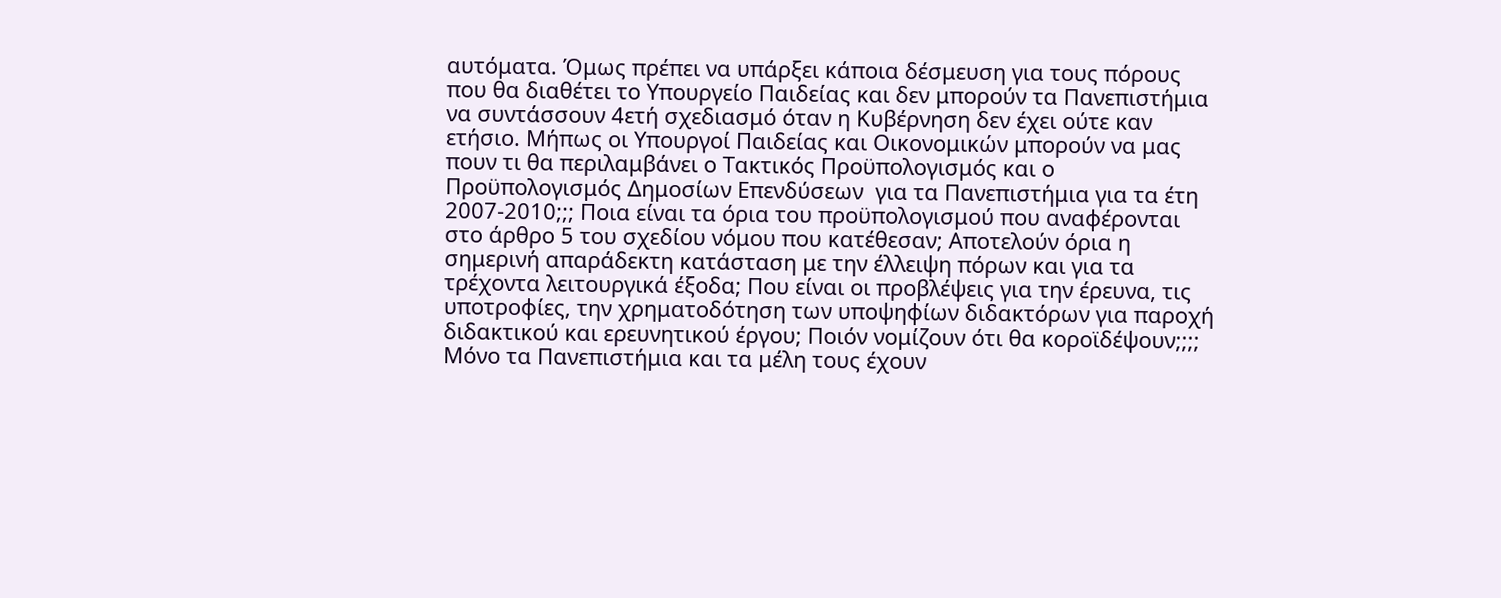αυτόματα. Όμως πρέπει να υπάρξει κάποια δέσμευση για τους πόρους που θα διαθέτει το Υπουργείο Παιδείας και δεν μπορούν τα Πανεπιστήμια να συντάσσουν 4ετή σχεδιασμό όταν η Κυβέρνηση δεν έχει ούτε καν ετήσιο. Μήπως οι Υπουργοί Παιδείας και Οικονομικών μπορούν να μας πουν τι θα περιλαμβάνει ο Τακτικός Προϋπολογισμός και ο Προϋπολογισμός Δημοσίων Επενδύσεων  για τα Πανεπιστήμια για τα έτη 2007-2010;;; Ποια είναι τα όρια του προϋπολογισμού που αναφέρονται στο άρθρο 5 του σχεδίου νόμου που κατέθεσαν; Αποτελούν όρια η σημερινή απαράδεκτη κατάσταση με την έλλειψη πόρων και για τα τρέχοντα λειτουργικά έξοδα; Που είναι οι προβλέψεις για την έρευνα, τις υποτροφίες, την χρηματοδότηση των υποψηφίων διδακτόρων για παροχή διδακτικού και ερευνητικού έργου; Ποιόν νομίζουν ότι θα κοροϊδέψουν;;;;  Μόνο τα Πανεπιστήμια και τα μέλη τους έχουν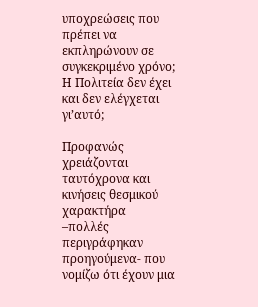υποχρεώσεις που πρέπει να εκπληρώνουν σε συγκεκριμένο χρόνο; Η Πολιτεία δεν έχει και δεν ελέγχεται γι’αυτό;

Προφανώς χρειάζονται ταυτόχρονα και κινήσεις θεσμικού χαρακτήρα –πολλές περιγράφηκαν προηγούμενα- που νομίζω ότι έχουν μια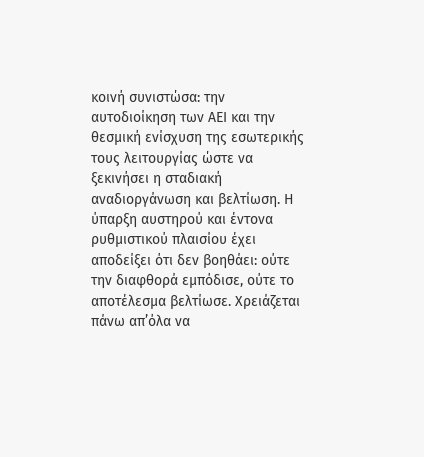κοινή συνιστώσα: την αυτοδιοίκηση των ΑΕΙ και την θεσμική ενίσχυση της εσωτερικής τους λειτουργίας ώστε να ξεκινήσει η σταδιακή αναδιοργάνωση και βελτίωση. Η ύπαρξη αυστηρού και έντονα ρυθμιστικού πλαισίου έχει αποδείξει ότι δεν βοηθάει: ούτε την διαφθορά εμπόδισε, ούτε το αποτέλεσμα βελτίωσε. Χρειάζεται πάνω απ’όλα να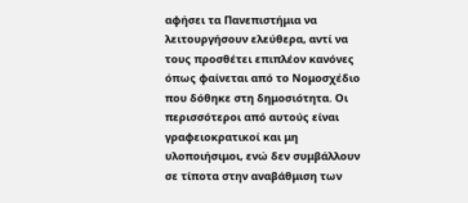αφήσει τα Πανεπιστήμια να λειτουργήσουν ελεύθερα, αντί να τους προσθέτει επιπλέον κανόνες όπως φαίνεται από το Νομοσχέδιο που δόθηκε στη δημοσιότητα. Οι περισσότεροι από αυτούς είναι  γραφειοκρατικοί και μη υλοποιήσιμοι, ενώ δεν συμβάλλουν σε τίποτα στην αναβάθμιση των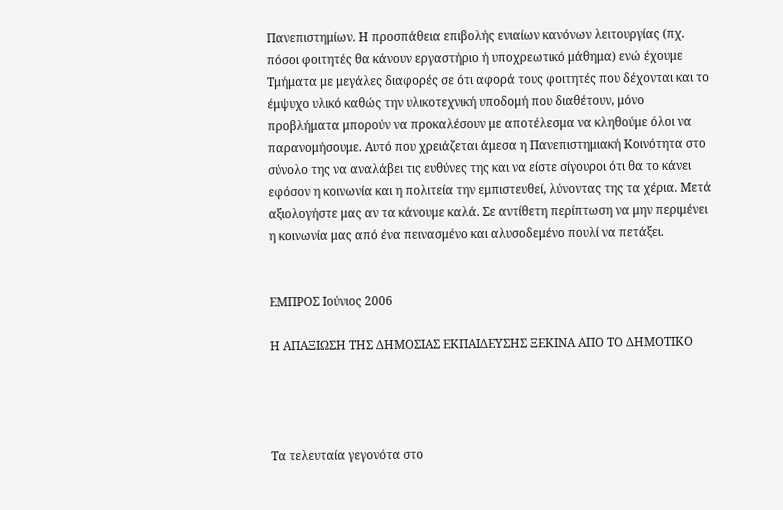Πανεπιστημίων. Η προσπάθεια επιβολής ενιαίων κανόνων λειτουργίας (πχ. πόσοι φοιτητές θα κάνουν εργαστήριο ή υποχρεωτικό μάθημα) ενώ έχουμε Τμήματα με μεγάλες διαφορές σε ότι αφορά τους φοιτητές που δέχονται και το έμψυχο υλικό καθώς την υλικοτεχνική υποδομή που διαθέτουν, μόνο προβλήματα μπορούν να προκαλέσουν με αποτέλεσμα να κληθούμε όλοι να παρανομήσουμε. Αυτό που χρειάζεται άμεσα η Πανεπιστημιακή Κοινότητα στο σύνολο της να αναλάβει τις ευθύνες της και να είστε σίγουροι ότι θα το κάνει εφόσον η κοινωνία και η πολιτεία την εμπιστευθεί, λύνοντας της τα χέρια. Μετά αξιολογήστε μας αν τα κάνουμε καλά. Σε αντίθετη περίπτωση να μην περιμένει η κοινωνία μας από ένα πεινασμένο και αλυσοδεμένο πουλί να πετάξει.


ΕΜΠΡΟΣ Ιούνιος 2006

Η ΑΠΑΞΙΩΣΗ ΤΗΣ ΔΗΜΟΣΙΑΣ ΕΚΠΑΙΔΕΥΣΗΣ ΞΕΚΙΝΑ ΑΠΟ ΤΟ ΔΗΜΟΤΙΚΟ




Τα τελευταία γεγονότα στο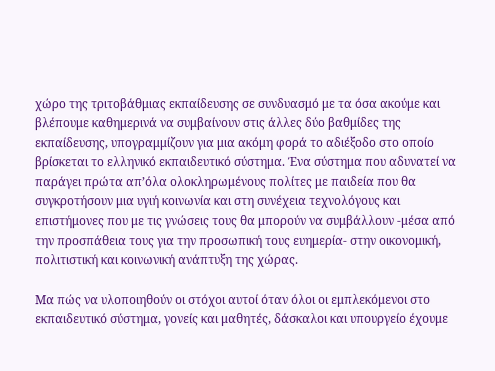χώρο της τριτοβάθμιας εκπαίδευσης σε συνδυασμό με τα όσα ακούμε και βλέπουμε καθημερινά να συμβαίνουν στις άλλες δύο βαθμίδες της εκπαίδευσης, υπογραμμίζουν για μια ακόμη φορά το αδιέξοδο στο οποίο βρίσκεται το ελληνικό εκπαιδευτικό σύστημα. Ένα σύστημα που αδυνατεί να παράγει πρώτα απ’όλα ολοκληρωμένους πολίτες με παιδεία που θα συγκροτήσουν μια υγιή κοινωνία και στη συνέχεια τεχνολόγους και επιστήμονες που με τις γνώσεις τους θα μπορούν να συμβάλλουν -μέσα από την προσπάθεια τους για την προσωπική τους ευημερία- στην οικονομική, πολιτιστική και κοινωνική ανάπτυξη της χώρας.

Μα πώς να υλοποιηθούν οι στόχοι αυτοί όταν όλοι οι εμπλεκόμενοι στο εκπαιδευτικό σύστημα, γονείς και μαθητές, δάσκαλοι και υπουργείο έχουμε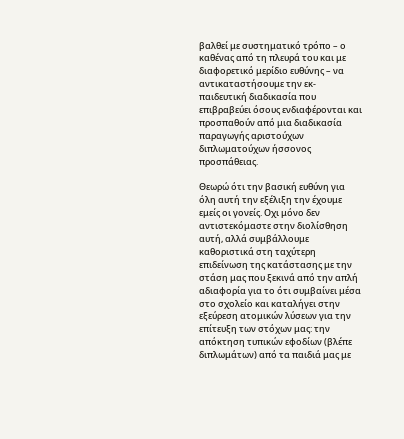βαλθεί με συστηματικό τρόπο – ο καθένας από τη πλευρά του και με διαφορετικό μερίδιο ευθύνης – να αντικαταστήσουμε την εκ-παιδευτική διαδικασία που επιβραβεύει όσους ενδιαφέρονται και προσπαθούν από μια διαδικασία παραγωγής αριστούχων διπλωματούχων ήσσονος προσπάθειας.

Θεωρώ ότι την βασική ευθύνη για όλη αυτή την εξέλιξη την έχουμε εμείς οι γονείς. Οχι μόνο δεν αντιστεκόμαστε στην διολίσθηση αυτή, αλλά συμβάλλουμε καθοριστικά στη ταχύτερη επιδείνωση της κατάστασης με την στάση μας που ξεκινά από την απλή αδιαφορία για το ότι συμβαίνει μέσα στο σχολείο και καταλήγει στην εξεύρεση ατομικών λύσεων για την επίτευξη των στόχων μας: την απόκτηση τυπικών εφοδίων (βλέπε διπλωμάτων) από τα παιδιά μας με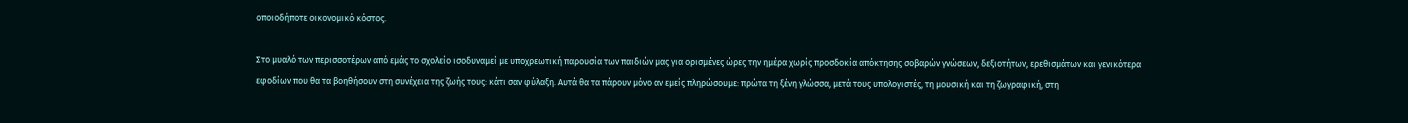οποιοδήποτε οικονομικό κόστος.

Στο μυαλό των περισσοτέρων από εμάς το σχολείο ισοδυναμεί με υποχρεωτική παρουσία των παιδιών μας για ορισμένες ώρες την ημέρα χωρίς προσδοκία απόκτησης σοβαρών γνώσεων, δεξιοτήτων, ερεθισμάτων και γενικότερα εφοδίων που θα τα βοηθήσουν στη συνέχεια της ζωής τους: κάτι σαν φύλαξη. Αυτά θα τα πάρουν μόνο αν εμείς πληρώσουμε: πρώτα τη ξένη γλώσσα, μετά τους υπολογιστές, τη μουσική και τη ζωγραφική, στη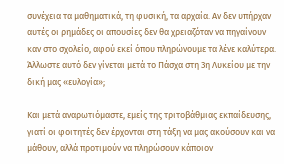συνέχεια τα μαθηματικά, τη φυσική, τα αρχαία. Αν δεν υπήρχαν αυτές οι ρημάδες οι απουσίες δεν θα χρειαζόταν να πηγαίνουν καν στο σχολείο, αφού εκεί όπου πληρώνουμε τα λένε καλύτερα. Άλλωστε αυτό δεν γίνεται μετά το Πάσχα στη 3η Λυκείου με την δική μας «ευλογία»;

Και μετά αναρωτιόμαστε, εμείς της τριτοβάθμιας εκπαίδευσης, γιατί οι φοιτητές δεν έρχονται στη τάξη να μας ακούσουν και να μάθουν, αλλά προτιμούν να πληρώσουν κάποιον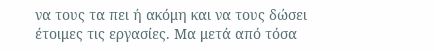να τους τα πει ή ακόμη και να τους δώσει έτοιμες τις εργασίες. Μα μετά από τόσα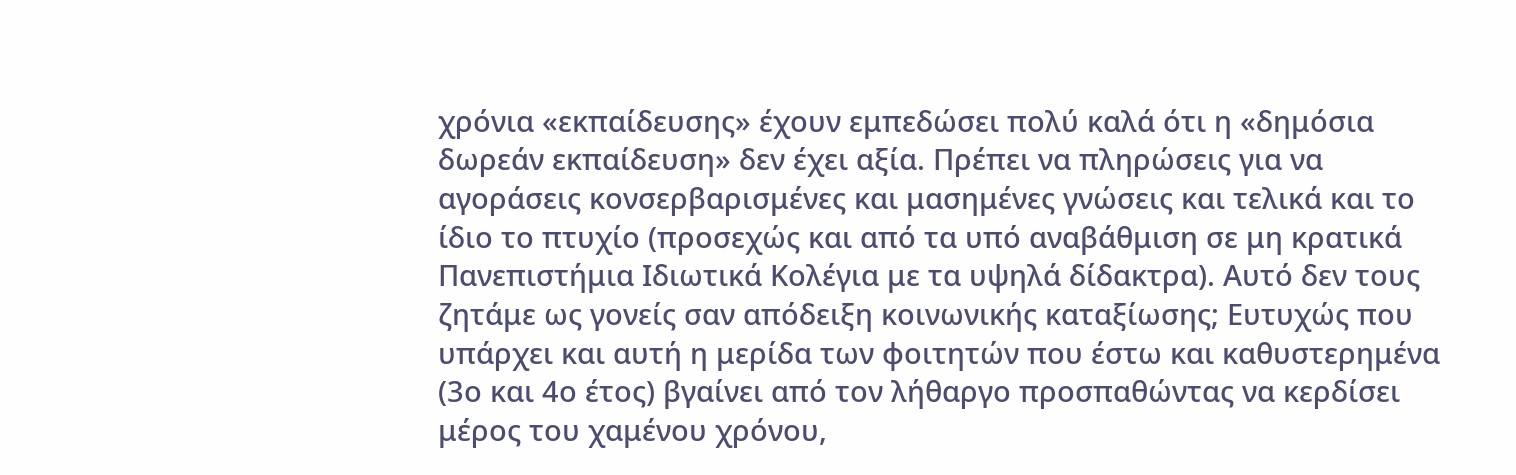χρόνια «εκπαίδευσης» έχουν εμπεδώσει πολύ καλά ότι η «δημόσια δωρεάν εκπαίδευση» δεν έχει αξία. Πρέπει να πληρώσεις για να αγοράσεις κονσερβαρισμένες και μασημένες γνώσεις και τελικά και το ίδιο το πτυχίο (προσεχώς και από τα υπό αναβάθμιση σε μη κρατικά Πανεπιστήμια Ιδιωτικά Κολέγια με τα υψηλά δίδακτρα). Αυτό δεν τους ζητάμε ως γονείς σαν απόδειξη κοινωνικής καταξίωσης; Ευτυχώς που υπάρχει και αυτή η μερίδα των φοιτητών που έστω και καθυστερημένα (3ο και 4ο έτος) βγαίνει από τον λήθαργο προσπαθώντας να κερδίσει μέρος του χαμένου χρόνου,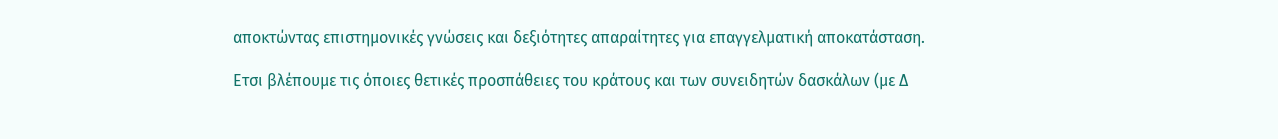αποκτώντας επιστημονικές γνώσεις και δεξιότητες απαραίτητες για επαγγελματική αποκατάσταση.

Ετσι βλέπουμε τις όποιες θετικές προσπάθειες του κράτους και των συνειδητών δασκάλων (με Δ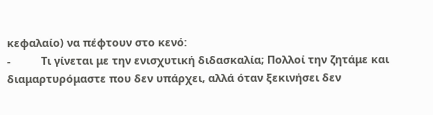κεφαλαίο) να πέφτουν στο κενό:
-          Τι γίνεται με την ενισχυτική διδασκαλία; Πολλοί την ζητάμε και διαμαρτυρόμαστε που δεν υπάρχει, αλλά όταν ξεκινήσει δεν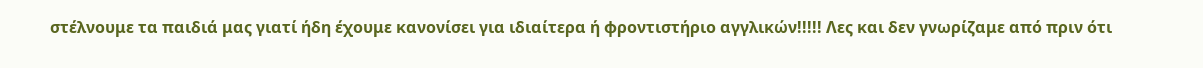στέλνουμε τα παιδιά μας γιατί ήδη έχουμε κανονίσει για ιδιαίτερα ή φροντιστήριο αγγλικών!!!!! Λες και δεν γνωρίζαμε από πριν ότι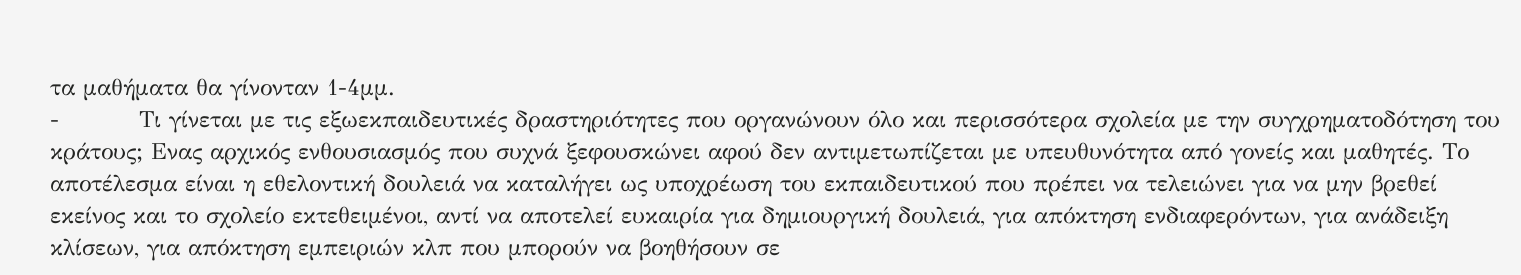τα μαθήματα θα γίνονταν 1-4μμ.
-          Τι γίνεται με τις εξωεκπαιδευτικές δραστηριότητες που οργανώνουν όλο και περισσότερα σχολεία με την συγχρηματοδότηση του κράτους; Ενας αρχικός ενθουσιασμός που συχνά ξεφουσκώνει αφού δεν αντιμετωπίζεται με υπευθυνότητα από γονείς και μαθητές. Το αποτέλεσμα είναι η εθελοντική δουλειά να καταλήγει ως υποχρέωση του εκπαιδευτικού που πρέπει να τελειώνει για να μην βρεθεί εκείνος και το σχολείο εκτεθειμένοι, αντί να αποτελεί ευκαιρία για δημιουργική δουλειά, για απόκτηση ενδιαφερόντων, για ανάδειξη κλίσεων, για απόκτηση εμπειριών κλπ που μπορούν να βοηθήσουν σε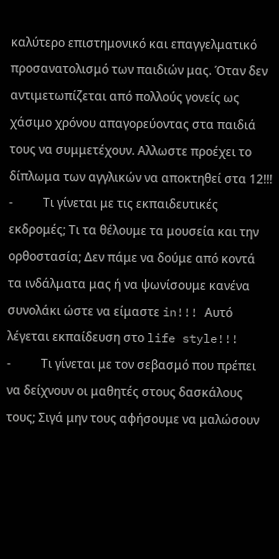καλύτερο επιστημονικό και επαγγελματικό προσανατολισμό των παιδιών μας. Όταν δεν αντιμετωπίζεται από πολλούς γονείς ως χάσιμο χρόνου απαγορεύοντας στα παιδιά τους να συμμετέχουν. Αλλωστε προέχει το δίπλωμα των αγγλικών να αποκτηθεί στα 12!!!
-          Τι γίνεται με τις εκπαιδευτικές εκδρομές; Τι τα θέλουμε τα μουσεία και την ορθοστασία; Δεν πάμε να δούμε από κοντά τα ινδάλματα μας ή να ψωνίσουμε κανένα συνολάκι ώστε να είμαστε in!!! Αυτό λέγεται εκπαίδευση στο life style!!!
-          Τι γίνεται με τον σεβασμό που πρέπει να δείχνουν οι μαθητές στους δασκάλους τους; Σιγά μην τους αφήσουμε να μαλώσουν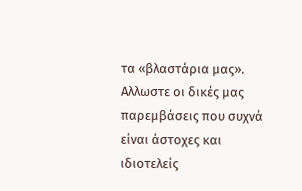τα «βλαστάρια μας». Αλλωστε οι δικές μας παρεμβάσεις που συχνά είναι άστοχες και ιδιοτελείς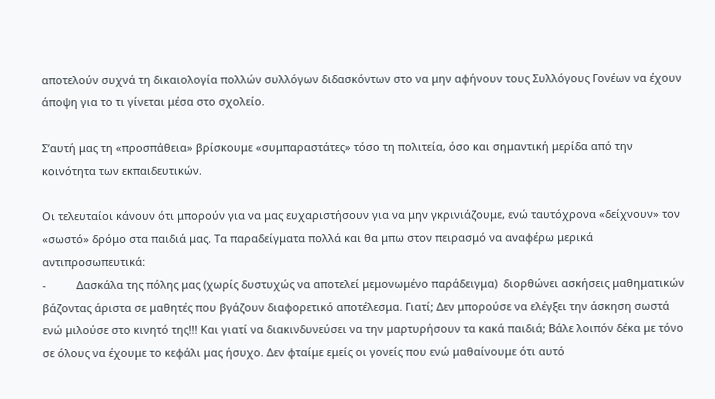αποτελούν συχνά τη δικαιολογία πολλών συλλόγων διδασκόντων στο να μην αφήνουν τους Συλλόγους Γονέων να έχουν άποψη για το τι γίνεται μέσα στο σχολείο.

Σ’αυτή μας τη «προσπάθεια» βρίσκουμε «συμπαραστάτες» τόσο τη πολιτεία, όσο και σημαντική μερίδα από την κοινότητα των εκπαιδευτικών.

Οι τελευταίοι κάνουν ότι μπορούν για να μας ευχαριστήσουν για να μην γκρινιάζουμε, ενώ ταυτόχρονα «δείχνουν» τον «σωστό» δρόμο στα παιδιά μας. Τα παραδείγματα πολλά και θα μπω στον πειρασμό να αναφέρω μερικά αντιπροσωπευτικά:
-          Δασκάλα της πόλης μας (χωρίς δυστυχώς να αποτελεί μεμονωμένο παράδειγμα)  διορθώνει ασκήσεις μαθηματικών βάζοντας άριστα σε μαθητές που βγάζουν διαφορετικό αποτέλεσμα. Γιατί; Δεν μπορούσε να ελέγξει την άσκηση σωστά ενώ μιλούσε στο κινητό της!!! Και γιατί να διακινδυνεύσει να την μαρτυρήσουν τα κακά παιδιά; Βάλε λοιπόν δέκα με τόνο σε όλους να έχουμε το κεφάλι μας ήσυχο. Δεν φταίμε εμείς οι γονείς που ενώ μαθαίνουμε ότι αυτό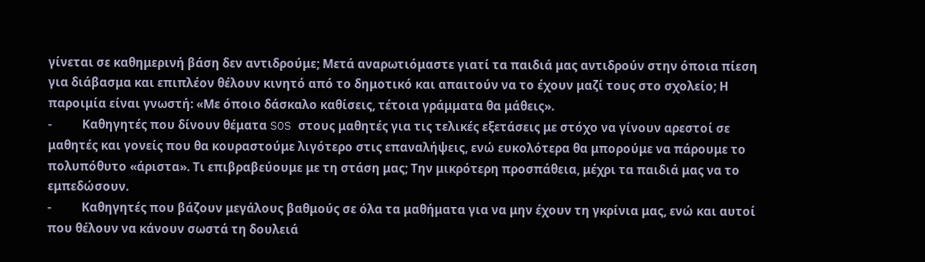γίνεται σε καθημερινή βάση δεν αντιδρούμε; Μετά αναρωτιόμαστε γιατί τα παιδιά μας αντιδρούν στην όποια πίεση για διάβασμα και επιπλέον θέλουν κινητό από το δημοτικό και απαιτούν να το έχουν μαζί τους στο σχολείο; Η παροιμία είναι γνωστή: «Με όποιο δάσκαλο καθίσεις, τέτοια γράμματα θα μάθεις».
-          Καθηγητές που δίνουν θέματα SOS στους μαθητές για τις τελικές εξετάσεις με στόχο να γίνουν αρεστοί σε μαθητές και γονείς που θα κουραστούμε λιγότερο στις επαναλήψεις, ενώ ευκολότερα θα μπορούμε να πάρουμε το πολυπόθυτο «άριστα». Τι επιβραβεύουμε με τη στάση μας; Την μικρότερη προσπάθεια, μέχρι τα παιδιά μας να το εμπεδώσουν.
-          Καθηγητές που βάζουν μεγάλους βαθμούς σε όλα τα μαθήματα για να μην έχουν τη γκρίνια μας, ενώ και αυτοί που θέλουν να κάνουν σωστά τη δουλειά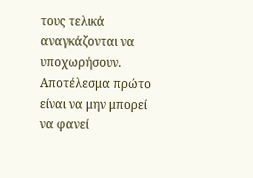τους τελικά αναγκάζονται να υποχωρήσουν. Αποτέλεσμα πρώτο είναι να μην μπορεί να φανεί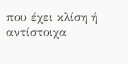που έχει κλίση ή αντίστοιχα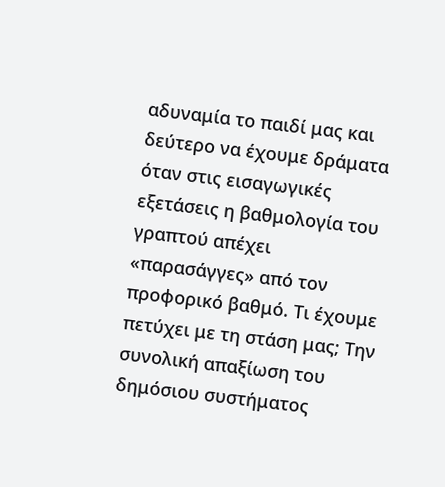αδυναμία το παιδί μας και δεύτερο να έχουμε δράματα όταν στις εισαγωγικές εξετάσεις η βαθμολογία του γραπτού απέχει «παρασάγγες» από τον προφορικό βαθμό. Τι έχουμε πετύχει με τη στάση μας; Την συνολική απαξίωση του δημόσιου συστήματος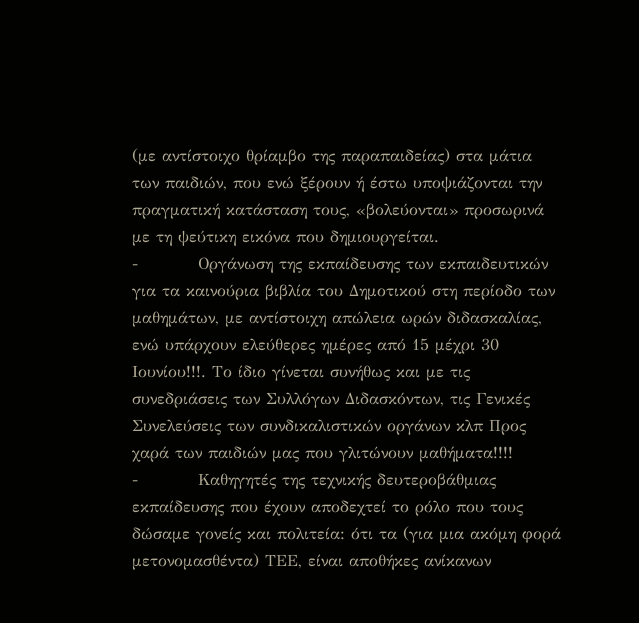(με αντίστοιχο θρίαμβο της παραπαιδείας) στα μάτια των παιδιών, που ενώ ξέρουν ή έστω υποψιάζονται την πραγματική κατάσταση τους, «βολεύονται» προσωρινά με τη ψεύτικη εικόνα που δημιουργείται.
-          Οργάνωση της εκπαίδευσης των εκπαιδευτικών για τα καινούρια βιβλία του Δημοτικού στη περίοδο των μαθημάτων, με αντίστοιχη απώλεια ωρών διδασκαλίας, ενώ υπάρχουν ελεύθερες ημέρες από 15 μέχρι 30 Ιουνίου!!!. Το ίδιο γίνεται συνήθως και με τις συνεδριάσεις των Συλλόγων Διδασκόντων, τις Γενικές Συνελεύσεις των συνδικαλιστικών οργάνων κλπ Προς χαρά των παιδιών μας που γλιτώνουν μαθήματα!!!!
-          Καθηγητές της τεχνικής δευτεροβάθμιας εκπαίδευσης που έχουν αποδεχτεί το ρόλο που τους δώσαμε γονείς και πολιτεία: ότι τα (για μια ακόμη φορά μετονομασθέντα) ΤΕΕ, είναι αποθήκες ανίκανων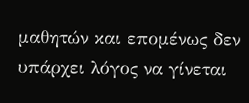μαθητών και επομένως δεν υπάρχει λόγος να γίνεται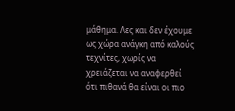μάθημα. Λες και δεν έχουμε ως χώρα ανάγκη από καλούς τεχνίτες, χωρίς να χρειάζεται να αναφερθεί ότι πιθανά θα είναι οι πιο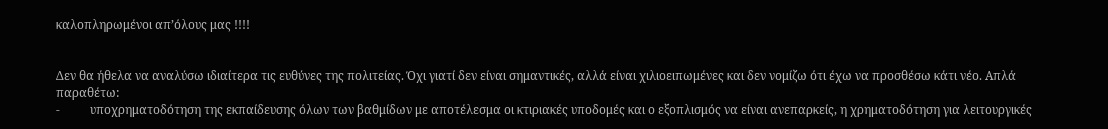καλοπληρωμένοι απ’όλους μας !!!!


Δεν θα ήθελα να αναλύσω ιδιαίτερα τις ευθύνες της πολιτείας. Όχι γιατί δεν είναι σημαντικές, αλλά είναι χιλιοειπωμένες και δεν νομίζω ότι έχω να προσθέσω κάτι νέο. Απλά παραθέτω:
-          υποχρηματοδότηση της εκπαίδευσης όλων των βαθμίδων με αποτέλεσμα οι κτιριακές υποδομές και ο εξοπλισμός να είναι ανεπαρκείς, η χρηματοδότηση για λειτουργικές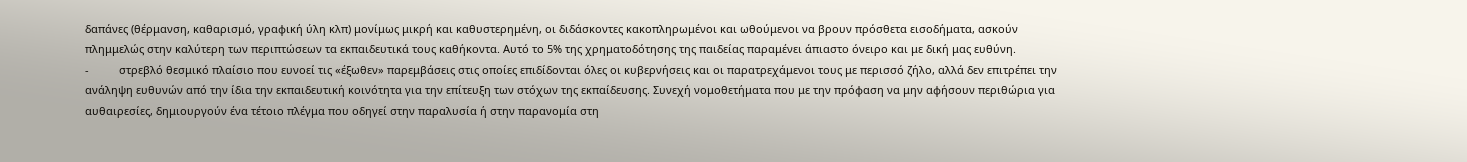δαπάνες (θέρμανση, καθαρισμό, γραφική ύλη κλπ) μονίμως μικρή και καθυστερημένη, οι διδάσκοντες κακοπληρωμένοι και ωθούμενοι να βρουν πρόσθετα εισοδήματα, ασκούν πλημμελώς στην καλύτερη των περιπτώσεων τα εκπαιδευτικά τους καθήκοντα. Αυτό το 5% της χρηματοδότησης της παιδείας παραμένει άπιαστο όνειρο και με δική μας ευθύνη.
-          στρεβλό θεσμικό πλαίσιο που ευνοεί τις «έξωθεν» παρεμβάσεις στις οποίες επιδίδονται όλες οι κυβερνήσεις και οι παρατρεχάμενοι τους με περισσό ζήλο, αλλά δεν επιτρέπει την ανάληψη ευθυνών από την ίδια την εκπαιδευτική κοινότητα για την επίτευξη των στόχων της εκπαίδευσης. Συνεχή νομοθετήματα που με την πρόφαση να μην αφήσουν περιθώρια για αυθαιρεσίες, δημιουργούν ένα τέτοιο πλέγμα που οδηγεί στην παραλυσία ή στην παρανομία στη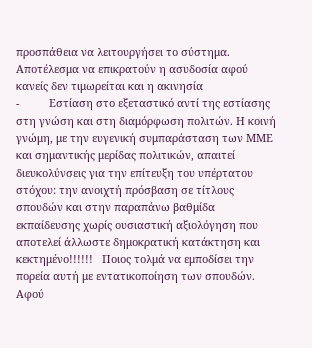προσπάθεια να λειτουργήσει το σύστημα. Αποτέλεσμα να επικρατούν η ασυδοσία αφού κανείς δεν τιμωρείται και η ακινησία
-          Εστίαση στο εξεταστικό αντί της εστίασης στη γνώση και στη διαμόρφωση πολιτών. Η κοινή γνώμη, με την ευγενική συμπαράσταση των ΜΜΕ και σημαντικής μερίδας πολιτικών, απαιτεί διευκολύνσεις για την επίτευξη του υπέρτατου στόχου: την ανοιχτή πρόσβαση σε τίτλους σπουδών και στην παραπάνω βαθμίδα εκπαίδευσης χωρίς ουσιαστική αξιολόγηση που αποτελεί άλλωστε δημοκρατική κατάκτηση και κεκτημένο!!!!!!   Ποιος τολμά να εμποδίσει την πορεία αυτή με εντατικοποίηση των σπουδών. Αφού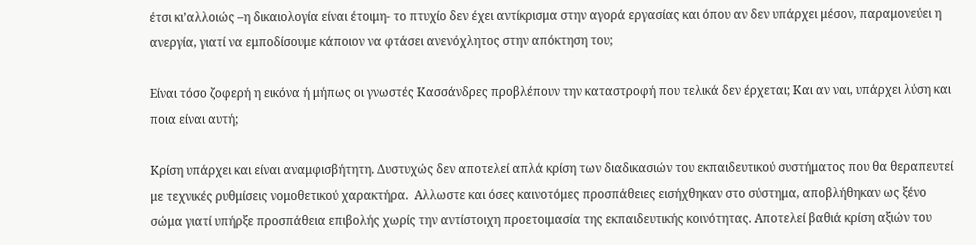έτσι κι’αλλοιώς –η δικαιολογία είναι έτοιμη- το πτυχίο δεν έχει αντίκρισμα στην αγορά εργασίας και όπου αν δεν υπάρχει μέσον, παραμονεύει η ανεργία, γιατί να εμποδίσουμε κάποιον να φτάσει ανενόχλητος στην απόκτηση του;

Είναι τόσο ζοφερή η εικόνα ή μήπως οι γνωστές Κασσάνδρες προβλέπουν την καταστροφή που τελικά δεν έρχεται; Και αν ναι, υπάρχει λύση και ποια είναι αυτή;

Κρίση υπάρχει και είναι αναμφισβήτητη. Δυστυχώς δεν αποτελεί απλά κρίση των διαδικασιών του εκπαιδευτικού συστήματος που θα θεραπευτεί με τεχνικές ρυθμίσεις νομοθετικού χαρακτήρα.  Αλλωστε και όσες καινοτόμες προσπάθειες εισήχθηκαν στο σύστημα, αποβλήθηκαν ως ξένο σώμα γιατί υπήρξε προσπάθεια επιβολής χωρίς την αντίστοιχη προετοιμασία της εκπαιδευτικής κοινότητας. Αποτελεί βαθιά κρίση αξιών του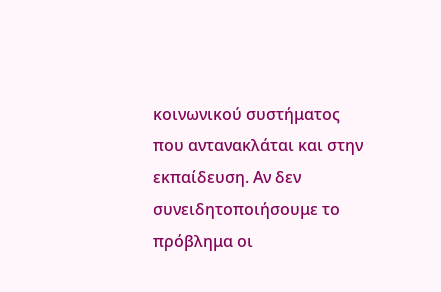κοινωνικού συστήματος που αντανακλάται και στην εκπαίδευση. Αν δεν συνειδητοποιήσουμε το πρόβλημα οι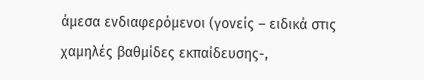άμεσα ενδιαφερόμενοι (γονείς – ειδικά στις χαμηλές βαθμίδες εκπαίδευσης-,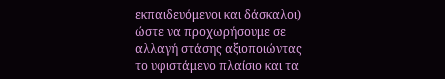εκπαιδευόμενοι και δάσκαλοι) ώστε να προχωρήσουμε σε αλλαγή στάσης αξιοποιώντας το υφιστάμενο πλαίσιο και τα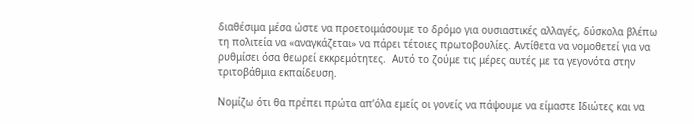διαθέσιμα μέσα ώστε να προετοιμάσουμε το δρόμο για ουσιαστικές αλλαγές, δύσκολα βλέπω τη πολιτεία να «αναγκάζεται» να πάρει τέτοιες πρωτοβουλίες. Αντίθετα να νομοθετεί για να ρυθμίσει όσα θεωρεί εκκρεμότητες.  Αυτό το ζούμε τις μέρες αυτές με τα γεγονότα στην τριτοβάθμια εκπαίδευση.

Νομίζω ότι θα πρέπει πρώτα απ’όλα εμείς οι γονείς να πάψουμε να είμαστε Ιδιώτες και να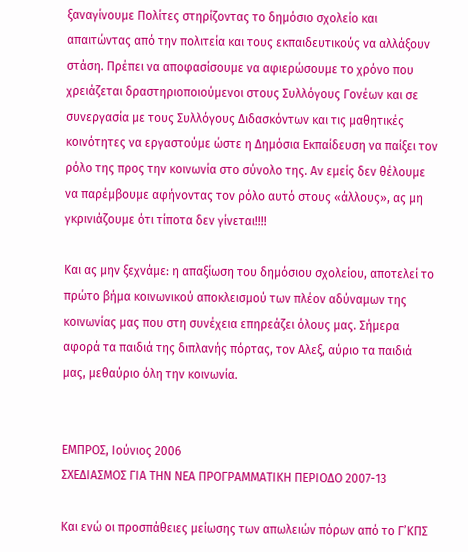ξαναγίνουμε Πολίτες στηρίζοντας το δημόσιο σχολείο και απαιτώντας από την πολιτεία και τους εκπαιδευτικούς να αλλάξουν στάση. Πρέπει να αποφασίσουμε να αφιερώσουμε το χρόνο που χρειάζεται δραστηριοποιούμενοι στους Συλλόγους Γονέων και σε συνεργασία με τους Συλλόγους Διδασκόντων και τις μαθητικές κοινότητες να εργαστούμε ώστε η Δημόσια Εκπαίδευση να παίξει τον ρόλο της προς την κοινωνία στο σύνολο της. Αν εμείς δεν θέλουμε να παρέμβουμε αφήνοντας τον ρόλο αυτό στους «άλλους», ας μη γκρινιάζουμε ότι τίποτα δεν γίνεται!!!!

Και ας μην ξεχνάμε: η απαξίωση του δημόσιου σχολείου, αποτελεί το πρώτο βήμα κοινωνικού αποκλεισμού των πλέον αδύναμων της κοινωνίας μας που στη συνέχεια επηρεάζει όλους μας. Σήμερα αφορά τα παιδιά της διπλανής πόρτας, τον Αλεξ, αύριο τα παιδιά μας, μεθαύριο όλη την κοινωνία.


ΕΜΠΡΟΣ, Ιούνιος 2006
ΣΧΕΔΙΑΣΜΟΣ ΓΙΑ ΤΗΝ ΝΕΑ ΠΡΟΓΡΑΜΜΑΤΙΚΗ ΠΕΡΙΟΔΟ 2007-13

Και ενώ οι προσπάθειες μείωσης των απωλειών πόρων από το Γ’ΚΠΣ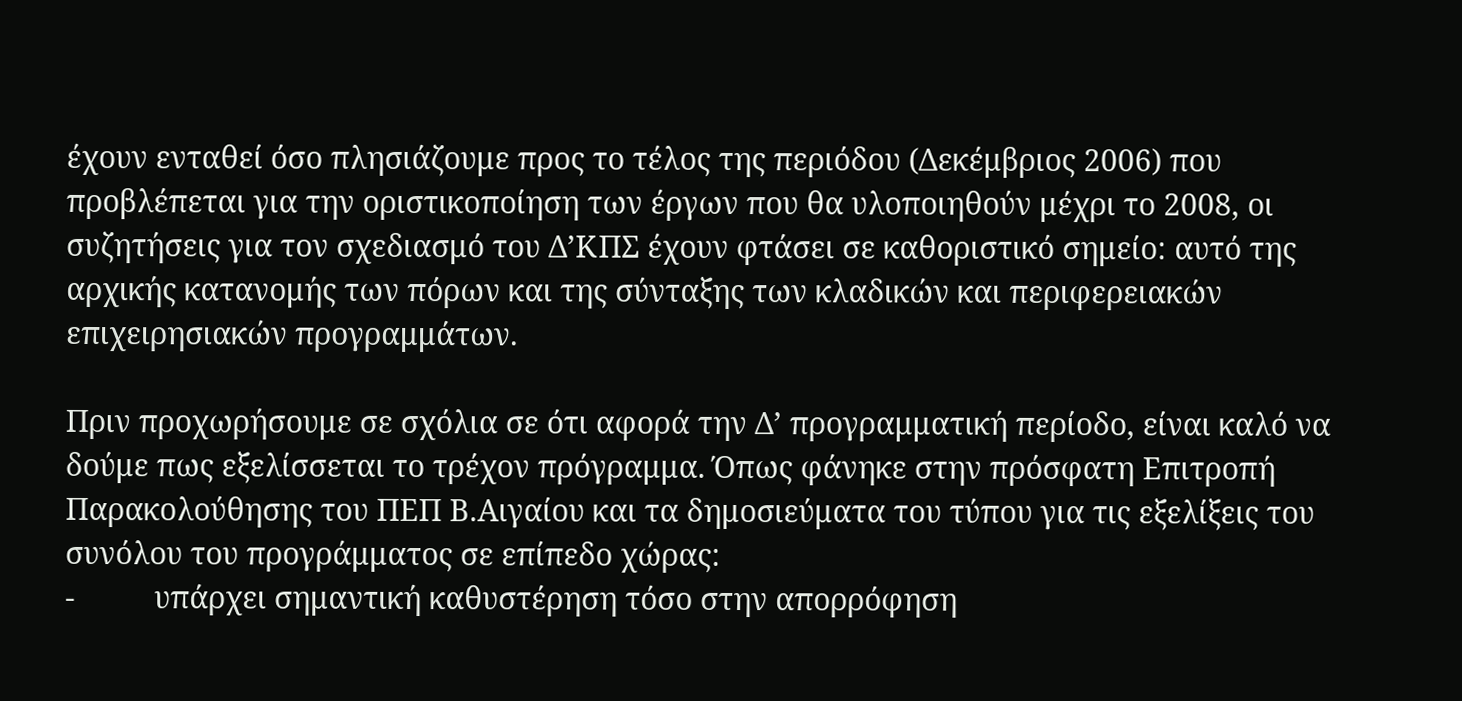έχουν ενταθεί όσο πλησιάζουμε προς το τέλος της περιόδου (Δεκέμβριος 2006) που προβλέπεται για την οριστικοποίηση των έργων που θα υλοποιηθούν μέχρι το 2008, οι συζητήσεις για τον σχεδιασμό του Δ’ΚΠΣ έχουν φτάσει σε καθοριστικό σημείο: αυτό της αρχικής κατανομής των πόρων και της σύνταξης των κλαδικών και περιφερειακών επιχειρησιακών προγραμμάτων.

Πριν προχωρήσουμε σε σχόλια σε ότι αφορά την Δ’ προγραμματική περίοδο, είναι καλό να δούμε πως εξελίσσεται το τρέχον πρόγραμμα. Όπως φάνηκε στην πρόσφατη Επιτροπή Παρακολούθησης του ΠΕΠ Β.Αιγαίου και τα δημοσιεύματα του τύπου για τις εξελίξεις του συνόλου του προγράμματος σε επίπεδο χώρας:
-          υπάρχει σημαντική καθυστέρηση τόσο στην απορρόφηση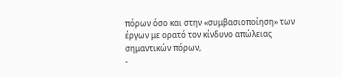πόρων όσο και στην «συμβασιοποίηση» των έργων με ορατό τον κίνδυνο απώλειας σημαντικών πόρων,
-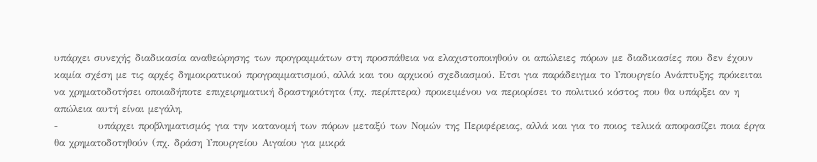υπάρχει συνεχής διαδικασία αναθεώρησης των προγραμμάτων στη προσπάθεια να ελαχιστοποιηθούν οι απώλειες πόρων με διαδικασίες που δεν έχουν καμία σχέση με τις αρχές δημοκρατικού προγραμματισμού, αλλά και του αρχικού σχεδιασμού. Ετσι για παράδειγμα το Υπουργείο Ανάπτυξης πρόκειται να χρηματοδοτήσει οποιαδήποτε επιχειρηματική δραστηριότητα (πχ. περίπτερα) προκειμένου να περιορίσει το πολιτικό κόστος που θα υπάρξει αν η απώλεια αυτή είναι μεγάλη,
-          υπάρχει προβληματισμός για την κατανομή των πόρων μεταξύ των Νομών της Περιφέρειας, αλλά και για το ποιος τελικά αποφασίζει ποια έργα θα χρηματοδοτηθούν (πχ. δράση Υπουργείου Αιγαίου για μικρά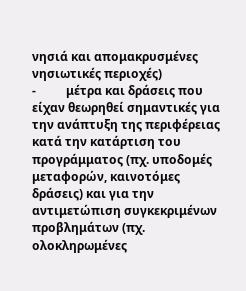νησιά και απομακρυσμένες νησιωτικές περιοχές)
-          μέτρα και δράσεις που είχαν θεωρηθεί σημαντικές για την ανάπτυξη της περιφέρειας κατά την κατάρτιση του προγράμματος (πχ. υποδομές μεταφορών, καινοτόμες δράσεις) και για την αντιμετώπιση συγκεκριμένων προβλημάτων (πχ. ολοκληρωμένες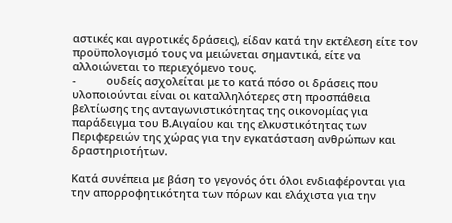αστικές και αγροτικές δράσεις), είδαν κατά την εκτέλεση είτε τον προϋπολογισμό τους να μειώνεται σημαντικά, είτε να αλλοιώνεται το περιεχόμενο τους.
-          ουδείς ασχολείται με το κατά πόσο οι δράσεις που υλοποιούνται είναι οι καταλληλότερες στη προσπάθεια βελτίωσης της ανταγωνιστικότητας της οικονομίας για παράδειγμα του Β.Αιγαίου και της ελκυστικότητας των Περιφερειών της χώρας για την εγκατάσταση ανθρώπων και δραστηριοτήτων.

Κατά συνέπεια με βάση το γεγονός ότι όλοι ενδιαφέρονται για την απορροφητικότητα των πόρων και ελάχιστα για την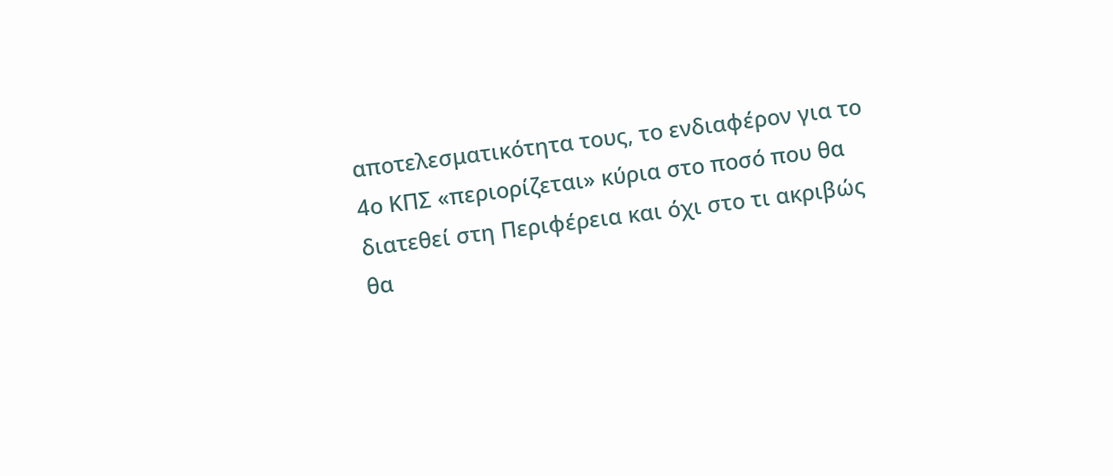αποτελεσματικότητα τους, το ενδιαφέρον για το 4ο ΚΠΣ «περιορίζεται» κύρια στο ποσό που θα διατεθεί στη Περιφέρεια και όχι στο τι ακριβώς θα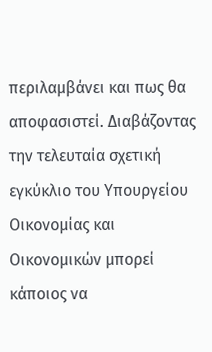περιλαμβάνει και πως θα αποφασιστεί. Διαβάζοντας την τελευταία σχετική εγκύκλιο του Υπουργείου Οικονομίας και Οικονομικών μπορεί  κάποιος να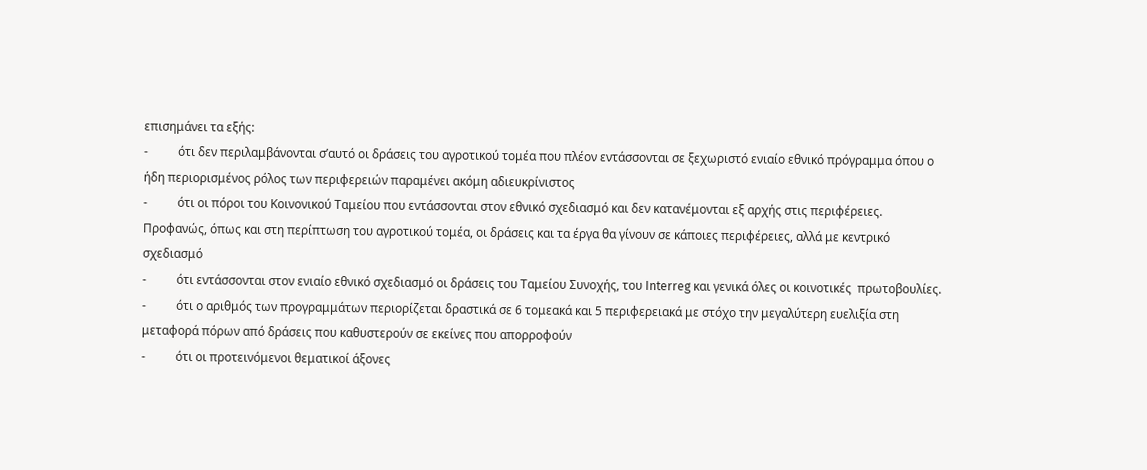επισημάνει τα εξής:
-          ότι δεν περιλαμβάνονται σ’αυτό οι δράσεις του αγροτικού τομέα που πλέον εντάσσονται σε ξεχωριστό ενιαίο εθνικό πρόγραμμα όπου ο ήδη περιορισμένος ρόλος των περιφερειών παραμένει ακόμη αδιευκρίνιστος
-          ότι οι πόροι του Κοινονικού Ταμείου που εντάσσονται στον εθνικό σχεδιασμό και δεν κατανέμονται εξ αρχής στις περιφέρειες. Προφανώς, όπως και στη περίπτωση του αγροτικού τομέα, οι δράσεις και τα έργα θα γίνουν σε κάποιες περιφέρειες, αλλά με κεντρικό σχεδιασμό
-          ότι εντάσσονται στον ενιαίο εθνικό σχεδιασμό οι δράσεις του Ταμείου Συνοχής, του Interreg και γενικά όλες οι κοινοτικές  πρωτοβουλίες.
-          ότι ο αριθμός των προγραμμάτων περιορίζεται δραστικά σε 6 τομεακά και 5 περιφερειακά με στόχο την μεγαλύτερη ευελιξία στη μεταφορά πόρων από δράσεις που καθυστερούν σε εκείνες που απορροφούν
-          ότι οι προτεινόμενοι θεματικοί άξονες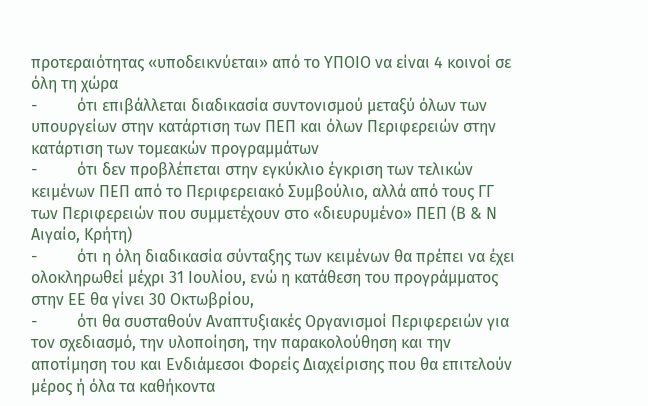προτεραιότητας «υποδεικνύεται» από το ΥΠΟΙΟ να είναι 4 κοινοί σε όλη τη χώρα
-          ότι επιβάλλεται διαδικασία συντονισμού μεταξύ όλων των υπουργείων στην κατάρτιση των ΠΕΠ και όλων Περιφερειών στην κατάρτιση των τομεακών προγραμμάτων
-          ότι δεν προβλέπεται στην εγκύκλιο έγκριση των τελικών κειμένων ΠΕΠ από το Περιφερειακό Συμβούλιο, αλλά από τους ΓΓ των Περιφερειών που συμμετέχουν στο «διευρυμένο» ΠΕΠ (Β & Ν Αιγαίο, Κρήτη)
-          ότι η όλη διαδικασία σύνταξης των κειμένων θα πρέπει να έχει ολοκληρωθεί μέχρι 31 Ιουλίου, ενώ η κατάθεση του προγράμματος στην ΕΕ θα γίνει 30 Οκτωβρίου,
-          ότι θα συσταθούν Αναπτυξιακές Οργανισμοί Περιφερειών για τον σχεδιασμό, την υλοποίηση, την παρακολούθηση και την αποτίμηση του και Ενδιάμεσοι Φορείς Διαχείρισης που θα επιτελούν μέρος ή όλα τα καθήκοντα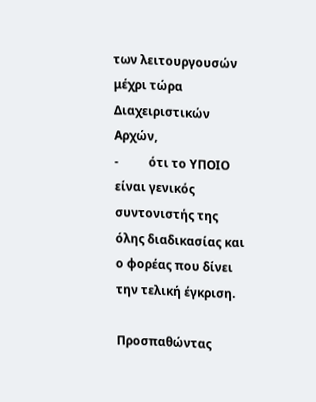των λειτουργουσών μέχρι τώρα Διαχειριστικών Αρχών,
-          ότι το ΥΠΟΙΟ είναι γενικός συντονιστής της όλης διαδικασίας και ο φορέας που δίνει την τελική έγκριση.

Προσπαθώντας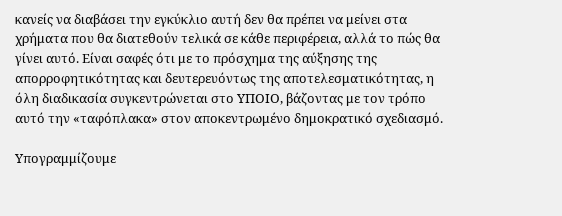κανείς να διαβάσει την εγκύκλιο αυτή δεν θα πρέπει να μείνει στα χρήματα που θα διατεθούν τελικά σε κάθε περιφέρεια, αλλά το πώς θα γίνει αυτό. Είναι σαφές ότι με το πρόσχημα της αύξησης της απορροφητικότητας και δευτερευόντως της αποτελεσματικότητας, η όλη διαδικασία συγκεντρώνεται στο ΥΠΟΙΟ, βάζοντας με τον τρόπο αυτό την «ταφόπλακα» στον αποκεντρωμένο δημοκρατικό σχεδιασμό.

Υπογραμμίζουμε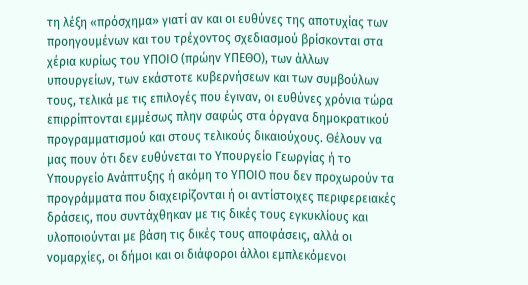τη λέξη «πρόσχημα» γιατί αν και οι ευθύνες της αποτυχίας των προηγουμένων και του τρέχοντος σχεδιασμού βρίσκονται στα χέρια κυρίως του ΥΠΟΙΟ (πρώην ΥΠΕΘΟ), των άλλων υπουργείων, των εκάστοτε κυβερνήσεων και των συμβούλων τους, τελικά με τις επιλογές που έγιναν, οι ευθύνες χρόνια τώρα επιρρίπτονται εμμέσως πλην σαφώς στα όργανα δημοκρατικού προγραμματισμού και στους τελικούς δικαιούχους. Θέλουν να μας πουν ότι δεν ευθύνεται το Υπουργείο Γεωργίας ή το Υπουργείο Ανάπτυξης ή ακόμη το ΥΠΟΙΟ που δεν προχωρούν τα προγράμματα που διαχειρίζονται ή οι αντίστοιχες περιφερειακές δράσεις, που συντάχθηκαν με τις δικές τους εγκυκλίους και υλοποιούνται με βάση τις δικές τους αποφάσεις, αλλά οι νομαρχίες, οι δήμοι και οι διάφοροι άλλοι εμπλεκόμενοι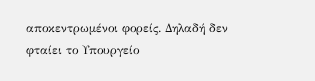αποκεντρωμένοι φορείς. Δηλαδή δεν φταίει το Υπουργείο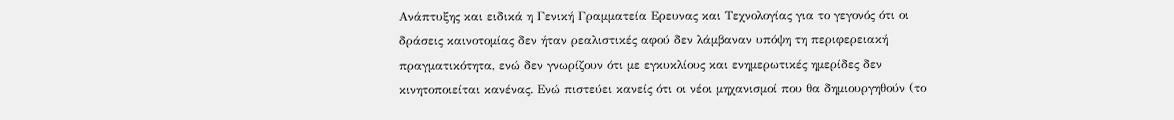Ανάπτυξης και ειδικά η Γενική Γραμματεία Ερευνας και Τεχνολογίας για το γεγονός ότι οι δράσεις καινοτομίας δεν ήταν ρεαλιστικές αφού δεν λάμβαναν υπόψη τη περιφερειακή πραγματικότητα, ενώ δεν γνωρίζουν ότι με εγκυκλίους και ενημερωτικές ημερίδες δεν κινητοποιείται κανένας. Ενώ πιστεύει κανείς ότι οι νέοι μηχανισμοί που θα δημιουργηθούν (το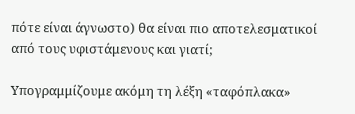πότε είναι άγνωστο) θα είναι πιο αποτελεσματικοί από τους υφιστάμενους και γιατί;

Υπογραμμίζουμε ακόμη τη λέξη «ταφόπλακα»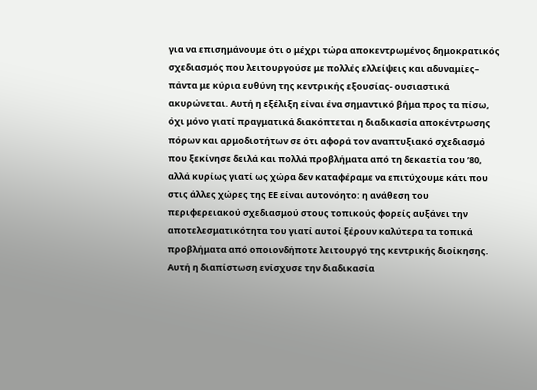για να επισημάνουμε ότι ο μέχρι τώρα αποκεντρωμένος δημοκρατικός σχεδιασμός που λειτουργούσε με πολλές ελλείψεις και αδυναμίες– πάντα με κύρια ευθύνη της κεντρικής εξουσίας- ουσιαστικά ακυρώνεται. Αυτή η εξέλιξη είναι ένα σημαντικό βήμα προς τα πίσω, όχι μόνο γιατί πραγματικά διακόπτεται η διαδικασία αποκέντρωσης πόρων και αρμοδιοτήτων σε ότι αφορά τον αναπτυξιακό σχεδιασμό που ξεκίνησε δειλά και πολλά προβλήματα από τη δεκαετία του ’80, αλλά κυρίως γιατί ως χώρα δεν καταφέραμε να επιτύχουμε κάτι που στις άλλες χώρες της ΕΕ είναι αυτονόητο: η ανάθεση του περιφερειακού σχεδιασμού στους τοπικούς φορείς αυξάνει την αποτελεσματικότητα του γιατί αυτοί ξέρουν καλύτερα τα τοπικά προβλήματα από οποιονδήποτε λειτουργό της κεντρικής διοίκησης. Αυτή η διαπίστωση ενίσχυσε την διαδικασία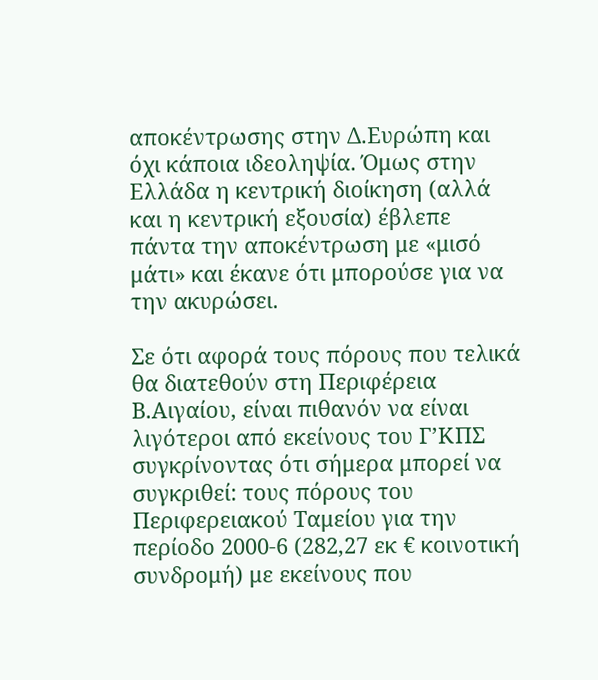αποκέντρωσης στην Δ.Ευρώπη και όχι κάποια ιδεοληψία. Όμως στην Ελλάδα η κεντρική διοίκηση (αλλά και η κεντρική εξουσία) έβλεπε πάντα την αποκέντρωση με «μισό μάτι» και έκανε ότι μπορούσε για να την ακυρώσει.

Σε ότι αφορά τους πόρους που τελικά θα διατεθούν στη Περιφέρεια Β.Αιγαίου, είναι πιθανόν να είναι λιγότεροι από εκείνους του Γ’ΚΠΣ συγκρίνοντας ότι σήμερα μπορεί να συγκριθεί: τους πόρους του Περιφερειακού Ταμείου για την περίοδο 2000-6 (282,27 εκ € κοινοτική συνδρομή) με εκείνους που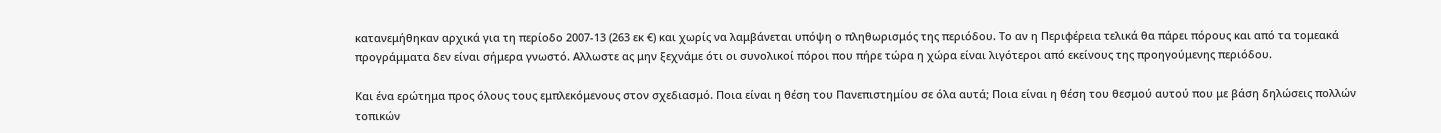κατανεμήθηκαν αρχικά για τη περίοδο 2007-13 (263 εκ €) και χωρίς να λαμβάνεται υπόψη ο πληθωρισμός της περιόδου. Το αν η Περιφέρεια τελικά θα πάρει πόρους και από τα τομεακά προγράμματα δεν είναι σήμερα γνωστό. Αλλωστε ας μην ξεχνάμε ότι οι συνολικοί πόροι που πήρε τώρα η χώρα είναι λιγότεροι από εκείνους της προηγούμενης περιόδου.

Και ένα ερώτημα προς όλους τους εμπλεκόμενους στον σχεδιασμό. Ποια είναι η θέση του Πανεπιστημίου σε όλα αυτά; Ποια είναι η θέση του θεσμού αυτού που με βάση δηλώσεις πολλών τοπικών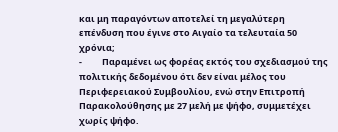και μη παραγόντων αποτελεί τη μεγαλύτερη επένδυση που έγινε στο Αιγαίο τα τελευταία 50 χρόνια;
-          Παραμένει ως φορέας εκτός του σχεδιασμού της πολιτικής δεδομένου ότι δεν είναι μέλος του Περιφερειακού Συμβουλίου, ενώ στην Επιτροπή Παρακολούθησης με 27 μελή με ψήφο, συμμετέχει χωρίς ψήφο.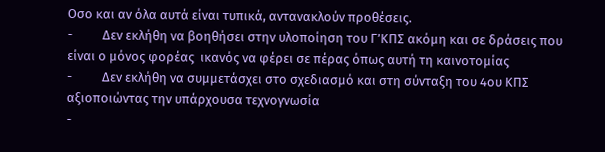Οσο και αν όλα αυτά είναι τυπικά, αντανακλούν προθέσεις.
-          Δεν εκλήθη να βοηθήσει στην υλοποίηση του Γ’ΚΠΣ ακόμη και σε δράσεις που είναι ο μόνος φορέας  ικανός να φέρει σε πέρας όπως αυτή τη καινοτομίας
-          Δεν εκλήθη να συμμετάσχει στο σχεδιασμό και στη σύνταξη του 4ου ΚΠΣ αξιοποιώντας την υπάρχουσα τεχνογνωσία
-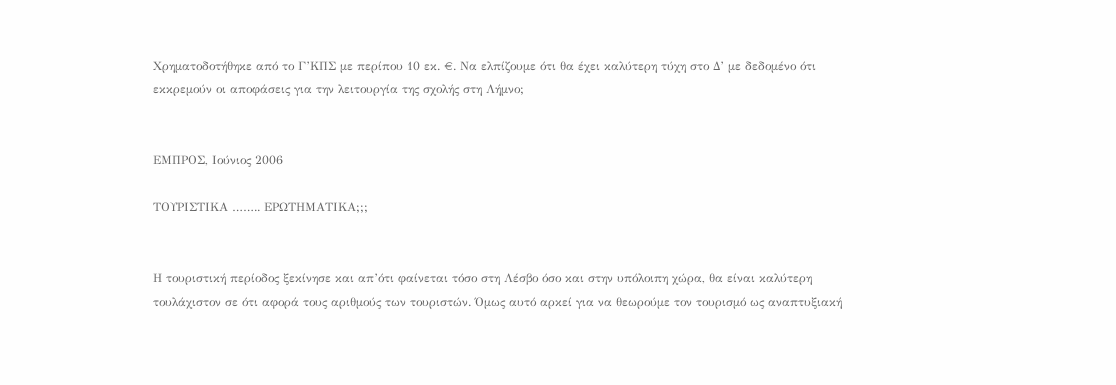Χρηματοδοτήθηκε από το Γ’ΚΠΣ με περίπου 10 εκ. €. Να ελπίζουμε ότι θα έχει καλύτερη τύχη στο Δ’ με δεδομένο ότι εκκρεμούν οι αποφάσεις για την λειτουργία της σχολής στη Λήμνο;


ΕΜΠΡΟΣ, Ιούνιος 2006

ΤΟΥΡΙΣΤΙΚΑ …….. ΕΡΩΤΗΜΑΤΙΚΑ;;;


Η τουριστική περίοδος ξεκίνησε και απ’ότι φαίνεται τόσο στη Λέσβο όσο και στην υπόλοιπη χώρα, θα είναι καλύτερη τουλάχιστον σε ότι αφορά τους αριθμούς των τουριστών. Όμως αυτό αρκεί για να θεωρούμε τον τουρισμό ως αναπτυξιακή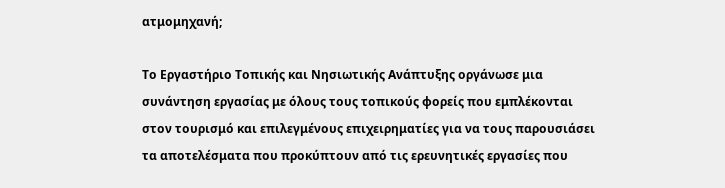ατμομηχανή;

Το Εργαστήριο Τοπικής και Νησιωτικής Ανάπτυξης οργάνωσε μια συνάντηση εργασίας με όλους τους τοπικούς φορείς που εμπλέκονται στον τουρισμό και επιλεγμένους επιχειρηματίες για να τους παρουσιάσει τα αποτελέσματα που προκύπτουν από τις ερευνητικές εργασίες που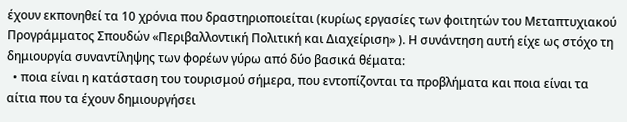έχουν εκπονηθεί τα 10 χρόνια που δραστηριοποιείται (κυρίως εργασίες των φοιτητών του Μεταπτυχιακού Προγράμματος Σπουδών «Περιβαλλοντική Πολιτική και Διαχείριση» ). Η συνάντηση αυτή είχε ως στόχο τη δημιουργία συναντίληψης των φορέων γύρω από δύο βασικά θέματα:
  • ποια είναι η κατάσταση του τουρισμού σήμερα, που εντοπίζονται τα προβλήματα και ποια είναι τα αίτια που τα έχουν δημιουργήσει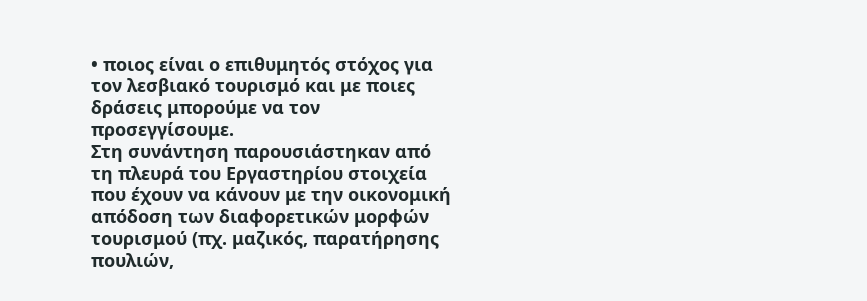• ποιος είναι ο επιθυμητός στόχος για τον λεσβιακό τουρισμό και με ποιες δράσεις μπορούμε να τον προσεγγίσουμε.
Στη συνάντηση παρουσιάστηκαν από τη πλευρά του Εργαστηρίου στοιχεία που έχουν να κάνουν με την οικονομική απόδοση των διαφορετικών μορφών τουρισμού (πχ. μαζικός, παρατήρησης πουλιών,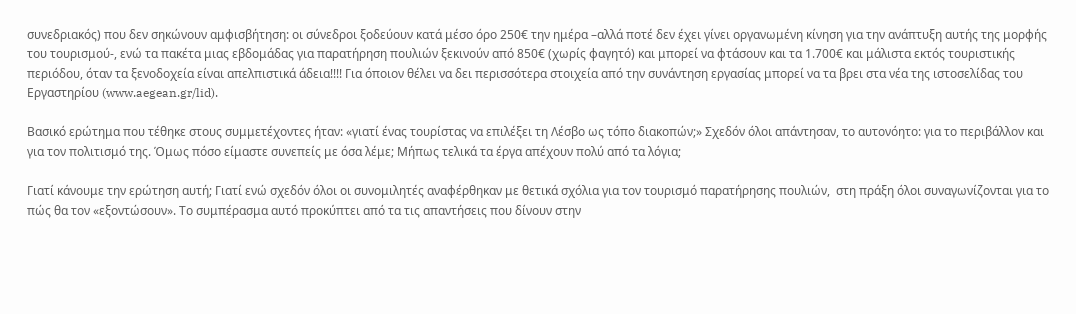συνεδριακός) που δεν σηκώνουν αμφισβήτηση: οι σύνεδροι ξοδεύουν κατά μέσο όρο 250€ την ημέρα –αλλά ποτέ δεν έχει γίνει οργανωμένη κίνηση για την ανάπτυξη αυτής της μορφής του τουρισμού-, ενώ τα πακέτα μιας εβδομάδας για παρατήρηση πουλιών ξεκινούν από 850€ (χωρίς φαγητό) και μπορεί να φτάσουν και τα 1.700€ και μάλιστα εκτός τουριστικής περιόδου, όταν τα ξενοδοχεία είναι απελπιστικά άδεια!!!! Για όποιον θέλει να δει περισσότερα στοιχεία από την συνάντηση εργασίας μπορεί να τα βρει στα νέα της ιστοσελίδας του Εργαστηρίου (www.aegean.gr/lid).

Βασικό ερώτημα που τέθηκε στους συμμετέχοντες ήταν: «γιατί ένας τουρίστας να επιλέξει τη Λέσβο ως τόπο διακοπών;» Σχεδόν όλοι απάντησαν, το αυτονόητο: για το περιβάλλον και για τον πολιτισμό της. Όμως πόσο είμαστε συνεπείς με όσα λέμε; Μήπως τελικά τα έργα απέχουν πολύ από τα λόγια;

Γιατί κάνουμε την ερώτηση αυτή; Γιατί ενώ σχεδόν όλοι οι συνομιλητές αναφέρθηκαν με θετικά σχόλια για τον τουρισμό παρατήρησης πουλιών,  στη πράξη όλοι συναγωνίζονται για το πώς θα τον «εξοντώσουν». Το συμπέρασμα αυτό προκύπτει από τα τις απαντήσεις που δίνουν στην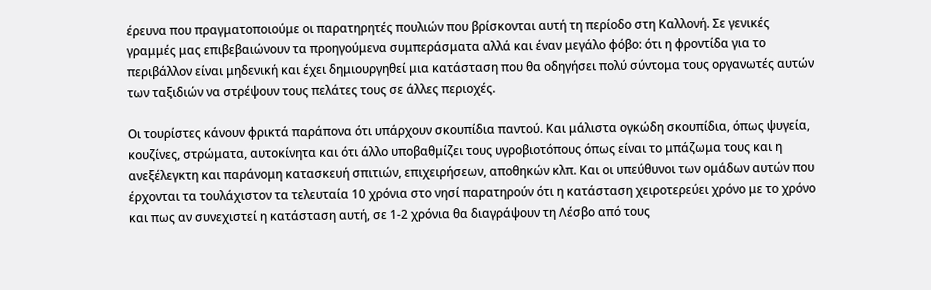έρευνα που πραγματοποιούμε οι παρατηρητές πουλιών που βρίσκονται αυτή τη περίοδο στη Καλλονή. Σε γενικές γραμμές μας επιβεβαιώνουν τα προηγούμενα συμπεράσματα αλλά και έναν μεγάλο φόβο: ότι η φροντίδα για το περιβάλλον είναι μηδενική και έχει δημιουργηθεί μια κατάσταση που θα οδηγήσει πολύ σύντομα τους οργανωτές αυτών των ταξιδιών να στρέψουν τους πελάτες τους σε άλλες περιοχές.

Οι τουρίστες κάνουν φρικτά παράπονα ότι υπάρχουν σκουπίδια παντού. Και μάλιστα ογκώδη σκουπίδια, όπως ψυγεία, κουζίνες, στρώματα, αυτοκίνητα και ότι άλλο υποβαθμίζει τους υγροβιοτόπους όπως είναι το μπάζωμα τους και η ανεξέλεγκτη και παράνομη κατασκευή σπιτιών, επιχειρήσεων, αποθηκών κλπ. Και οι υπεύθυνοι των ομάδων αυτών που έρχονται τα τουλάχιστον τα τελευταία 10 χρόνια στο νησί παρατηρούν ότι η κατάσταση χειροτερεύει χρόνο με το χρόνο και πως αν συνεχιστεί η κατάσταση αυτή, σε 1-2 χρόνια θα διαγράψουν τη Λέσβο από τους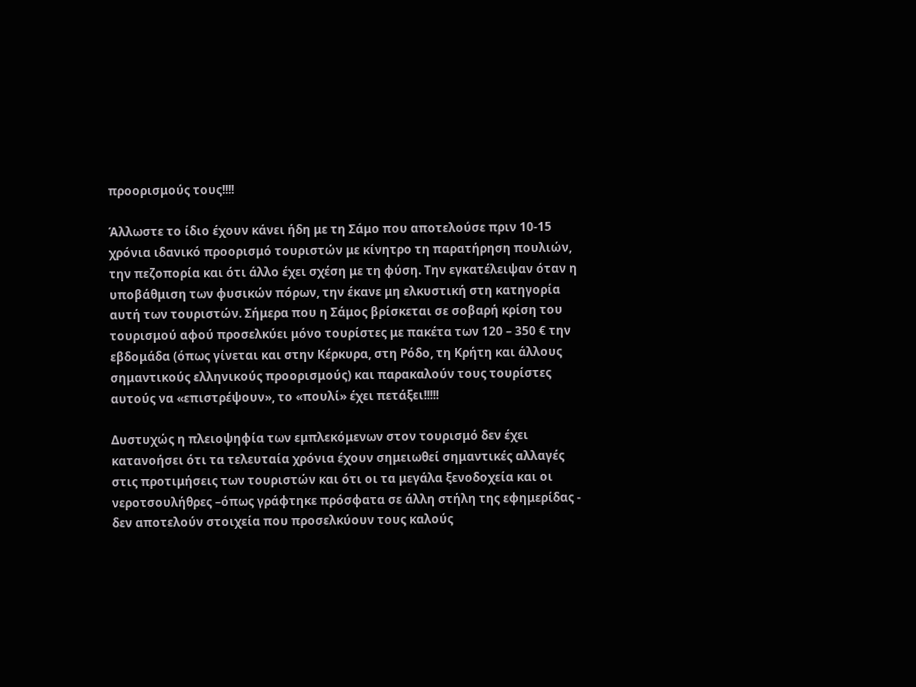προορισμούς τους!!!!

Άλλωστε το ίδιο έχουν κάνει ήδη με τη Σάμο που αποτελούσε πριν 10-15 χρόνια ιδανικό προορισμό τουριστών με κίνητρο τη παρατήρηση πουλιών, την πεζοπορία και ότι άλλο έχει σχέση με τη φύση. Την εγκατέλειψαν όταν η υποβάθμιση των φυσικών πόρων, την έκανε μη ελκυστική στη κατηγορία αυτή των τουριστών. Σήμερα που η Σάμος βρίσκεται σε σοβαρή κρίση του τουρισμού αφού προσελκύει μόνο τουρίστες με πακέτα των 120 – 350 € την εβδομάδα (όπως γίνεται και στην Κέρκυρα, στη Ρόδο, τη Κρήτη και άλλους σημαντικούς ελληνικούς προορισμούς) και παρακαλούν τους τουρίστες αυτούς να «επιστρέψουν», το «πουλί» έχει πετάξει!!!!!

Δυστυχώς η πλειοψηφία των εμπλεκόμενων στον τουρισμό δεν έχει κατανοήσει ότι τα τελευταία χρόνια έχουν σημειωθεί σημαντικές αλλαγές στις προτιμήσεις των τουριστών και ότι οι τα μεγάλα ξενοδοχεία και οι νεροτσουλήθρες –όπως γράφτηκε πρόσφατα σε άλλη στήλη της εφημερίδας - δεν αποτελούν στοιχεία που προσελκύουν τους καλούς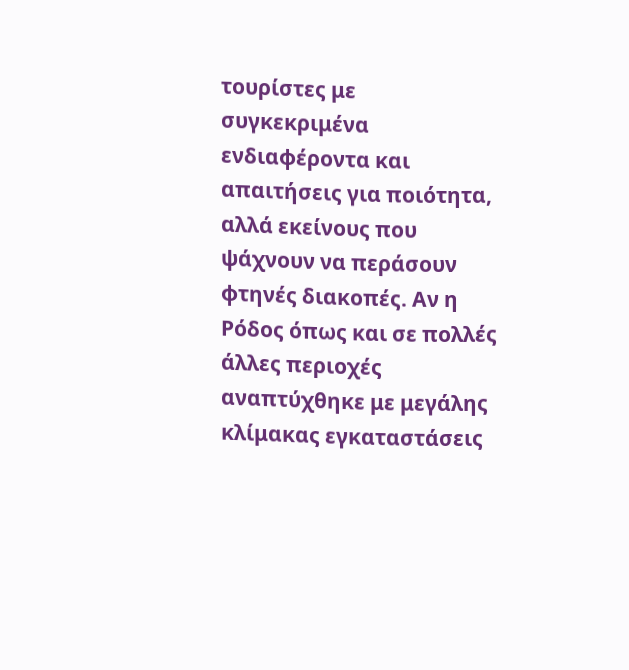τουρίστες με συγκεκριμένα ενδιαφέροντα και απαιτήσεις για ποιότητα, αλλά εκείνους που ψάχνουν να περάσουν φτηνές διακοπές. Αν η Ρόδος όπως και σε πολλές άλλες περιοχές αναπτύχθηκε με μεγάλης κλίμακας εγκαταστάσεις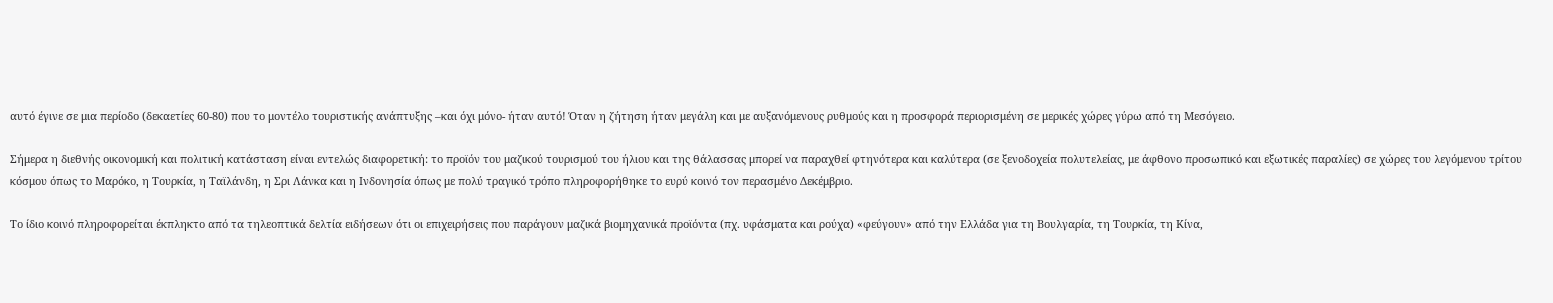αυτό έγινε σε μια περίοδο (δεκαετίες 60-80) που το μοντέλο τουριστικής ανάπτυξης –και όχι μόνο- ήταν αυτό! Όταν η ζήτηση ήταν μεγάλη και με αυξανόμενους ρυθμούς και η προσφορά περιορισμένη σε μερικές χώρες γύρω από τη Μεσόγειο.

Σήμερα η διεθνής οικονομική και πολιτική κατάσταση είναι εντελώς διαφορετική: το προϊόν του μαζικού τουρισμού του ήλιου και της θάλασσας μπορεί να παραχθεί φτηνότερα και καλύτερα (σε ξενοδοχεία πολυτελείας, με άφθονο προσωπικό και εξωτικές παραλίες) σε χώρες του λεγόμενου τρίτου κόσμου όπως το Μαρόκο, η Τουρκία, η Ταϊλάνδη, η Σρι Λάνκα και η Ινδονησία όπως με πολύ τραγικό τρόπο πληροφορήθηκε το ευρύ κοινό τον περασμένο Δεκέμβριο.

Το ίδιο κοινό πληροφορείται έκπληκτο από τα τηλεοπτικά δελτία ειδήσεων ότι οι επιχειρήσεις που παράγουν μαζικά βιομηχανικά προϊόντα (πχ. υφάσματα και ρούχα) «φεύγουν» από την Ελλάδα για τη Βουλγαρία, τη Τουρκία, τη Κίνα,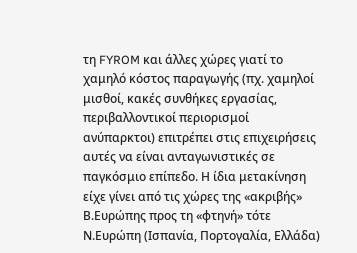τη FYROM και άλλες χώρες γιατί το χαμηλό κόστος παραγωγής (πχ. χαμηλοί μισθοί, κακές συνθήκες εργασίας, περιβαλλοντικοί περιορισμοί ανύπαρκτοι) επιτρέπει στις επιχειρήσεις αυτές να είναι ανταγωνιστικές σε παγκόσμιο επίπεδο. Η ίδια μετακίνηση είχε γίνει από τις χώρες της «ακριβής» Β.Ευρώπης προς τη «φτηνή» τότε Ν.Ευρώπη (Ισπανία, Πορτογαλία, Ελλάδα)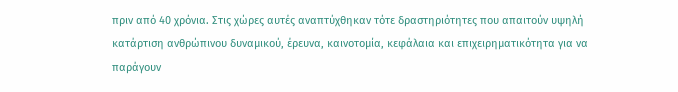πριν από 40 χρόνια. Στις χώρες αυτές αναπτύχθηκαν τότε δραστηριότητες που απαιτούν υψηλή κατάρτιση ανθρώπινου δυναμικού, έρευνα, καινοτομία, κεφάλαια και επιχειρηματικότητα για να παράγουν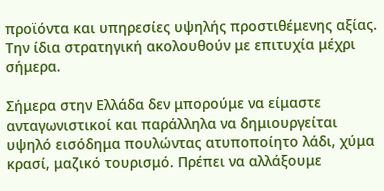προϊόντα και υπηρεσίες υψηλής προστιθέμενης αξίας. Την ίδια στρατηγική ακολουθούν με επιτυχία μέχρι σήμερα.

Σήμερα στην Ελλάδα δεν μπορούμε να είμαστε ανταγωνιστικοί και παράλληλα να δημιουργείται υψηλό εισόδημα πουλώντας ατυποποίητο λάδι, χύμα κρασί, μαζικό τουρισμό. Πρέπει να αλλάξουμε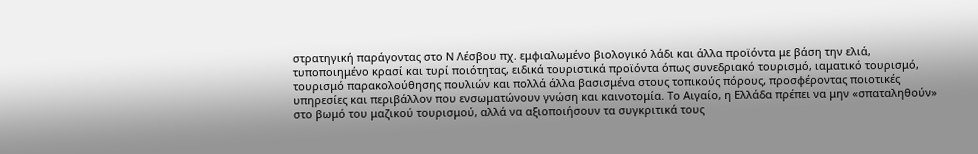στρατηγική παράγοντας στο Ν Λέσβου πχ. εμφιαλωμένο βιολογικό λάδι και άλλα προϊόντα με βάση την ελιά, τυποποιημένο κρασί και τυρί ποιότητας, ειδικά τουριστικά προϊόντα όπως συνεδριακό τουρισμό, ιαματικό τουρισμό, τουρισμό παρακολούθησης πουλιών και πολλά άλλα βασισμένα στους τοπικούς πόρους, προσφέροντας ποιοτικές υπηρεσίες και περιβάλλον που ενσωματώνουν γνώση και καινοτομία. Το Αιγαίο, η Ελλάδα πρέπει να μην «σπαταληθούν» στο βωμό του μαζικού τουρισμού, αλλά να αξιοποιήσουν τα συγκριτικά τους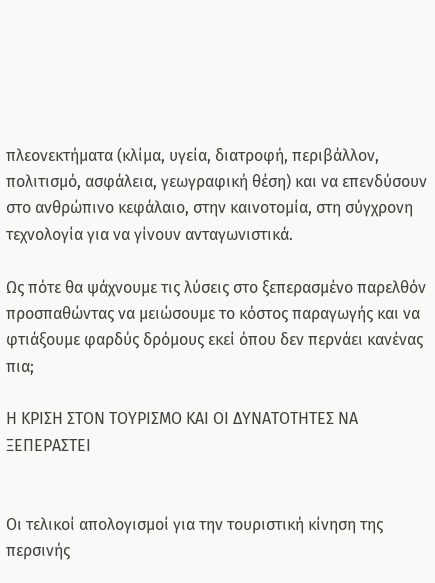πλεονεκτήματα (κλίμα, υγεία, διατροφή, περιβάλλον,  πολιτισμό, ασφάλεια, γεωγραφική θέση) και να επενδύσουν στο ανθρώπινο κεφάλαιο, στην καινοτομία, στη σύγχρονη τεχνολογία για να γίνουν ανταγωνιστικά.

Ως πότε θα ψάχνουμε τις λύσεις στο ξεπερασμένο παρελθόν προσπαθώντας να μειώσουμε το κόστος παραγωγής και να φτιάξουμε φαρδύς δρόμους εκεί όπου δεν περνάει κανένας πια;

Η ΚΡΙΣΗ ΣΤΟΝ ΤΟΥΡΙΣΜΟ ΚΑΙ ΟΙ ΔΥΝΑΤΟΤΗΤΕΣ ΝΑ ΞΕΠΕΡΑΣΤΕΙ


Οι τελικοί απολογισμοί για την τουριστική κίνηση της περσινής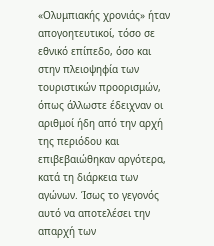«Ολυμπιακής χρονιάς» ήταν απογοητευτικοί, τόσο σε εθνικό επίπεδο, όσο και στην πλειοψηφία των τουριστικών προορισμών, όπως άλλωστε έδειχναν οι αριθμοί ήδη από την αρχή της περιόδου και επιβεβαιώθηκαν αργότερα, κατά τη διάρκεια των αγώνων. Ίσως το γεγονός αυτό να αποτελέσει την απαρχή των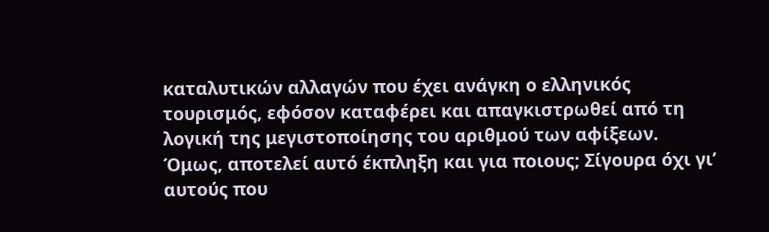καταλυτικών αλλαγών που έχει ανάγκη ο ελληνικός τουρισμός, εφόσον καταφέρει και απαγκιστρωθεί από τη λογική της μεγιστοποίησης του αριθμού των αφίξεων.
Όμως, αποτελεί αυτό έκπληξη και για ποιους; Σίγουρα όχι γι’ αυτούς που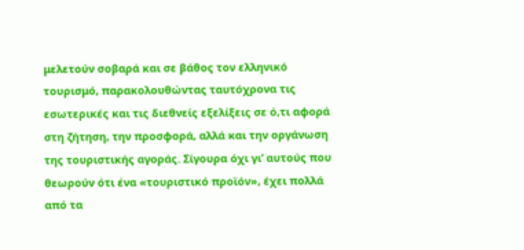μελετούν σοβαρά και σε βάθος τον ελληνικό τουρισμό, παρακολουθώντας ταυτόχρονα τις εσωτερικές και τις διεθνείς εξελίξεις σε ό,τι αφορά στη ζήτηση, την προσφορά, αλλά και την οργάνωση της τουριστικής αγοράς. Σίγουρα όχι γι’ αυτούς που θεωρούν ότι ένα «τουριστικό προϊόν», έχει πολλά από τα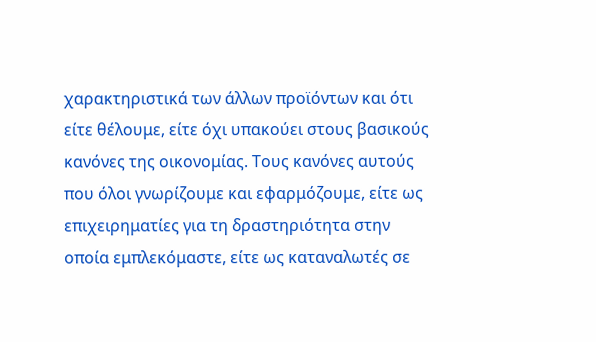χαρακτηριστικά των άλλων προϊόντων και ότι είτε θέλουμε, είτε όχι υπακούει στους βασικούς κανόνες της οικονομίας. Τους κανόνες αυτούς που όλοι γνωρίζουμε και εφαρμόζουμε, είτε ως επιχειρηματίες για τη δραστηριότητα στην οποία εμπλεκόμαστε, είτε ως καταναλωτές σε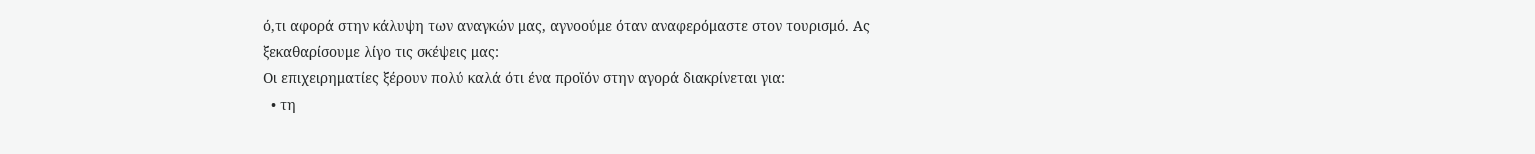ό,τι αφορά στην κάλυψη των αναγκών μας, αγνοούμε όταν αναφερόμαστε στον τουρισμό. Ας ξεκαθαρίσουμε λίγο τις σκέψεις μας:
Οι επιχειρηματίες ξέρουν πολύ καλά ότι ένα προϊόν στην αγορά διακρίνεται για:
  • τη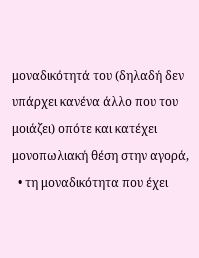μοναδικότητά του (δηλαδή δεν υπάρχει κανένα άλλο που του μοιάζει) οπότε και κατέχει μονοπωλιακή θέση στην αγορά,
  • τη μοναδικότητα που έχει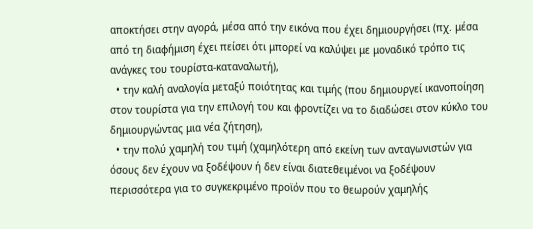αποκτήσει στην αγορά, μέσα από την εικόνα που έχει δημιουργήσει (πχ. μέσα από τη διαφήμιση έχει πείσει ότι μπορεί να καλύψει με μοναδικό τρόπο τις ανάγκες του τουρίστα-καταναλωτή),
  • την καλή αναλογία μεταξύ ποιότητας και τιμής (που δημιουργεί ικανοποίηση στον τουρίστα για την επιλογή του και φροντίζει να το διαδώσει στον κύκλο του δημιουργώντας μια νέα ζήτηση),
  • την πολύ χαμηλή του τιμή (χαμηλότερη από εκείνη των ανταγωνιστών για όσους δεν έχουν να ξοδέψουν ή δεν είναι διατεθειμένοι να ξοδέψουν περισσότερα για το συγκεκριμένο προϊόν που το θεωρούν χαμηλής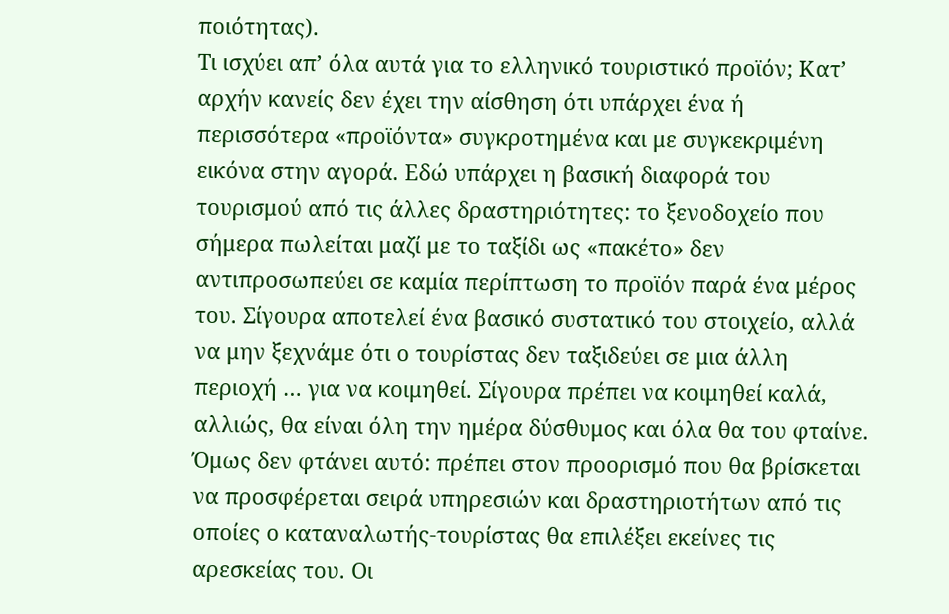ποιότητας).
Τι ισχύει απ’ όλα αυτά για το ελληνικό τουριστικό προϊόν; Κατ’ αρχήν κανείς δεν έχει την αίσθηση ότι υπάρχει ένα ή περισσότερα «προϊόντα» συγκροτημένα και με συγκεκριμένη εικόνα στην αγορά. Εδώ υπάρχει η βασική διαφορά του τουρισμού από τις άλλες δραστηριότητες: το ξενοδοχείο που σήμερα πωλείται μαζί με το ταξίδι ως «πακέτο» δεν αντιπροσωπεύει σε καμία περίπτωση το προϊόν παρά ένα μέρος του. Σίγουρα αποτελεί ένα βασικό συστατικό του στοιχείο, αλλά να μην ξεχνάμε ότι ο τουρίστας δεν ταξιδεύει σε μια άλλη περιοχή … για να κοιμηθεί. Σίγουρα πρέπει να κοιμηθεί καλά, αλλιώς, θα είναι όλη την ημέρα δύσθυμος και όλα θα του φταίνε. Όμως δεν φτάνει αυτό: πρέπει στον προορισμό που θα βρίσκεται να προσφέρεται σειρά υπηρεσιών και δραστηριοτήτων από τις οποίες ο καταναλωτής-τουρίστας θα επιλέξει εκείνες τις αρεσκείας του. Οι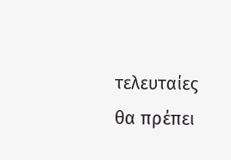τελευταίες θα πρέπει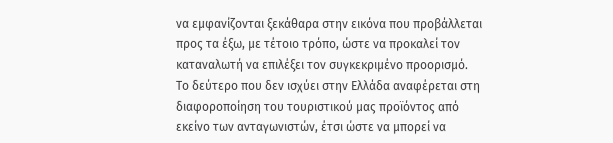να εμφανίζονται ξεκάθαρα στην εικόνα που προβάλλεται προς τα έξω, με τέτοιο τρόπο, ώστε να προκαλεί τον καταναλωτή να επιλέξει τον συγκεκριμένο προορισμό.
Το δεύτερο που δεν ισχύει στην Ελλάδα αναφέρεται στη διαφοροποίηση του τουριστικού μας προϊόντος από εκείνο των ανταγωνιστών, έτσι ώστε να μπορεί να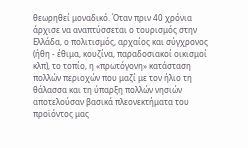θεωρηθεί μοναδικό. Όταν πριν 40 χρόνια άρχισε να αναπτύσσεται ο τουρισμός στην Ελλάδα, ο πολιτισμός, αρχαίος και σύγχρονος (ήθη - έθιμα, κουζίνα, παραδοσιακοί οικισμοί κλπ), το τοπίο, η «πρωτόγονη» κατάσταση πολλών περιοχών που μαζί με τον ήλιο τη θάλασσα και τη ύπαρξη πολλών νησιών αποτελούσαν βασικά πλεονεκτήματα του προϊόντος μας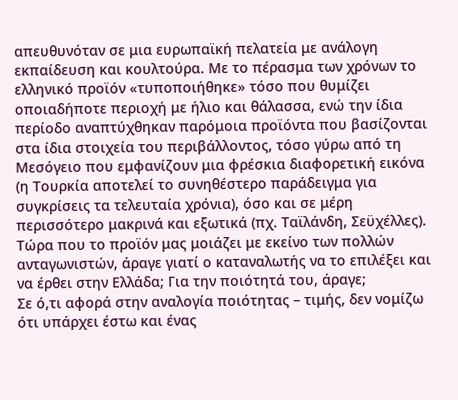απευθυνόταν σε μια ευρωπαϊκή πελατεία με ανάλογη εκπαίδευση και κουλτούρα. Με το πέρασμα των χρόνων το ελληνικό προϊόν «τυποποιήθηκε» τόσο που θυμίζει οποιαδήποτε περιοχή με ήλιο και θάλασσα, ενώ την ίδια περίοδο αναπτύχθηκαν παρόμοια προϊόντα που βασίζονται στα ίδια στοιχεία του περιβάλλοντος, τόσο γύρω από τη Μεσόγειο που εμφανίζουν μια φρέσκια διαφορετική εικόνα (η Τουρκία αποτελεί το συνηθέστερο παράδειγμα για συγκρίσεις τα τελευταία χρόνια), όσο και σε μέρη περισσότερο μακρινά και εξωτικά (πχ. Ταϊλάνδη, Σεϋχέλλες). Τώρα που το προϊόν μας μοιάζει με εκείνο των πολλών ανταγωνιστών, άραγε γιατί ο καταναλωτής να το επιλέξει και να έρθει στην Ελλάδα; Για την ποιότητά του, άραγε;
Σε ό,τι αφορά στην αναλογία ποιότητας – τιμής, δεν νομίζω ότι υπάρχει έστω και ένας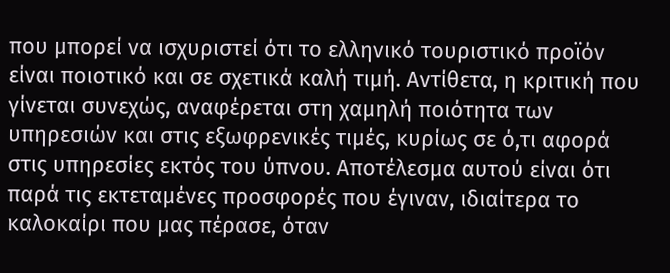που μπορεί να ισχυριστεί ότι το ελληνικό τουριστικό προϊόν είναι ποιοτικό και σε σχετικά καλή τιμή. Αντίθετα, η κριτική που γίνεται συνεχώς, αναφέρεται στη χαμηλή ποιότητα των υπηρεσιών και στις εξωφρενικές τιμές, κυρίως σε ό,τι αφορά στις υπηρεσίες εκτός του ύπνου. Αποτέλεσμα αυτού είναι ότι παρά τις εκτεταμένες προσφορές που έγιναν, ιδιαίτερα το καλοκαίρι που μας πέρασε, όταν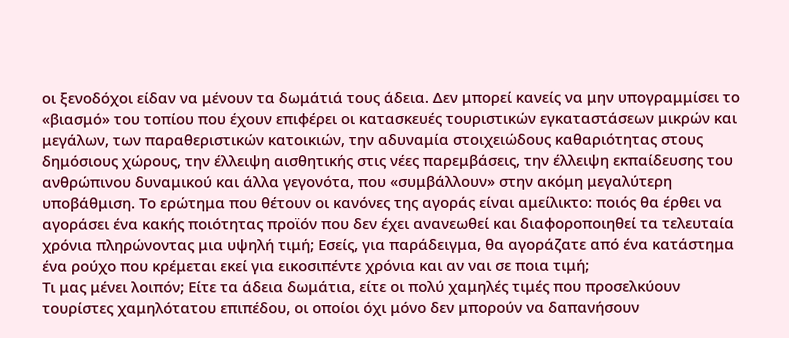οι ξενοδόχοι είδαν να μένουν τα δωμάτιά τους άδεια. Δεν μπορεί κανείς να μην υπογραμμίσει το «βιασμό» του τοπίου που έχουν επιφέρει οι κατασκευές τουριστικών εγκαταστάσεων μικρών και μεγάλων, των παραθεριστικών κατοικιών, την αδυναμία στοιχειώδους καθαριότητας στους δημόσιους χώρους, την έλλειψη αισθητικής στις νέες παρεμβάσεις, την έλλειψη εκπαίδευσης του ανθρώπινου δυναμικού και άλλα γεγονότα, που «συμβάλλουν» στην ακόμη μεγαλύτερη υποβάθμιση. Το ερώτημα που θέτουν οι κανόνες της αγοράς είναι αμείλικτο: ποιός θα έρθει να αγοράσει ένα κακής ποιότητας προϊόν που δεν έχει ανανεωθεί και διαφοροποιηθεί τα τελευταία χρόνια πληρώνοντας μια υψηλή τιμή; Εσείς, για παράδειγμα, θα αγοράζατε από ένα κατάστημα ένα ρούχο που κρέμεται εκεί για εικοσιπέντε χρόνια και αν ναι σε ποια τιμή;
Τι μας μένει λοιπόν; Είτε τα άδεια δωμάτια, είτε οι πολύ χαμηλές τιμές που προσελκύουν τουρίστες χαμηλότατου επιπέδου, οι οποίοι όχι μόνο δεν μπορούν να δαπανήσουν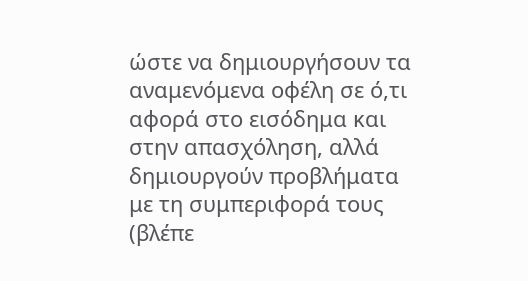ώστε να δημιουργήσουν τα αναμενόμενα οφέλη σε ό,τι αφορά στο εισόδημα και στην απασχόληση, αλλά δημιουργούν προβλήματα με τη συμπεριφορά τους (βλέπε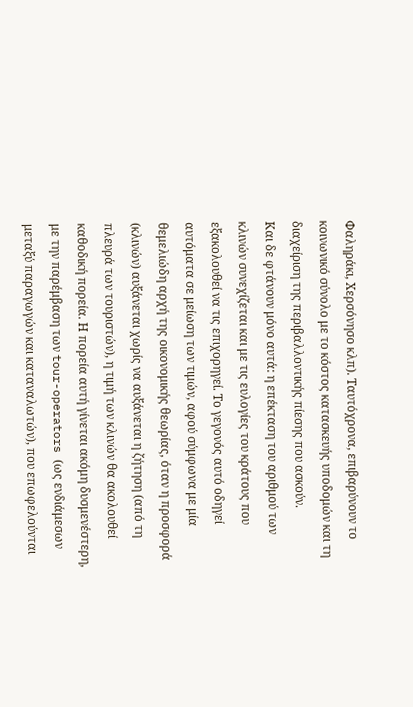Φαληράκι, Χερσόνησο κλπ). Ταυτόχρονα, επιβαρύνουν το κοινωνικό σύνολο με το κόστος κατασκευής υποδομών και τη διαχείριση της περιβαλλοντικής πίεσης που ασκούν.
Και δε φτάνουν μόνο αυτά: η επέκταση του αριθμού των κλινών συνεχίζεται και με τις ευλογίες του κράτους που εξακολουθεί να τις επιχορηγεί. Το γεγονός αυτό οδηγεί αυτόματα σε μείωση των τιμών, αφού σύμφωνα με μία θεμελιώδη αρχή της οικονομικής θεωρίας, όταν η προσφορά (κλινών) αυξάνεται χωρίς να αυξάνεται η ζήτηση (από τη πλευρά των τουριστών), η τιμή των κλινών θα ακολουθεί καθοδική πορεία. Η πορεία αυτή γίνεται ακόμη δυσμενέστερη, με την παρέμβαση των tour-operators (ως ενδιάμεσων μεταξύ παραγωγών και καταναλωτών), που επωφελούνται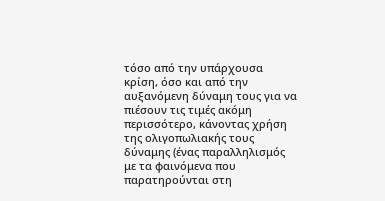τόσο από την υπάρχουσα κρίση, όσο και από την αυξανόμενη δύναμη τους για να πιέσουν τις τιμές ακόμη περισσότερο, κάνοντας χρήση της ολιγοπωλιακής τους δύναμης (ένας παραλληλισμός με τα φαινόμενα που παρατηρούνται στη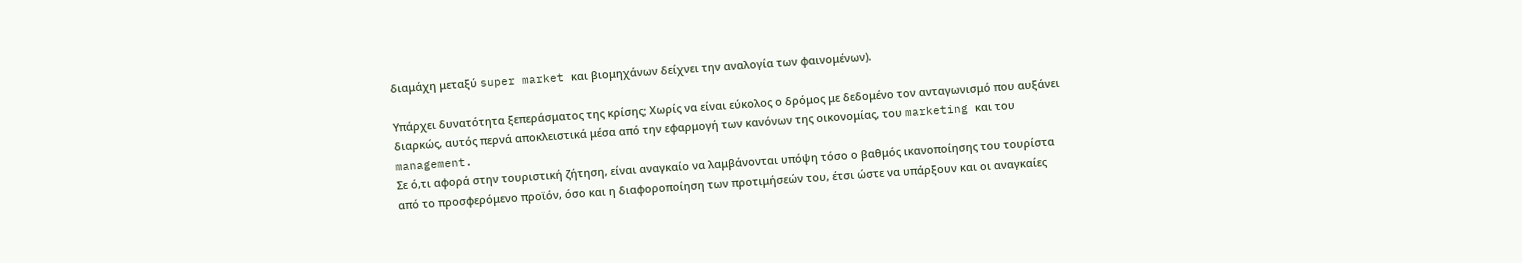διαμάχη μεταξύ super market και βιομηχάνων δείχνει την αναλογία των φαινομένων).

Υπάρχει δυνατότητα ξεπεράσματος της κρίσης; Χωρίς να είναι εύκολος ο δρόμος με δεδομένο τον ανταγωνισμό που αυξάνει διαρκώς, αυτός περνά αποκλειστικά μέσα από την εφαρμογή των κανόνων της οικονομίας, του marketing και του management.
Σε ό,τι αφορά στην τουριστική ζήτηση, είναι αναγκαίο να λαμβάνονται υπόψη τόσο ο βαθμός ικανοποίησης του τουρίστα από το προσφερόμενο προϊόν, όσο και η διαφοροποίηση των προτιμήσεών του, έτσι ώστε να υπάρξουν και οι αναγκαίες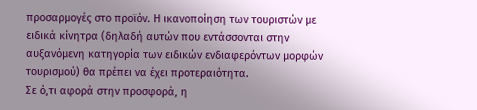προσαρμογές στο προϊόν. Η ικανοποίηση των τουριστών με ειδικά κίνητρα (δηλαδή αυτών που εντάσσονται στην αυξανόμενη κατηγορία των ειδικών ενδιαφερόντων μορφών τουρισμού) θα πρέπει να έχει προτεραιότητα.
Σε ό,τι αφορά στην προσφορά, η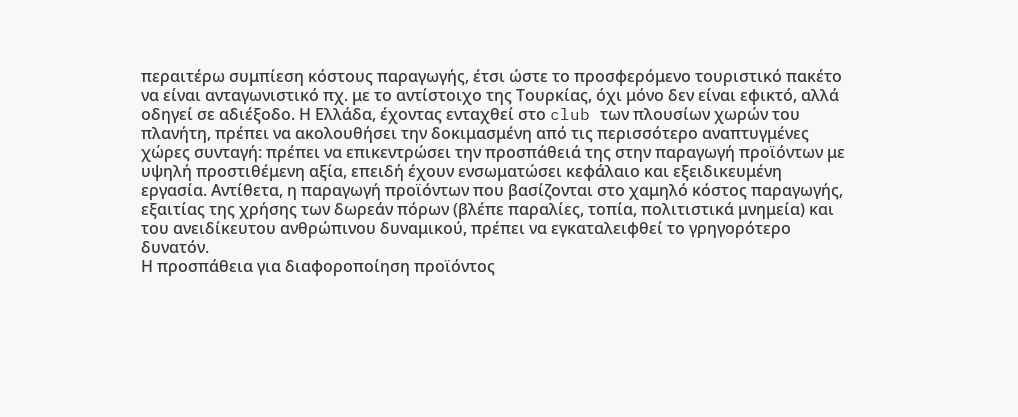περαιτέρω συμπίεση κόστους παραγωγής, έτσι ώστε το προσφερόμενο τουριστικό πακέτο να είναι ανταγωνιστικό πχ. με το αντίστοιχο της Τουρκίας, όχι μόνο δεν είναι εφικτό, αλλά οδηγεί σε αδιέξοδο. Η Ελλάδα, έχοντας ενταχθεί στο club των πλουσίων χωρών του πλανήτη, πρέπει να ακολουθήσει την δοκιμασμένη από τις περισσότερο αναπτυγμένες χώρες συνταγή: πρέπει να επικεντρώσει την προσπάθειά της στην παραγωγή προϊόντων με υψηλή προστιθέμενη αξία, επειδή έχουν ενσωματώσει κεφάλαιο και εξειδικευμένη εργασία. Αντίθετα, η παραγωγή προϊόντων που βασίζονται στο χαμηλό κόστος παραγωγής, εξαιτίας της χρήσης των δωρεάν πόρων (βλέπε παραλίες, τοπία, πολιτιστικά μνημεία) και του ανειδίκευτου ανθρώπινου δυναμικού, πρέπει να εγκαταλειφθεί το γρηγορότερο δυνατόν.
Η προσπάθεια για διαφοροποίηση προϊόντος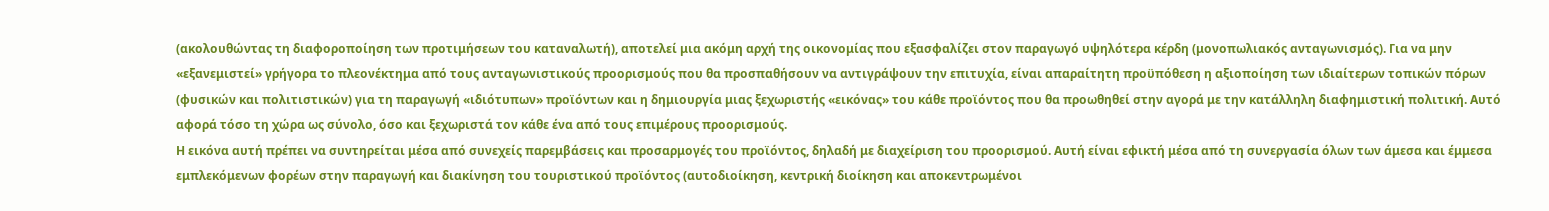(ακολουθώντας τη διαφοροποίηση των προτιμήσεων του καταναλωτή), αποτελεί μια ακόμη αρχή της οικονομίας που εξασφαλίζει στον παραγωγό υψηλότερα κέρδη (μονοπωλιακός ανταγωνισμός). Για να μην «εξανεμιστεί» γρήγορα το πλεονέκτημα από τους ανταγωνιστικούς προορισμούς που θα προσπαθήσουν να αντιγράψουν την επιτυχία, είναι απαραίτητη προϋπόθεση η αξιοποίηση των ιδιαίτερων τοπικών πόρων (φυσικών και πολιτιστικών) για τη παραγωγή «ιδιότυπων» προϊόντων και η δημιουργία μιας ξεχωριστής «εικόνας» του κάθε προϊόντος που θα προωθηθεί στην αγορά με την κατάλληλη διαφημιστική πολιτική. Αυτό αφορά τόσο τη χώρα ως σύνολο, όσο και ξεχωριστά τον κάθε ένα από τους επιμέρους προορισμούς.
Η εικόνα αυτή πρέπει να συντηρείται μέσα από συνεχείς παρεμβάσεις και προσαρμογές του προϊόντος, δηλαδή με διαχείριση του προορισμού. Αυτή είναι εφικτή μέσα από τη συνεργασία όλων των άμεσα και έμμεσα εμπλεκόμενων φορέων στην παραγωγή και διακίνηση του τουριστικού προϊόντος (αυτοδιοίκηση, κεντρική διοίκηση και αποκεντρωμένοι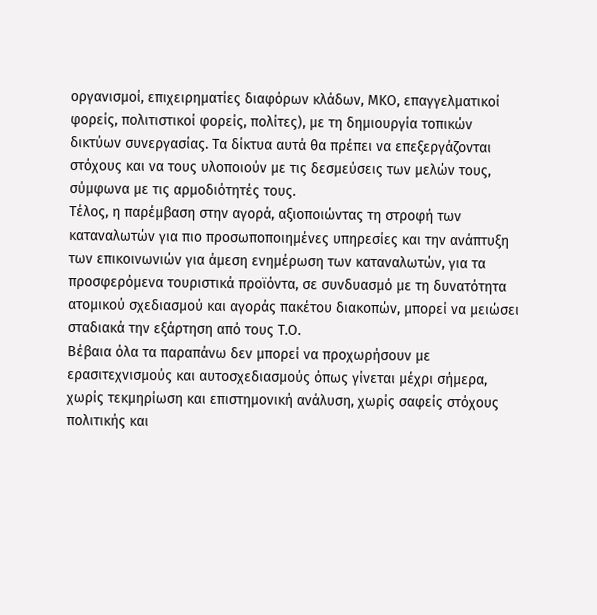οργανισμοί, επιχειρηματίες διαφόρων κλάδων, ΜΚΟ, επαγγελματικοί φορείς, πολιτιστικοί φορείς, πολίτες), με τη δημιουργία τοπικών δικτύων συνεργασίας. Τα δίκτυα αυτά θα πρέπει να επεξεργάζονται στόχους και να τους υλοποιούν με τις δεσμεύσεις των μελών τους, σύμφωνα με τις αρμοδιότητές τους.
Τέλος, η παρέμβαση στην αγορά, αξιοποιώντας τη στροφή των καταναλωτών για πιο προσωποποιημένες υπηρεσίες και την ανάπτυξη των επικοινωνιών για άμεση ενημέρωση των καταναλωτών, για τα προσφερόμενα τουριστικά προϊόντα, σε συνδυασμό με τη δυνατότητα ατομικού σχεδιασμού και αγοράς πακέτου διακοπών, μπορεί να μειώσει σταδιακά την εξάρτηση από τους Τ.Ο.
Βέβαια όλα τα παραπάνω δεν μπορεί να προχωρήσουν με ερασιτεχνισμούς και αυτοσχεδιασμούς όπως γίνεται μέχρι σήμερα, χωρίς τεκμηρίωση και επιστημονική ανάλυση, χωρίς σαφείς στόχους πολιτικής και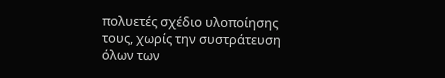πολυετές σχέδιο υλοποίησης τους, χωρίς την συστράτευση όλων των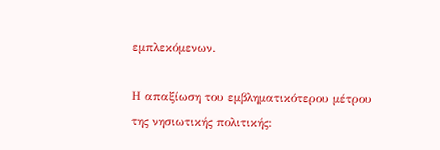εμπλεκόμενων.

Η απαξίωση του εμβληματικότερου μέτρου της νησιωτικής πολιτικής: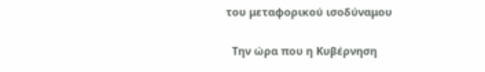του μεταφορικού ισοδύναμου

  Την ώρα που η Κυβέρνηση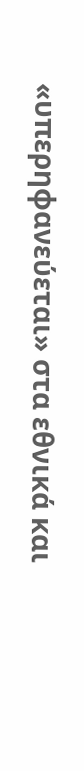«υπερηφανεύεται» στα εθνικά και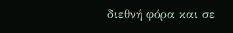διεθνή φόρα και σε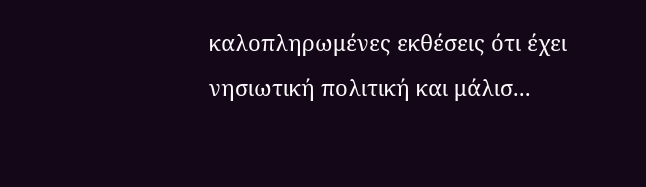καλοπληρωμένες εκθέσεις ότι έχει νησιωτική πολιτική και μάλισ...